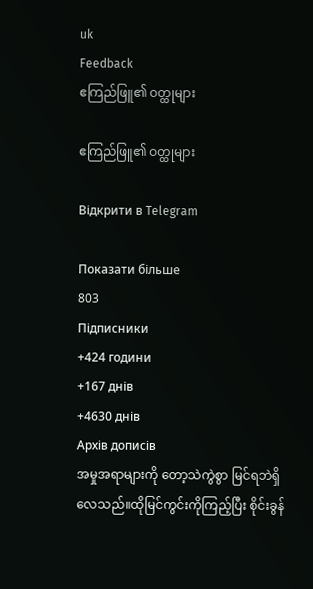uk
Feedback
ဧကြည်ဖြူ၏ ဝတ္ထုများ

ဧကြည်ဖြူ၏ ဝတ္ထုများ

Відкрити в Telegram

Показати більше
803
Підписники
+424 години
+167 днів
+4630 днів
Архів дописів
အမှုအရာများကို တော့သဲကွဲစွာ မြင်ရဘဲရှိလေသည်။ထိုမြင်ကွင်းကိုကြည့်ပြီး စိုင်းခွန်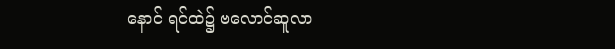နောင် ရင်ထဲ၌ ဗလောင်ဆူလာ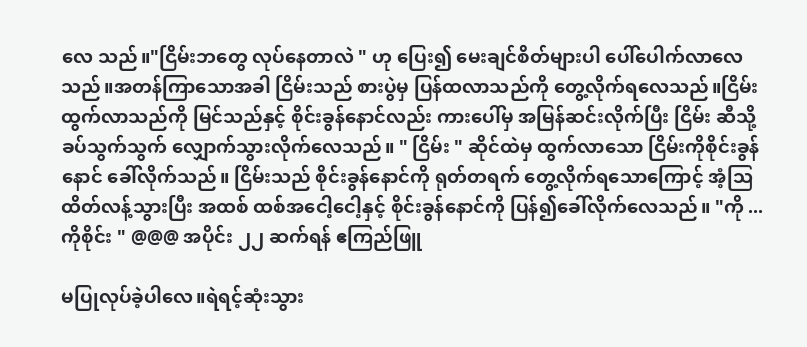လေ သည်။"ငြိမ်းဘတွေ လုပ်နေတာလဲ " ဟု ပြေး၍ မေးချင်စိတ်များပါ ပေါ်ပေါက်လာလေသည်။အတန်ကြာသောအခါ ငြိမ်းသည် စားပွဲမှ ပြန်ထလာသည်ကို တွေ့လိုက်ရလေသည်။ငြိမ်းထွက်လာသည်ကို မြင်သည်နှင့် စိုင်းခွန်နောင်လည်း ကားပေါ်မှ အမြန်ဆင်းလိုက်ပြီး ငြိမ်း ဆီသို့ ခပ်သွက်သွက် လျှောက်သွားလိုက်လေသည်။ " ငြိမ်း " ဆိုင်ထဲမှ ထွက်လာသော ငြိမ်းကိုစိုင်းခွန်နောင် ခေါ်လိုက်သည်။ ငြိမ်းသည် စိုင်းခွန်နောင်ကို ရုတ်တရက် တွေ့လိုက်ရသောကြောင့် အံ့ဩ ထိတ်လန့်သွားပြီး အထစ် ထစ်အငေါ့ငေါ့နှင့် စိုင်းခွန်နောင်ကို ပြန်၍ခေါ်လိုက်လေသည်။ "ကို ...ကိုစိုင်း " @@@ အပိုင်း ၂၂ ဆက်ရန် ဧကြည်ဖြူ

မပြုလုပ်ခဲ့ပါလေ။ရဲရင့်ဆုံးသွား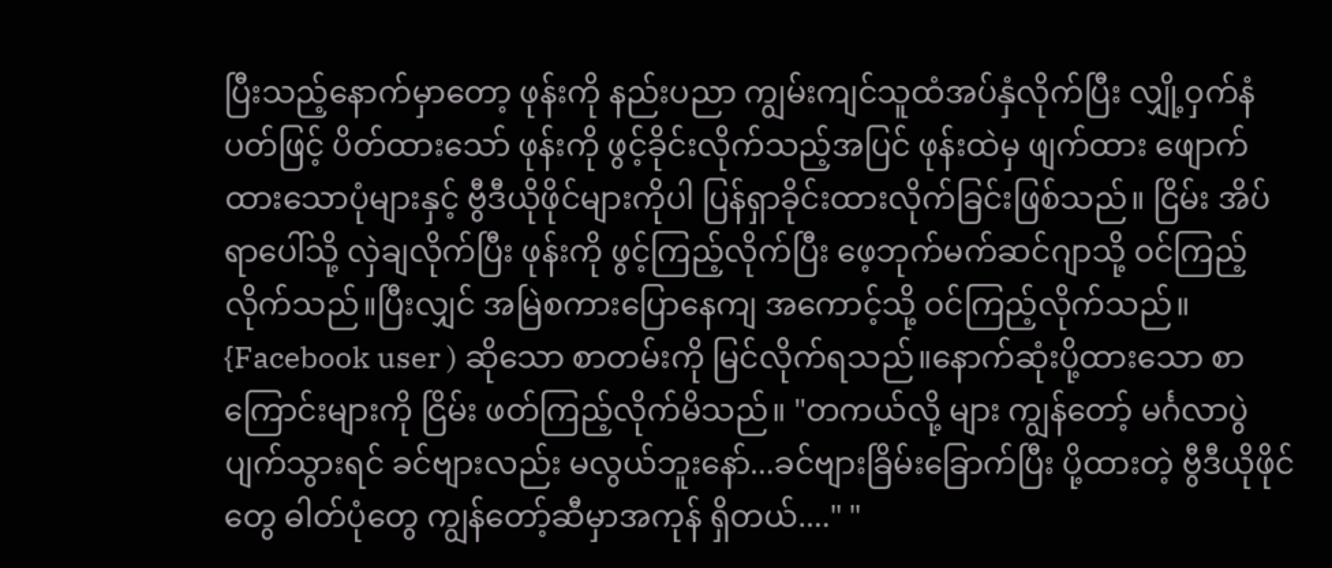ပြီးသည့်နောက်မှာတော့ ဖုန်းကို နည်းပညာ ကျွမ်းကျင်သူထံအပ်နှံလိုက်ပြီး လျှို့ဝှက်နံပတ်ဖြင့် ပိတ်ထားသော် ဖုန်းကို ဖွင့်ခိုင်းလိုက်သည့်အပြင် ဖုန်းထဲမှ ဖျက်ထား ဖျောက် ထားသောပုံများနှင့် ဗွီဒီယိုဖိုင်များကိုပါ ပြန်ရှာခိုင်းထားလိုက်ခြင်းဖြစ်သည်။ ငြိမ်း အိပ်ရာပေါ်သို့ လှဲချလိုက်ပြီး ဖုန်းကို ဖွင့်ကြည့်လိုက်ပြီး ဖေ့ဘုက်မက်ဆင်ဂျာသို့ ဝင်ကြည့်လိုက်သည်။ပြီးလျှင် အမြဲစကားပြောနေကျ အကောင့်သို့ ဝင်ကြည့်လိုက်သည်။ {Facebook user ) ဆိုသော စာတမ်းကို မြင်လိုက်ရသည်။နောက်ဆုံးပို့ထားသော စာကြောင်းများကို ငြိမ်း ဖတ်ကြည့်လိုက်မိသည်။ "တကယ်လို့ များ ကျွန်တော့် မင်္ဂလာပွဲ ပျက်သွားရင် ခင်ဗျားလည်း မလွယ်ဘူးနော်...ခင်ဗျားခြိမ်းခြောက်ပြီး ပို့ထားတဲ့ ဗွီဒီယိုဖိုင်တွေ ဓါတ်ပုံတွေ ကျွန်တော့်ဆီမှာအကုန် ရှိတယ်...." "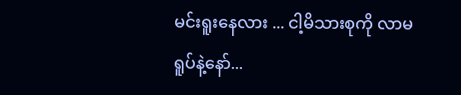မင်းရူးနေလား ... ငါ့မိသားစုကို လာမရူပ်နဲ့နော်...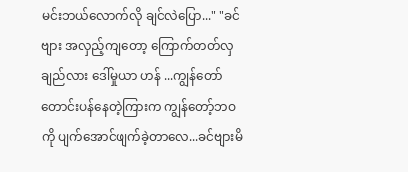မင်းဘယ်လောက်လို ချင်လဲပြော..." "ခင်ဗျား အလှည့်ကျတော့ ကြောက်တတ်လှချည်လား ဒေါ်မှုယာ ဟန် ...ကျွန်တော် တောင်းပန်နေတဲ့ကြားက ကျွန်တော့်ဘဝကို ပျက်အောင်ဖျက်ခဲ့တာလေ...ခင်ဗျားမိ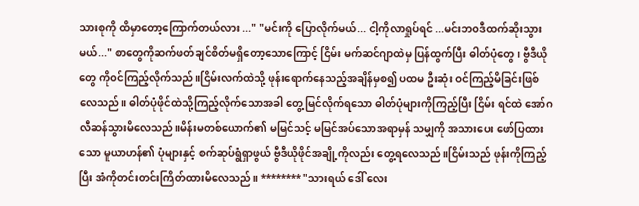သားစုကို ထိမှာတော့ကြောက်တယ်လား ..." "မင်းကို ပြောလိုက်မယ်... ငါ့ကိုလာရှုပ်ရင် ...မင်းဘ၀ဒီထက်ဆိုးသွားမယ်..." စာတွေကိုဆက်ဖတ်ချင်စိတ်မရှိတော့သောကြောင့် ငြိမ်း မက်ဆင်ဂျာထဲမှ ပြန်ထွက်ပြီး ဓါတ်ပုံတွေ ၊ ဗွီဒီယိုတွေ ကို၀င်ကြည့်လိုက်သည်။ငြိမ်းလက်ထဲသို့ ဖုန်းရောက်နေသည့်အချိန်မှစ၍ ပထမ ဦးဆုံး ဝင်ကြည့်မိခြင်းဖြစ်လေသည်။ ဓါတ်ပုံဖိုင်ထဲသို့ကြည့်လိုက်သောအခါ တွေ့မြင်လိုက်ရသော ဓါတ်ပုံများကိုကြည့်ပြီး ငြိမ်း ရင်ထဲ အော်ဂလီဆန်သွားမိလေသည်။မိန်းမတစ်ယောက်၏ မမြင်သင့် မမြင်အပ်သောအရာမှန် သမျှကို အသားပေး ဖော်ပြထားသော မူယာဟန်၏ ပုံများနှင့် စက်ဆုပ်ရွံရှာဖွယ် ဗွီဒီယိုဖိုင်အချို့ကိုလည်း တွေ့ရလေသည်။ငြိမ်းသည် ဖုန်းကိုကြည့်ပြီး အံကိုတင်းတင်းကြိတ်ထားမိလေသည်။ ******** "သားရယ် ဒေါ် လေး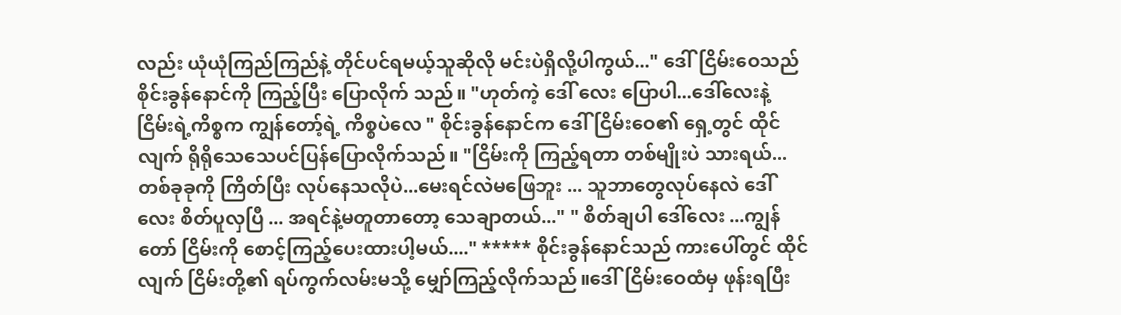လည်း ယုံယုံကြည်ကြည်နဲ့ တိုင်ပင်ရမယ့်သူဆိုလို မင်းပဲရှိလို့ပါကွယ်..." ဒေါ်ငြိမ်းဝေသည် စိုင်းခွန်နောင်ကို ကြည့်ပြီး ပြောလိုက် သည်။ "ဟုတ်ကဲ့ ဒေါ် လေး ပြောပါ...ဒေါ်လေးနဲ့ ငြိမ်းရဲ့ကိစ္စက ကျွန်တော့်ရဲ့ ကိစ္စပဲလေ " စိုင်းခွန်နောင်က ဒေါ်ငြိမ်းဝေ၏ ရှေ့တွင် ထိုင်လျက် ရိုရိုသေသေပင်ပြန်ပြောလိုက်သည်။ "ငြိမ်းကို ကြည့်ရတာ တစ်မျိုးပဲ သားရယ်... တစ်ခုခုကို ကြိတ်ပြီး လုပ်နေသလိုပဲ...မေးရင်လဲမဖြေဘူး ... သူဘာတွေလုပ်နေလဲ ဒေါ်လေး စိတ်ပူလှပြီ ... အရင်နဲ့မတူတာတော့ သေချာတယ်..." " စိတ်ချပါ ဒေါ်လေး ...ကျွန်တော် ငြိမ်းကို စောင့်ကြည့်ပေးထားပါ့မယ်...." ***** စိုင်းခွန်နောင်သည် ကားပေါ်တွင် ထိုင်လျက် ငြိမ်းတို့၏ ရပ်ကွက်လမ်းမသို့ မျှော်ကြည့်လိုက်သည်။ဒေါ်ငြိမ်းဝေထံမှ ဖုန်းရပြီး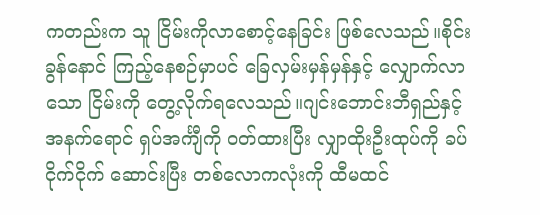ကတည်းက သူ ငြိမ်းကိုလာစောင့်နေခြင်း ဖြစ်လေသည်။စိုင်းခွန်နောင် ကြည့်နေစဉ်မှာပင် ခြေလှမ်းမှန်မှန်နှင့် လျှောက်လာသော ငြိမ်းကို တွေ့လိုက်ရလေသည်။ဂျင်းဘောင်းဘီရှည်နှင့်အနက်ရောင် ရှပ်အင်္ကျီကို ဝတ်ထားပြီး လျှာထိုးဦးထုပ်ကို ခပ်ငိုက်ငိုက် ဆောင်းပြီး တစ်လောကလုံးကို ထီမထင်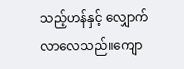သည့်ဟန်နှင့် လျှောက်လာလေသည်။ကျော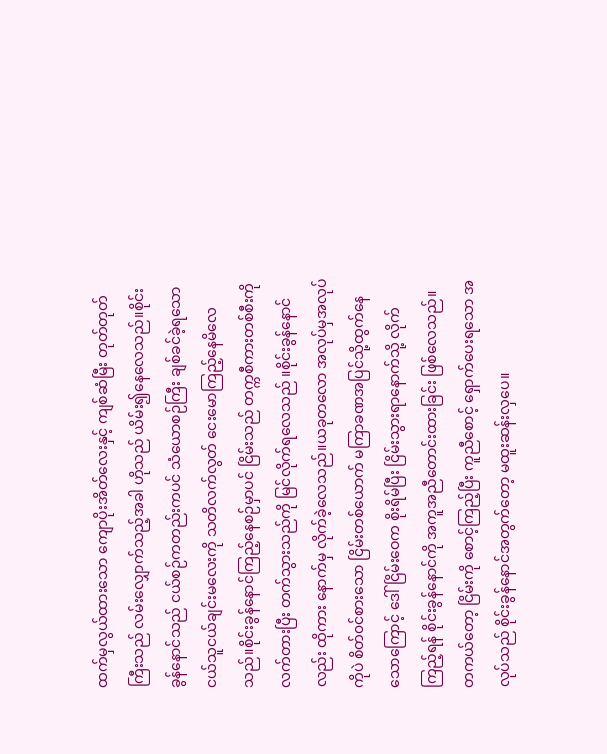ထက်မှလွယ်ထားသော ကျောပိုးအိတ်လေးနှင့် ကျစ်ဆံမြီး တုတ်တုတ်ကြီးသည် လမ်းလျှောက်သည့်အခါ ဟိုသည် ယိမ်း၍နေလေသည်။စိုင်းခွန်နောင်သည် ငယ်စဉ်ကတည်းကပင် သံယောစဉ်ကြီး ချစ်ခင်ခဲ့ရသော ငယ်သူငယ်ချင်းမလေးကို သတိလက်လွတ် ငေးမောကြည့်နေမိလေသည်။စိုင်းခွန်နောင်ကြည့်နေစဉ်မှာပင် ငြိမ်းသည် တက္ကစီကားတစ်စီးကိုလက်တားပြီး တက်သွားသည်ကို မြင်လိုက်ရလေသည် ။စိုင်းခွန်နောင်လည်း ထိုကား နောက်မှ လိုက်ခဲ့လေသည်။ယခုတလော အလုပ်မှအလုပ်ကိုပဲ စိတ်၀င်စားသော ငြိမ်းတစ်ယောက် မကြာခဏအပြင်သို့ထွက်နေသောကြောင့် ဒေါ်ငြိမ်းဝေက စိုးရိမ်ပြီး ငြိမ်းသွားရာနောက်သို့ လိုက်ကြည့်ရန် စိုင်းခွန်နောင်ကို အကူအညီတောင်းထားခြင်း ဖြစ်လေသည်။တကယ်တော့ ငြိမ်းကို စောင့်ကြည့်ပြီး ကူညီစောင့် ရှောက်ပေးရသော အလုပ်သည် စိုင်းခွန်နောင်အတွက်တော့ မထူးဆန်းလှပေ။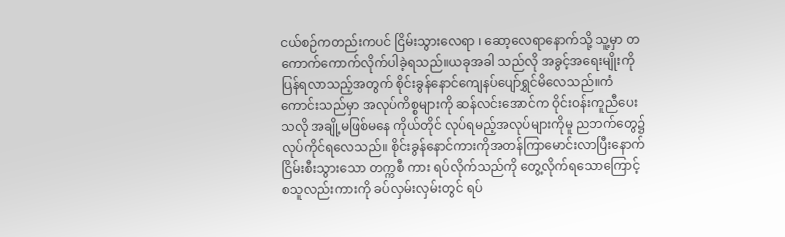ငယ်စဉ်ကတည်းကပင် ငြိမ်းသွားလေရာ ၊ ဆော့လေရာနောက်သို့ သူ့မှာ တကောက်ကောက်လိုက်ပါခဲ့ရသည်။ယခုအခါ သည်လို အခွင့်အရေးမျိုးကို ပြန်ရလာသည့်အတွက် စိုင်းခွန်နောင်ကျေနပ်ပျော်ရွှင်မိလေသည်။ကံကောင်းသည်မှာ အလုပ်ကိစ္စများကို ဆန်လင်းအောင်က ဝိုင်းဝန်းကူညီပေးသလို အချို့မဖြစ်မနေ ကိုယ်တိုင် လုပ်ရမည့်အလုပ်များကိုမူ ညဘက်တွေ၌ လုပ်ကိုင်ရလေသည်။ စိုင်းခွန်နောင်ကားကိုအတန်ကြာမောင်းလာပြီးနောက် ငြိမ်းစီးသွားသော တက္ကစီ ကား ရပ်လိုက်သည်ကို တွေ့လိုက်ရသောကြောင့် စသူလည်းကားကို ခပ်လှမ်းလှမ်းတွင် ရပ်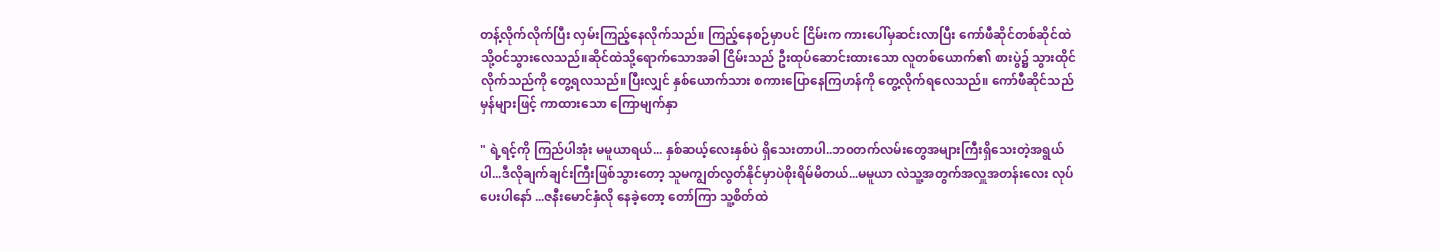တန့်လိုက်လိုက်ပြီး လှမ်းကြည့်နေလိုက်သည်။ ကြည့်နေစဉ်မှာပင် ငြိမ်းက ကားပေါ်မှဆင်းလာပြီး ကော်ဖီဆိုင်တစ်ဆိုင်ထဲသို့ဝင်သွားလေသည်။ဆိုင်ထဲသို့ရောက်သောအခါ ငြိမ်းသည် ဦးထုပ်ဆောင်းထားသော လူတစ်ယောက်၏ စားပွဲ၌ သွားထိုင်လိုက်သည်ကို တွေ့ရလသည်။ပြီးလျှင် နှစ်ယောက်သား စကားပြောနေကြဟန်ကို တွေ့လိုက်ရလေသည်။ ကော်ဖီဆိုင်သည် မှန်များဖြင့် ကာထားသော ကြောမျက်နှာ

" ရဲ့ရင့်ကို ကြည်ပါအုံး မမူယာရယ်... နှစ်ဆယ့်လေးနှစ်ပဲ ရှိသေးတာပါ..ဘ၀တက်လမ်းတွေအများကြီးရှိသေးတဲ့အရွယ်ပါ...ဒီလိုချက်ချင်းကြီးဖြစ်သွားတော့ သူမကျွတ်လွတ်နိုင်မှာပဲစိုးရိမ်မိတယ်...မမူယာ လဲသူ့အတွက်အလှူအတန်းလေး လုပ်ပေးပါနော် ...ဇနီးမောင်နှံလို နေခဲ့တော့ တော်ကြာ သူ့စိတ်ထဲ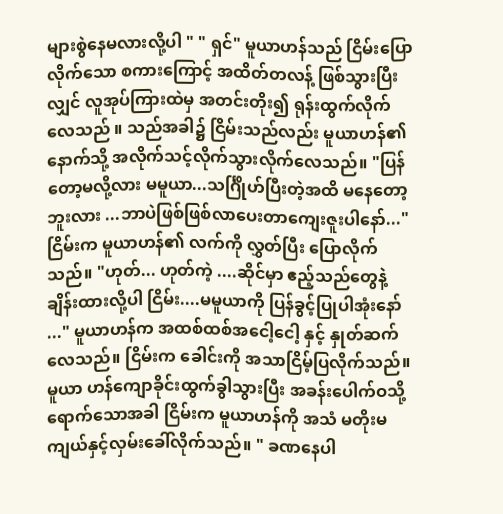များစွဲနေမလားလို့ပါ " " ရှင်" မူယာဟန်သည် ငြိမ်းပြောလိုက်သော စကားကြောင့် အထိတ်တလန့် ဖြစ်သွားပြီးလျှင် လူအုပ်ကြားထဲမှ အတင်းတိုး၍ ရုန်းထွက်လိုက်လေသည် ။ သည်အခါ၌ ငြိမ်းသည်လည်း မူယာဟန်၏နောက်သို့ အလိုက်သင့်လိုက်သွားလိုက်လေသည်။ "ပြန်တော့မလို့လား မမူယာ...သင်္ဂြိုဟ်ပြီးတဲ့အထိ မနေတော့ဘူးလား ...ဘာပဲဖြစ်ဖြစ်လာပေးတာကျေးဇူးပါနော်..." ငြိမ်းက မူယာဟန်၏ လက်ကို လွှတ်ပြီး ပြောလိုက်သည်။ "ဟုတ်... ဟုတ်ကဲ့ ....ဆိုင်မှာ ဧည့်သည်တွေနဲ့ချိန်းထားလို့ပါ ငြိမ်း....မမူယာကို ပြန်ခွင့်ပြုပါအုံးနော် ..." မူယာဟန်က အထစ်ထစ်အငေါ့ငေါ့ နှင့် နှုတ်ဆက်လေသည်။ ငြိမ်းက ခေါင်းကို အသာငြိမ့်ပြလိုက်သည်။မူယာ ဟန်ကျောခိုင်းထွက်ခွါသွားပြီး အခန်းပေါက်ဝသို့ရောက်သောအခါ ငြိမ်းက မူယာဟန်ကို အသံ မတိုးမကျယ်နှင့်လှမ်းခေါ်လိုက်သည်။ " ခဏနေပါ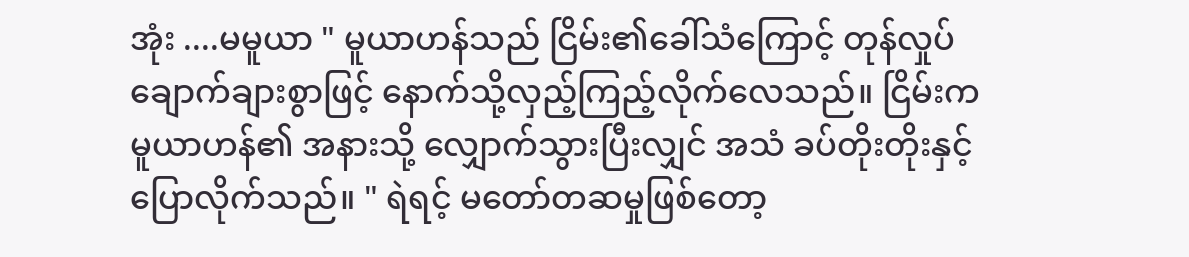အုံး ....မမူယာ " မူယာဟန်သည် ငြိမ်း၏ခေါ်သံကြောင့် တုန်လှုပ်ချောက်ချားစွာဖြင့် နောက်သို့လှည့်ကြည့်လိုက်လေသည်။ ငြိမ်းက မူယာဟန်၏ အနားသို့ လျှောက်သွားပြီးလျှင် အသံ ခပ်တိုးတိုးနှင့် ပြောလိုက်သည်။ " ရဲရင့် မတော်တဆမှုဖြစ်တော့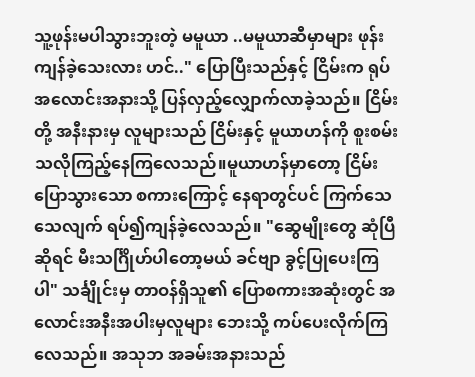သူ့ဖုန်းမပါသွားဘူးတဲ့ မမူယာ ..မမူယာဆီမှာများ ဖုန်း ကျန်ခဲ့သေးလား ဟင်.." ပြောပြီးသည်နှင့် ငြိမ်းက ရုပ်အလောင်းအနားသို့ ပြန်လှည့်လျှောက်လာခဲ့သည်။ ငြိမ်းတို့ အနီးနားမှ လူများသည် ငြိမ်းနှင့် မူယာဟန်ကို စူးစမ်းသလိုကြည့်နေကြလေသည်။မူယာဟန်မှာတော့ ငြိမ်းပြောသွားသော စကားကြောင့် နေရာတွင်ပင် ကြက်သေသေလျက် ရပ်၍ကျန်ခဲ့လေသည်။ "ဆွေမျိုးတွေ ဆုံပြီဆိုရင် မီးသင်္ဂြိုဟ်ပါတော့မယ် ခင်ဗျာ ခွင့်ပြုပေးကြပါ" သင်္ချိုင်းမှ တာဝန်ရှိသူ၏ ပြောစကားအဆုံးတွင် အလောင်းအနီးအပါးမှလူများ ဘေးသို့ ကပ်ပေးလိုက်ကြလေသည်။ အသုဘ အခမ်းအနားသည်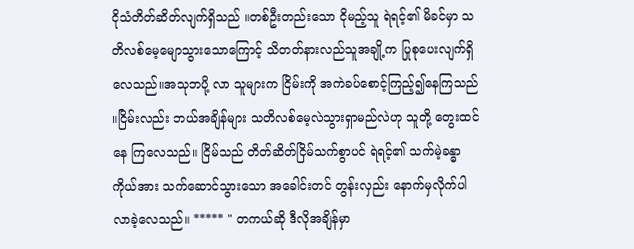ငိုသံတိတ်ဆိတ်လျက်ရှိသည် ။တစ်ဦးတည်းသော ငိုမည့်သူ ရဲရင့်၏ မိခင်မှာ သတိလစ်မေ့မျောသွားသောကြောင့် သိတတ်နားလည်သူအချို့က ပြုစုပေးလျက်ရှိလေသည်။အသုဘပို့ လာ သူများက ငြိမ်းကို အကဲခပ်စောင့်ကြည့်၍နေကြသည် ။ငြိမ်းလည်း ဘယ်အချိန်များ သတိလစ်မေ့လဲသွားရှာမည်လဲဟု သူတို့ တွေးထင်နေ ကြလေသည်။ ငြိမ်သည် တိတ်ဆိတ်ငြိမ်သက်စွာပင် ရဲရင့်၏ သက်မဲ့ခန္ဓာကိုယ်အား သက်ဆောင်သွားသော အခေါင်းတင် တွန်းလှည်း နောက်မှလိုက်ပါလာခဲ့လေသည်။ ***** " တကယ်ဆို ဒီလိုအချိန်မှာ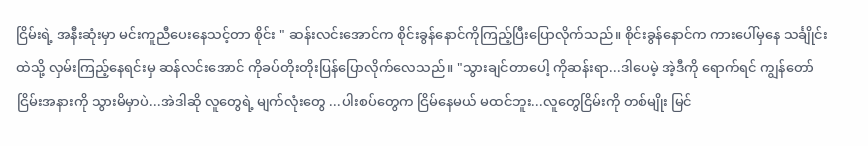ငြိမ်းရဲ့ အနီးဆုံးမှာ မင်းကူညီပေးနေသင့်တာ စိုင်း " ဆန်းလင်းအောင်က စိုင်းခွန်နောင်ကိုကြည့်ပြီးပြောလိုက်သည်။ စိုင်းခွန်နောင်က ကားပေါ်မှနေ သင်္ချိုင်းထဲသို့ လှမ်းကြည့်နေရင်းမှ ဆန်လင်းအောင် ကိုခပ်တိုးတိုးပြန်ပြောလိုက်လေသည်။ "သွားချင်တာပေါ့ ကိုဆန်းရာ...ဒါပေမဲ့ အဲ့ဒီကို ရောက်ရင် ကျွန်တော် ငြိမ်းအနားကို သွားမိမှာပဲ...အဲဒါဆို လူတွေရဲ့ မျက်လုံးတွေ ...ပါးစပ်တွေက ငြိမ်နေမယ် မထင်ဘူး...လူတွေငြိမ်းကို တစ်မျိုး မြင်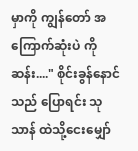မှာကို ကျွန်တော် အကြောက်ဆုံးပဲ ကိုဆန်း...." စိုင်းခွန်နောင်သည် ပြောရင်း သုသာန် ထဲသို့ငေးမျှော်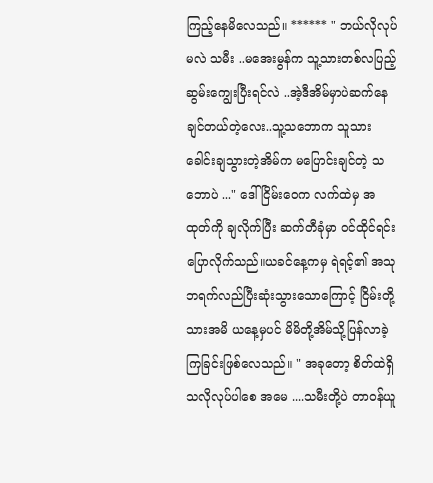ကြည့်နေမိလေသည်။ ****** " ဘယ်လိုလုပ်မလဲ သမီး ..မအေးမွန်က သူ့သားတစ်လပြည့်ဆွမ်းကျွေးပြီးရင်လဲ ..အဲ့ဒီအိမ်မှာပဲဆက်နေချင်တယ်တဲ့လေး..သူ့သဘောက သူသားခေါင်းချသွားတဲ့အိမ်က မပြောင်းချင်တဲ့ သဘောပဲ ..." ဒေါ်ငြိမ်းဝေက လက်ထဲမှ အထုတ်ကို ချလိုက်ပြီး ဆက်တီခုံမှာ ဝင်ထိုင်ရင်း ပြောလိုက်သည်။ယခင်နေ့ကမှ ရဲရင့်၏ အသုဘရက်လည်ပြီးဆုံးသွားသောကြောင့် ငြိမ်းတို့သားအမိ ယနေ့မှပင် မိမိတို့အိမ်သို့ပြန်လာခဲ့ကြခြင်းဖြစ်လေသည်။ " အခုတော့ စိတ်ထဲရှိ သလိုလုပ်ပါစေ အမေ ....သမီးတို့ပဲ တာဝန်ယူ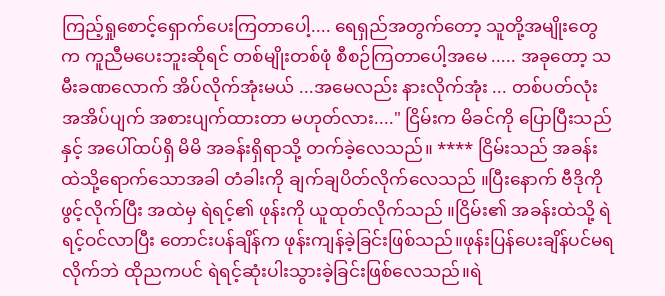ကြည့်ရှုစောင့်ရှောက်ပေးကြတာပေါ့.... ရေရှည်အတွက်တော့ သူတို့အမျိုးတွေက ကူညီမပေးဘူးဆိုရင် တစ်မျိုးတစ်ဖုံ စီစဉ်ကြတာပေါ့အမေ ..... အခုတော့ သမီးခဏလောက် အိပ်လိုက်အုံးမယ် ...အမေလည်း နားလိုက်အုံး ... တစ်ပတ်လုံး အအိပ်ပျက် အစားပျက်ထားတာ မဟုတ်လား...." ငြိမ်းက မိခင်ကို ပြောပြီးသည်နှင့် အပေါ်ထပ်ရှိ မိမိ အခန်းရှိရာသို့ တက်ခဲ့လေသည်။ **** ငြိမ်းသည် အခန်းထဲသို့ရောက်သောအခါ တံခါးကို ချက်ချပိတ်လိုက်လေသည် ။ပြီးနောက် ဗီဒိုကို ဖွင့်လိုက်ပြီး အထဲမှ ရဲရင့်၏ ဖုန်းကို ယူထုတ်လိုက်သည် ။ငြိမ်း၏ အခန်းထဲသို့ ရဲရင့်ဝင်လာပြီး တောင်းပန်ချိန်က ဖုန်းကျန်ခဲ့ခြင်းဖြစ်သည်။ဖုန်းပြန်ပေးချိန်ပင်မရလိုက်ဘဲ ထိုညကပင် ရဲရင့်ဆုံးပါးသွားခဲ့ခြင်းဖြစ်လေသည်။ရဲ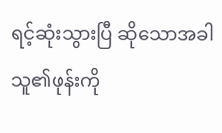ရင့်ဆုံးသွားပြီ ဆိုသောအခါ သူ၏ဖုန်းကို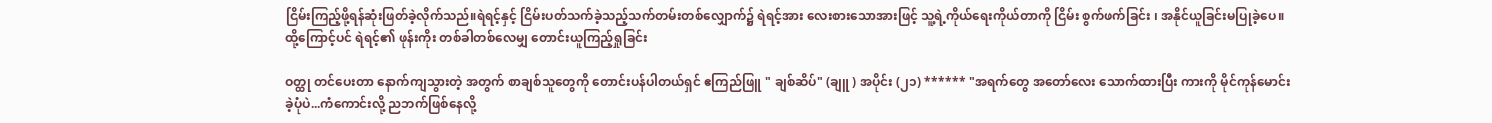ငြိမ်းကြည့်ဖို့ရန်ဆုံးဖြတ်ခဲ့လိုက်သည်။ရဲရင့်နှင့် ငြိမ်းပတ်သက်ခဲ့သည့်သက်တမ်းတစ်လျှောက်၌ ရဲရင့်အား လေးစားသောအားဖြင့် သူ့ရဲ့ကိုယ်ရေးကိုယ်တာကို ငြိမ်း စွက်ဖက်ခြင်း ၊ အနိုင်ယူခြင်းမပြုခဲ့ပေ။ထို့ကြောင့်ပင် ရဲရင့်၏ ဖုန်းကိုး တစ်ခါတစ်လေမျှ တောင်းယူကြည့်ရှုခြင်း

ဝတ္ထု တင်ပေးတာ နောက်ကျသွားတဲ့ အတွက် စာချစ်သူတွေကို တောင်းပန်ပါတယ်ရှင် ဧကြည်ဖြူ " ချစ်ဆိပ်" (ချူ ) အပိုင်း (၂၁) ****** "အရက်တွေ အတော်လေး သောက်ထားပြီး ကားကို မိုင်ကုန်မောင်းခဲ့ပုံပဲ...ကံကောင်းလို့ ညဘက်ဖြစ်နေလို့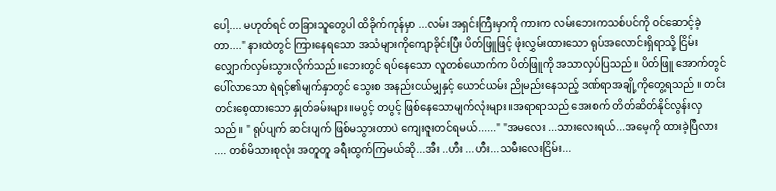ပေါ့.... မဟုတ်ရင် တခြားသူတွေပါ ထိခိုက်ကုန်မှာ ...လမ်း အရှင်းကြီးမှာကို ကားက လမ်းဘေးကသစ်ပင်ကို ဝင်ဆောင့်ခဲ့တာ...." နားထဲတွင် ကြားနေရသော အသံများကိုကျောခိုင်းပြီး ပိတ်ဖြူဖြင့် ဖုံးလွှမ်းထားသော ရုပ်အလောင်းရှိရာသို့ ငြိမ်းလျှောက်လှမ်းသွားလိုက်သည်။ဘေးတွင် ရပ်နေသော လူတစ်ယောက်က ပိတ်ဖြူကို အသာလှပ်ပြသည်။ ပိတ်ဖြူ အောက်တွင် ပေါ်လာသော ရဲရင့်၏မျက်နှာတွင် သွေးစ အနည်းငယ်မျှနှင့် ယောင်ယမ်း ညိုမည်းနေသည့် ဒဏ်ရာအချို့ကိုတွေ့ရသည် ။ တင်းတင်းစေ့ထားသော နှုတ်ခမ်းများ။မပွင့် တပွင့် ဖြစ်နေသောမျက်လုံးများ။အရာရာသည် အေးစက် တိတ်ဆိတ်နိုင်လွန်းလှသည်။ " ရုပ်ပျက် ဆင်းပျက် ဖြစ်မသွားတာပဲ ကျေးဇူးတင်ရမယ်......" "အမလေး ...သားလေးရယ်...အမေ့ကို ထားခဲ့ပြီလား .... တစ်မိသားစုလုံး အတူတူ ခရီးထွက်ကြမယ်ဆို...အီး ..ဟီး ...ဟီး...သမီးလေးငြိမ်း...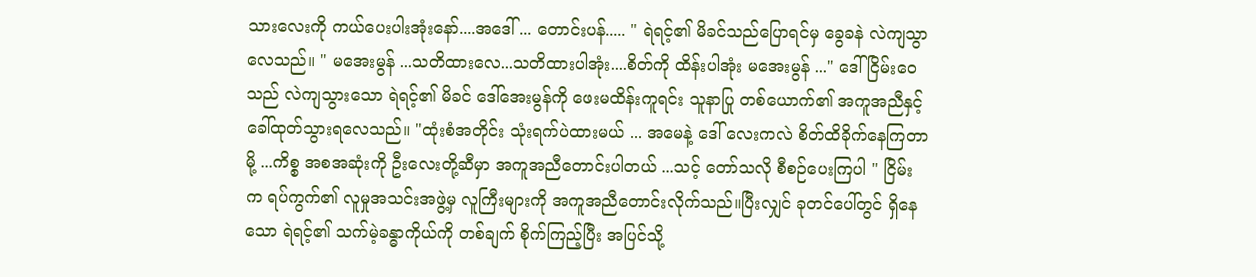သားလေးကို ကယ်ပေးပါးအုံးနော်....အဒေါ် ... တောင်းပန်..... " ရဲရင့်၏ မိခင်သည်ပြောရင်မှ ခွေခနဲ လဲကျသွာလေသည်။ " မအေးမွန် ...သတိထားလေ...သတိထားပါအုံး....စိတ်ကို ထိန်းပါအုံး မအေးမွန် ..." ဒေါ်ငြိမ်းဝေသည် လဲကျသွားသော ရဲရင့်၏ မိခင် ဒေါ်အေးမွန်ကို ဖေးမထိန်းကူရင်း သူနာပြု တစ်ယောက်၏ အကူအညီနှင့် ခေါ်ထုတ်သွားရလေသည်။ "ထုံးစံအတိုင်း သုံးရက်ပဲထားမယ် ... အမေနဲ့ ဒေါ် လေးကလဲ စိတ်ထိခိုက်နေကြတာမို့ ...ကိစ္စ အစအဆုံးကို ဦးလေးတို့ဆီမှာ အကူအညီတောင်းပါတယ် ...သင့် တော်သလို စီစဉ်ပေးကြပါ " ငြိမ်းက ရပ်ကွက်၏ လူမှုအသင်းအဖွဲ့မှ လူကြီးများကို အကူအညီတောင်းလိုက်သည်။ပြီးလျှင် ခုတင်ပေါ်တွင် ရှိနေသော ရဲရင့်၏ သက်မဲ့ခန္ဓာကိုယ်ကို တစ်ချက် စိုက်ကြည့်ပြီး အပြင်သို့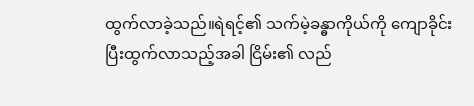ထွက်လာခဲ့သည်။ရဲရင့်၏ သက်မဲ့ခန္ဓာကိုယ်ကို ကျောခိုင်းပြီးထွက်လာသည့်အခါ ငြိမ်း၏ လည်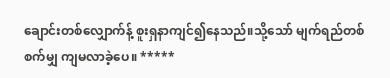ချောင်းတစ်လျှောက်န့် စူးရှနာကျင်၍နေသည်။သို့သော် မျက်ရည်တစ်စက်မျှ ကျမလာခဲ့ပေ။ *****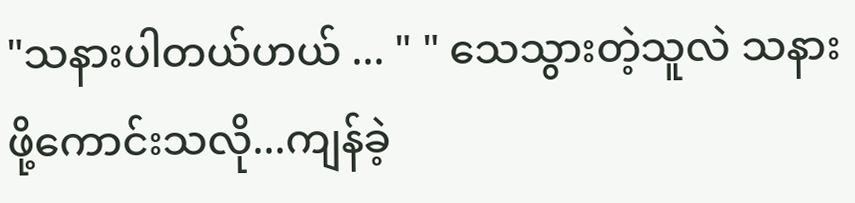"သနားပါတယ်ဟယ် ... " " သေသွားတဲ့သူလဲ သနားဖို့ကောင်းသလို...ကျန်ခဲ့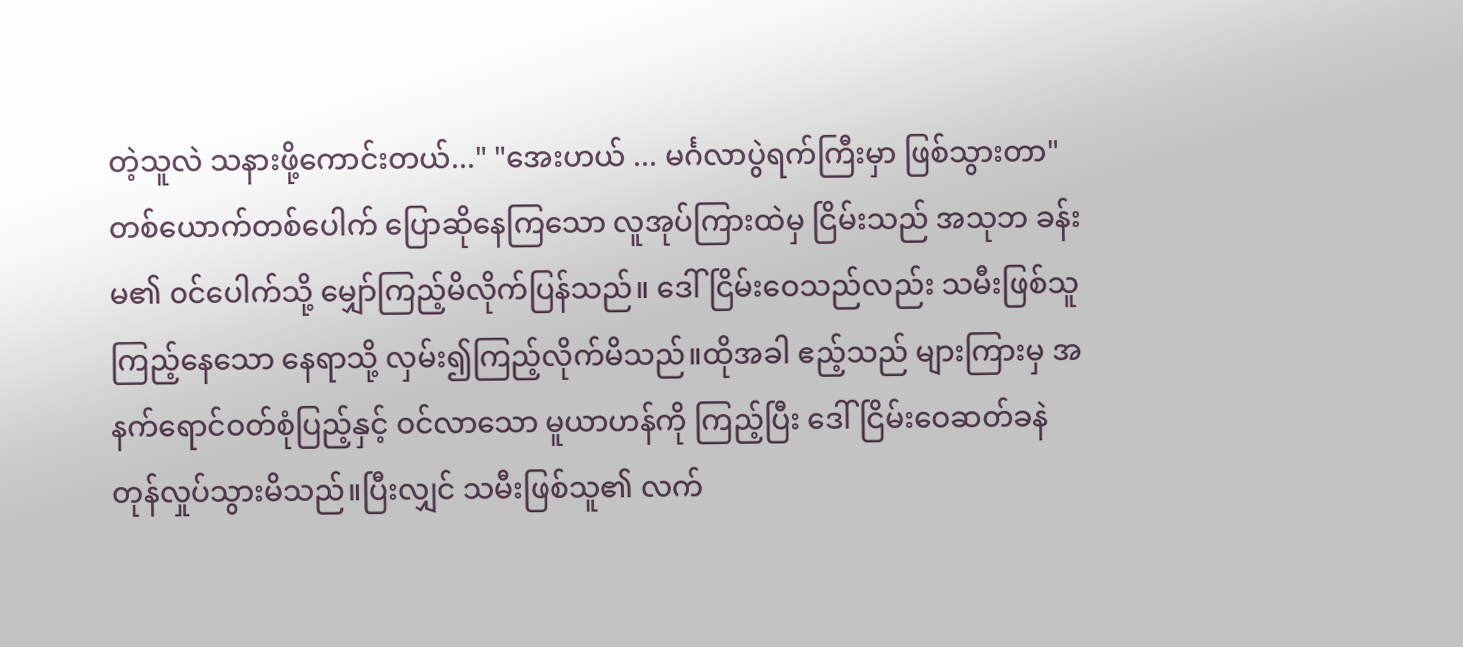တဲ့သူလဲ သနားဖို့ကောင်းတယ်..." "အေးဟယ် ... မင်္ဂလာပွဲရက်ကြီးမှာ ဖြစ်သွားတာ" တစ်ယောက်တစ်ပေါက် ပြောဆိုနေကြသော လူအုပ်ကြားထဲမှ ငြိမ်းသည် အသုဘ ခန်းမ၏ ၀င်ပေါက်သို့ မျှော်ကြည့်မိလိုက်ပြန်သည်။ ဒေါ်ငြိမ်းဝေသည်လည်း သမီးဖြစ်သူ ကြည့်နေသော နေရာသို့ လှမ်း၍ကြည့်လိုက်မိသည်။ထိုအခါ ဧည့်သည် များကြားမှ အနက်ရောင်ဝတ်စုံပြည့်နှင့် ဝင်လာသော မူယာဟန်ကို ကြည့်ပြီး ဒေါ်ငြိမ်းဝေဆတ်ခနဲ တုန်လှုပ်သွားမိသည်။ပြီးလျှင် သမီးဖြစ်သူ၏ လက်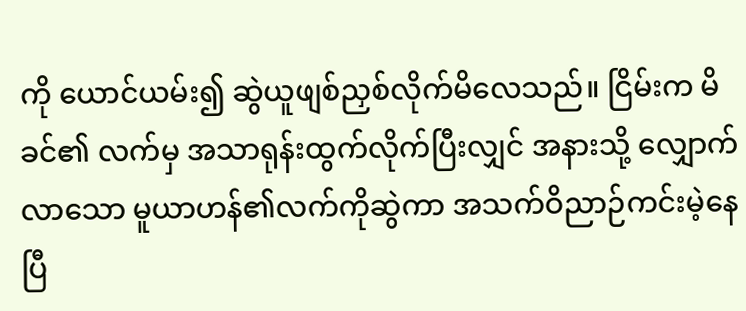ကို ယောင်ယမ်း၍ ဆွဲယူဖျစ်ညှစ်လိုက်မိလေသည်။ ငြိမ်းက မိခင်၏ လက်မှ အသာရုန်းထွက်လိုက်ပြီးလျှင် အနားသို့ လျှောက်လာသော မူယာဟန်၏လက်ကိုဆွဲကာ အသက်ဝိညာဉ်ကင်းမဲ့နေပြီ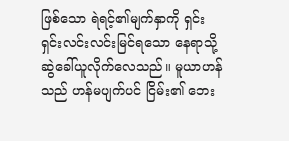ဖြစ်သော ရဲရင့်၏မျက်နှာကို ရှင်းရှင်းလင်းလင်းမြင်ရသော နေရာသို့ ဆွဲခေါ်ယူလိုက်လေသည်။ မူယာဟန်သည် ဟန်မပျက်ပင် ငြိမ်း၏ ဘေး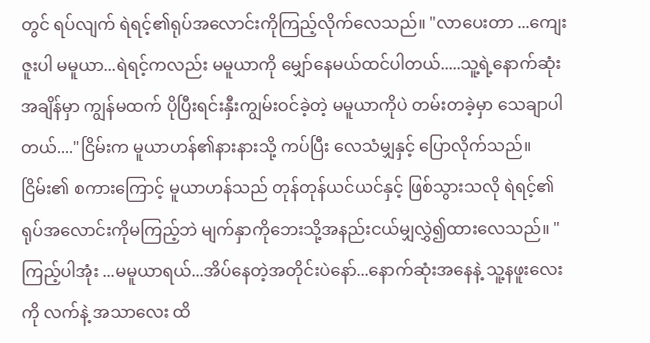တွင် ရပ်လျက် ရဲရင့်၏ရုပ်အလောင်းကိုကြည့်လိုက်လေသည်။ "လာပေးတာ ...ကျေးဇူးပါ မမူယာ...ရဲရင့်ကလည်း မမူယာကို မျှော်နေမယ်ထင်ပါတယ်.....သူ့ရဲ့နောက်ဆုံးအချိန်မှာ ကျွန်မထက် ပိုပြီးရင်းနှီးကျွမ်းဝင်ခဲ့တဲ့ မမူယာကိုပဲ တမ်းတခဲ့မှာ သေချာပါတယ်...."ငြိမ်းက မူယာဟန်၏နားနားသို့ ကပ်ပြီး လေသံမျှနှင့် ပြောလိုက်သည်။ငြိမ်း၏ စကားကြောင့် မူယာဟန်သည် တုန်တုန်ယင်ယင်နှင့် ဖြစ်သွားသလို ရဲရင့်၏ ရုပ်အလောင်းကိုမကြည့်ဘဲ မျက်နှာကိုဘေးသို့အနည်းငယ်မျှလွှဲ၍ထားလေသည်။ "ကြည့်ပါအုံး ...မမူယာရယ်...အိပ်နေတဲ့အတိုင်းပဲနော်...နောက်ဆုံးအနေနဲ့ သူ့နဖူးလေးကို လက်နဲ့ အသာလေး ထိ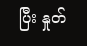ပြီး နှုတ်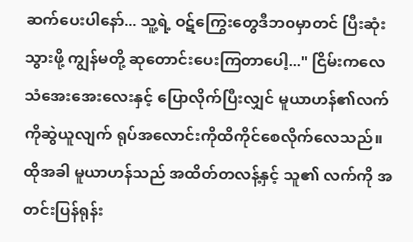ဆက်ပေးပါနော်... သူ့ရဲ့ ဝဋ်ကြွေးတွေဒီဘ၀မှာတင် ပြီးဆုံးသွားဖို့ ကျွန်မတို့ ဆုတောင်းပေးကြတာပေါ့..." ငြိမ်းကလေသံအေးအေးလေးနှင့် ပြောလိုက်ပြီးလျှင် မူယာဟန်၏လက်ကိုဆွဲယူလျက် ရုပ်အလောင်းကိုထိကိုင်စေလိုက်လေသည်။ထိုအခါ မူယာဟန်သည် အထိတ်တလန့်နှင့် သူ၏ လက်ကို အတင်းပြန်ရုန်း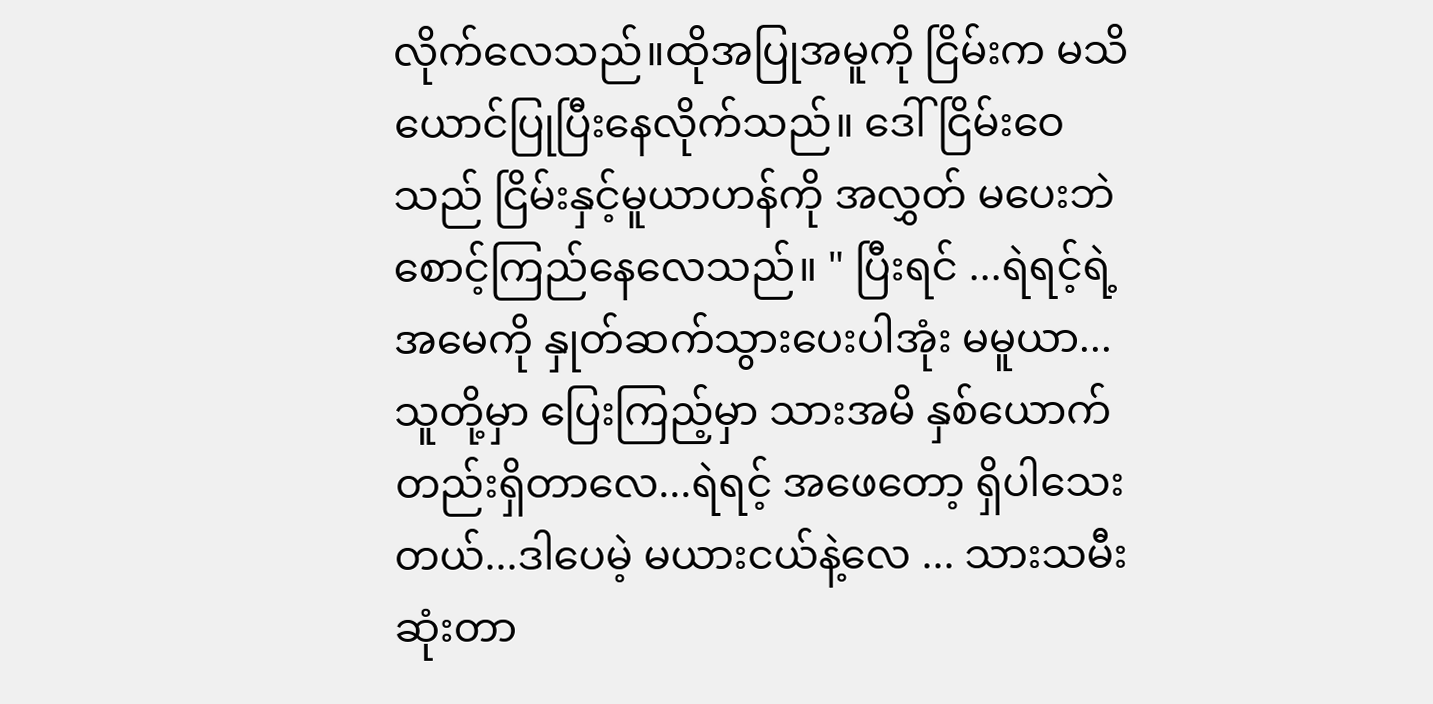လိုက်လေသည်။ထိုအပြုအမူကို ငြိမ်းက မသိယောင်ပြုပြီးနေလိုက်သည်။ ဒေါ်ငြိမ်းဝေသည် ငြိမ်းနှင့်မူယာဟန်ကို အလွှတ် မပေးဘဲ စောင့်ကြည်နေလေသည်။ " ပြီးရင် ...ရဲရင့်ရဲ့အမေကို နှုတ်ဆက်သွားပေးပါအုံး မမူယာ... သူတို့မှာ ပြေးကြည့်မှာ သားအမိ နှစ်ယောက်တည်းရှိတာလေ...ရဲရင့် အဖေတော့ ရှိပါသေးတယ်...ဒါပေမဲ့ မယားငယ်နဲ့လေ ... သားသမီးဆုံးတာ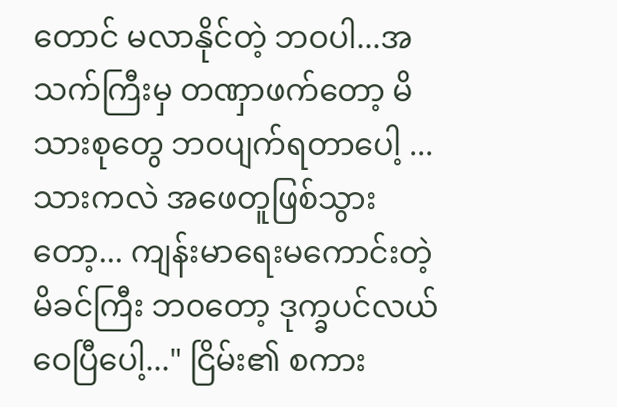တောင် မလာနိုင်တဲ့ ဘဝပါ...အသက်ကြီးမှ တဏှာဖက်တော့ မိသားစုတွေ ဘ၀ပျက်ရတာပေါ့ ...သားကလဲ အဖေတူဖြစ်သွားတော့... ကျန်းမာရေးမကောင်းတဲ့ မိခင်ကြီး ဘ၀တော့ ဒုက္ခပင်လယ်ဝေပြီပေါ့..." ငြိမ်း၏ စကား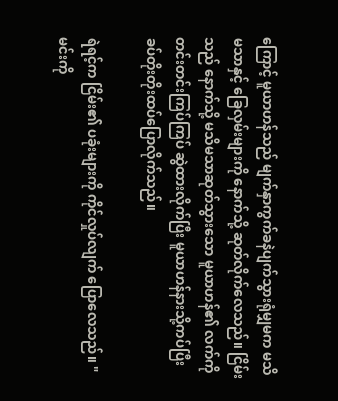ကြောင့် မူယာဟန်သည် မျက်နှာကွက်ခနဲပျက်သွားရုံမျှမက မသိမသာနှင့် ခြေလှမ်းများကို နောက်သို့ ဆုတ်လိုက်လေသည်။ ငြိမ်းသည် နောက်သို့ မသိမသာဆုတ်သွားသော မူယာဟန်၏ လက်ကိုတင်းတင်းကြပ်ကြပ် ဆွဲထားလိုက်ပြီး မူယာဟန်နားသို့ကပ်ပြီးခပ်တိုးတိုးထပ်ပြောလိုက်သည်။

ရဲရင့်က ငြိမ်း၏ ပခုံးများကို ကိုင်လှုပ်လျက် ပြောလေသည်။ "မင်းကို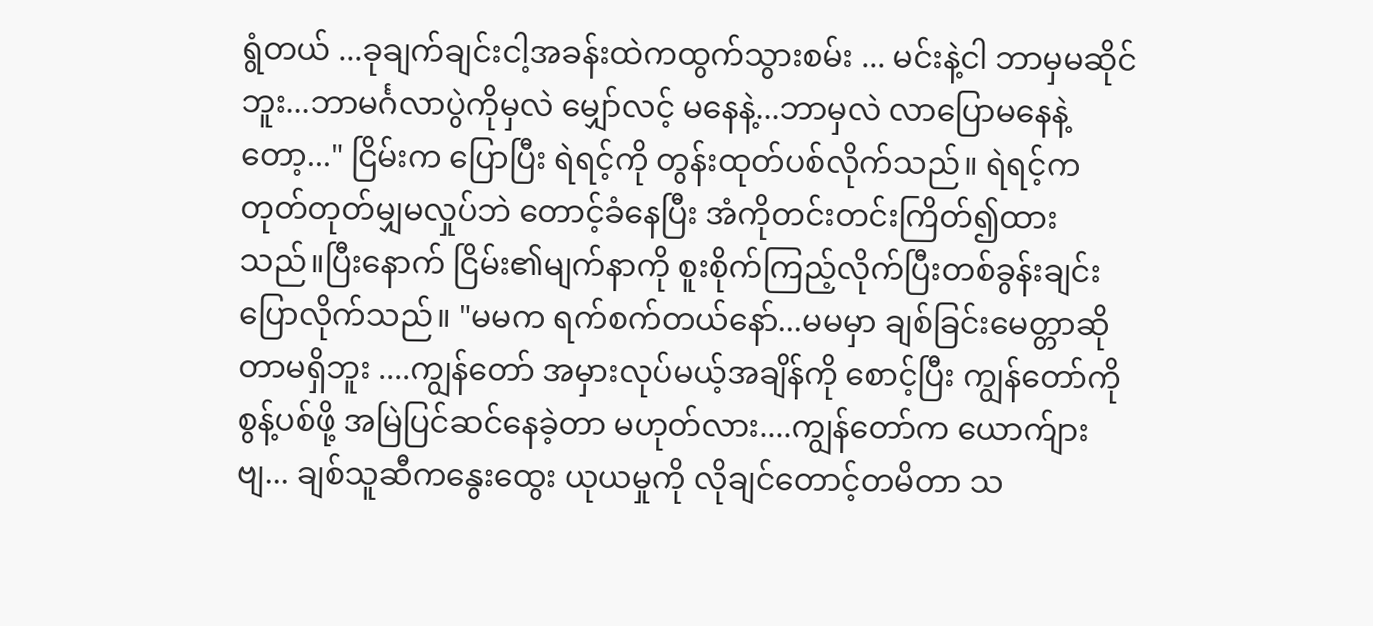ရွံတယ် ...ခုချက်ချင်းငါ့အခန်းထဲကထွက်သွားစမ်း ... မင်းနဲ့ငါ ဘာမှမဆိုင်ဘူး...ဘာမင်္ဂလာပွဲကိုမှလဲ မျှော်လင့် မနေနဲ့...ဘာမှလဲ လာပြောမနေနဲ့တော့..." ငြိမ်းက ပြောပြီး ရဲရင့်ကို တွန်းထုတ်ပစ်လိုက်သည်။ ရဲရင့်က တုတ်တုတ်မျှမလှုပ်ဘဲ တောင့်ခံနေပြီး အံကိုတင်းတင်းကြိတ်၍ထားသည်။ပြီးနောက် ငြိမ်း၏မျက်နာကို စူးစိုက်ကြည့်လိုက်ပြီးတစ်ခွန်းချင်း ပြောလိုက်သည်။ "မမက ရက်စက်တယ်နော်...မမမှာ ချစ်ခြင်းမေတ္တာဆိုတာမရှိဘူး ....ကျွန်တော် အမှားလုပ်မယ့်အချိန်ကို စောင့်ပြီး ကျွန်တော်ကို စွန့်ပစ်ဖို့ အမြဲပြင်ဆင်နေခဲ့တာ မဟုတ်လား....ကျွန်တော်က ယောက်ျားဗျ... ချစ်သူဆီကနွေးထွေး ယုယမှုကို လိုချင်တောင့်တမိတာ သ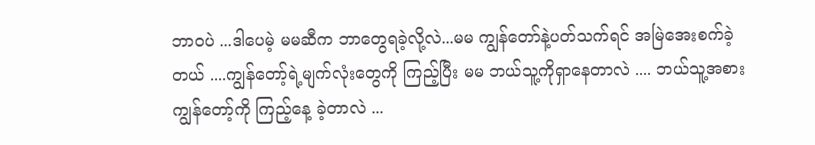ဘာဝပဲ ...ဒါပေမဲ့ မမဆီက ဘာတွေရခဲ့လို့လဲ...မမ ကျွန်တော်နဲ့ပတ်သက်ရင် အမြဲအေးစက်ခဲ့တယ် ....ကျွန်တော့်ရဲ့မျက်လုံးတွေကို ကြည့်ပြီး မမ ဘယ်သူ့ကိုရှာနေတာလဲ .... ဘယ်သူ့အစားကျွန်တော့်ကို ကြည့်နေ့ ခဲ့တာလဲ ...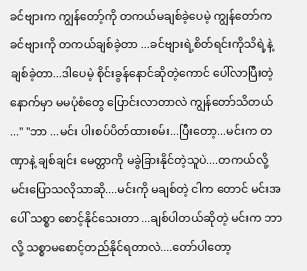ခင်ဗျားက ကျွန်တော့်ကို တကယ်မချစ်ခဲ့ပေမဲ့ ကျွန်တော်က ခင်ဗျားကို တကယ်ချစ်ခဲ့တာ ...ခင်ဗျားရဲ့စိတ်ရင်းကိုသိရဲ့နဲ့ ချစ်ခဲ့တာ...ဒါပေမဲ့ စိုင်းခွန်နောင်ဆိုတဲ့ကောင် ပေါ်လာပြီးတဲ့နောက်မှာ မမပုံစံတွေ ပြောင်းလာတာလဲ ကျွန်တော်သိတယ် ..." "ဘာ ...မင်း ပါးစပ်ပိတ်ထားစမ်း...ပြီးတော့...မင်းက တဏှာနဲ့ ချစ်ချင်း မေတ္တာကို မခွဲခြားနိုင်တဲ့သူပဲ....တကယ်လို့ မင်းပြောသလိုသာဆို....မင်းကို မချစ်တဲ့ ငါက တောင် မင်းအပေါ် သစ္စာ စောင့်နိုင်သေးတာ ...ချစ်ပါတယ်ဆိုတဲ့ မင်းက ဘာလို့ သစ္စာမစောင့်တည်နိုင်ရတာလဲ....တော်ပါတော့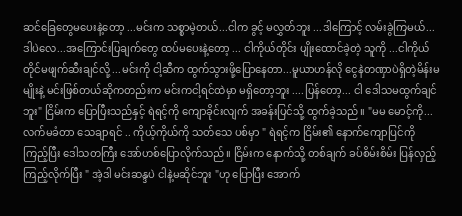ဆင်ခြေတွေမပေးနဲ့တော့ ...မင်းက သစ္စာမဲ့တယ်...ငါက ခွင့် မလွှတ်ဘူး ...ဒါကြောင့် လမ်းခွဲကြမယ်...ဒါပဲလေ...အကြောင်းပြချက်တွေ ထပ်မပေးနဲ့တော့ ... ငါကိုယ်တိုင်း ပျိုးထောင်ခဲ့တဲ့ သူကို ...ငါကိုယ်တိုင်မဖျက်ဆီးချင်လို့ ...မင်းကို ငါ့ဆီက ထွက်သွားဖို့ပြောနေတာ...မူယာဟန်လို ငွေနဲတဏှာပဲရှိတဲ့မိန်းမ မျိုးနဲ့ မင်းဖြစ်တယ်ဆိုကတည်းက မင်းကငါ့ရင်ထဲမှာ မရှိတော့ဘူး ....ပြန်တော့... ငါ ဒေါသမထွက်ချင်ဘူး" ငြိမ်းက ပြောပြီးသည်နှင့် ရဲရင့်ကို ကျောခိုင်းလျက် အခန်းပြင်သို့ ထွက်ခဲ့သည်။ "မမ မောင့်ကို...လက်မခံတာ သေချာရင် .. ကိုယ့်ကိုယ်ကို သတ်သေ ပစ်မှာ " ရဲရင့်က ငြိမ်း၏ နောက်ကျောပြင်ကို ကြည့်ပြီး ဒေါသတကြီး အော်ဟစ်ပြောလိုက်သည်။ ငြိမ်းက နောက်သို့ တစ်ချက် ခပ်စိမ်းစိမ်း ပြန်လှည့်ကြည့်လိုက်ပြီး " အဲ့ဒါ မင်းဆန္ဒပဲ ငါနဲ့မဆိုင်ဘူး "ဟု ပြောပြီး အောက်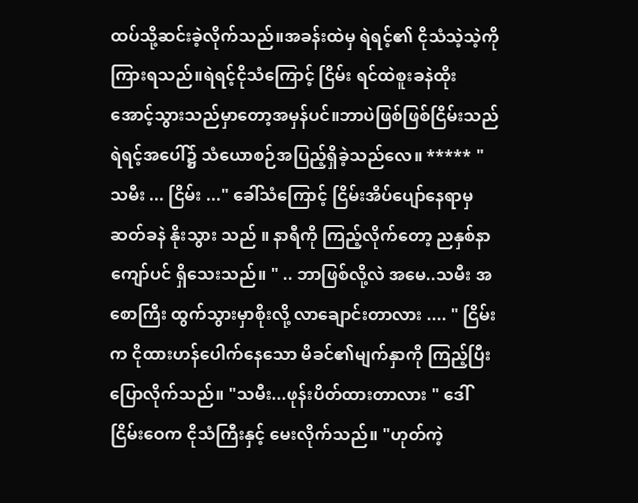ထပ်သို့ဆင်းခဲ့လိုက်သည်။အခန်းထဲမှ ရဲရင့်၏ ငိုသံသဲ့သဲ့ကို ကြားရသည်။ရဲရင့်ငိုသံကြောင့် ငြိမ်း ရင်ထဲစူးခနဲထိုးအောင့်သွားသည်မှာတော့အမှန်ပင်။ဘာပဲဖြစ်ဖြစ်ငြိမ်းသည် ရဲရင့်အပေါ်၌ သံယောစဉ်အပြည့်ရှိခဲ့သည်လေ။ ***** " သမီး ... ငြိမ်း ..." ခေါ်သံကြောင့် ငြိမ်းအိပ်ပျော်နေရာမှ ဆတ်ခနဲ နိုးသွား သည် ။ နာရီကို ကြည့်လိုက်တော့ ညနှစ်နာကျော်ပင် ရှိသေးသည်။ " .. ဘာဖြစ်လို့လဲ အမေ..သမီး အစောကြီး ထွက်သွားမှာစိုးလို့ လာချောင်းတာလား .... " ငြိမ်းက ငိုထားဟန်ပေါက်နေသော မိခင်၏မျက်နှာကို ကြည့်ပြီး ပြောလိုက်သည်။ "သမီး...ဖုန်းပိတ်ထားတာလား " ဒေါ်ငြိမ်းဝေက ငိုသံကြီးနှင့် မေးလိုက်သည်။ "ဟုတ်ကဲ့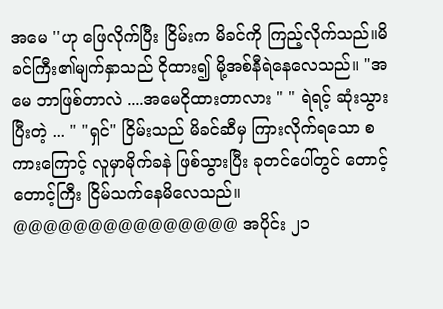အမေ ''ဟု ဖြေလိုက်ပြီး ငြိမ်းက မိခင်ကို ကြည့်လိုက်သည်။မိခင်ကြီး၏မျက်နှာသည် ငိုထား၍ မို့အစ်နီရဲနေလေသည်။ "အမေ ဘာဖြစ်တာလဲ ....အမေငိုထားတာလား " " ရဲရင့် ဆုံးသွားပြီးတဲ့ ... " "ရှင်" ငြိမ်းသည် မိခင်ဆီမှ ကြားလိုက်ရသော စကားကြောင့် လူမှာမိုက်ခနဲ ဖြစ်သွားပြီး ခုတင်ပေါ်တွင် တောင့်တောင့်ကြီး ငြိမ်သက်နေမိလေသည်။ @@@@@@@@@@@@@@@ အပိုင်း ၂၁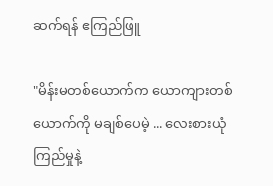ဆက်ရန် ဧကြည်ဖြူ

"မိန်းမတစ်ယောက်က ယောကျားတစ်ယောက်ကို မချစ်ပေမဲ့ ... လေးစားယုံကြည်မှုနဲ့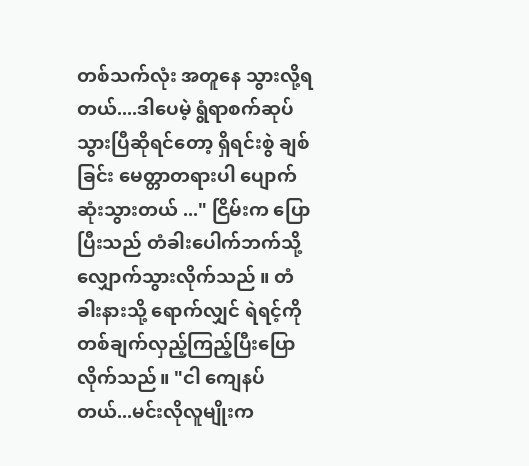တစ်သက်လုံး အတူနေ သွားလို့ရတယ်....ဒါပေမဲ့ ရွံရာစက်ဆုပ်သွားပြီဆိုရင်တော့ ရှိရင်းစွဲ ချစ်ခြင်း မေတ္တာတရားပါ ပျောက်ဆုံးသွားတယ် ..." ငြိမ်းက ပြောပြီးသည် တံခါးပေါက်ဘက်သို့ လျှောက်သွားလိုက်သည် ။ တံခါးနားသို့ ရောက်လျှင် ရဲရင့်ကို တစ်ချက်လှည့်ကြည့်ပြီးပြောလိုက်သည်။ "ငါ ကျေနပ်တယ်...မင်းလိုလူမျိုးက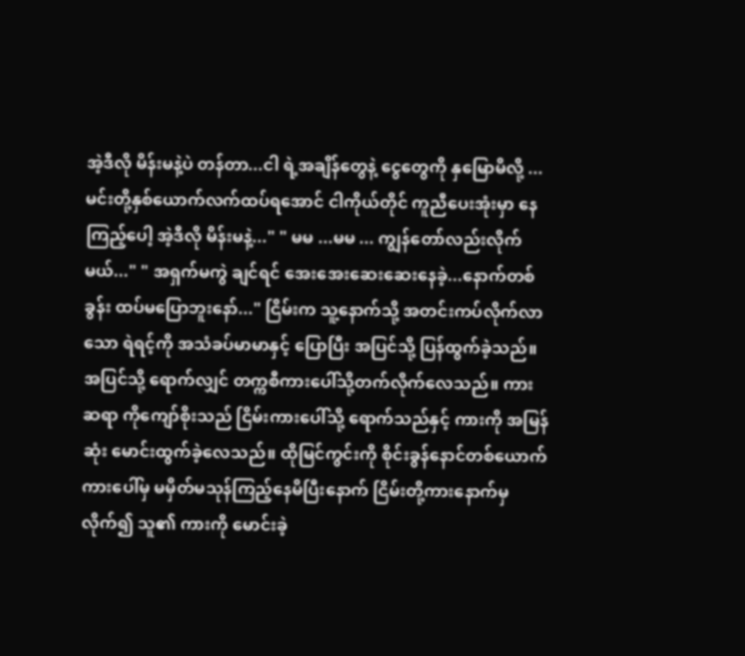အဲ့ဒီလို မိန်းမနဲ့ပဲ တန်တာ...ငါ ရဲ့အချိန်တွေနဲ့ ငွေတွေကို နှမြောမိလို့ ...မင်းတို့နှစ်ယောက်လက်ထပ်ရအောင် ငါကိုယ်တိုင် ကူညီပေးအုံးမှာ နေကြည့်ပေါ့ အဲ့ဒီလို မိန်းမနဲ့..." " မမ ...မမ ... ကျွန်တော်လည်းလိုက်မယ်..." " အရှက်မကွဲ ချင်ရင် အေးအေးဆေးဆေးနေခဲ့...နောက်တစ်ခွန်း ထပ်မပြောဘူးနော်..." ငြိမ်းက သူ့နောက်သို့ အတင်းကပ်လိုက်လာသော ရဲရင့်ကို အသံခပ်မာမာနှင့် ပြောပြီး အပြင်သို့ ပြန်ထွက်ခဲ့သည်။အပြင်သို့ ရောက်လျှင် တက္ကစီကားပေါ်သို့တက်လိုက်လေသည်။ ကားဆရာ ကိုကျော်စိုးသည် ငြိမ်းကားပေါ်သို့ ရောက်သည်နှင့် ကားကို အမြန်ဆုံး မောင်းထွက်ခဲ့လေသည်။ ထိုမြင်ကွင်းကို စိုင်းခွန်နောင်တစ်ယောက် ကားပေါ်မှ မမှိတ်မသုန်ကြည့်နေမိပြီးနောက် ငြိမ်းတို့ကားနောက်မှလိုက်၍ သူ၏ ကားကို မောင်းခဲ့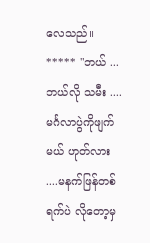လေသည်။ ***** "ဘယ် ...ဘယ်လို သမီး .... မင်္ဂလာပွဲကိုဖျက်မယ် ဟုတ်လား ....မနက်ဖြန်တစ်ရက်ပဲ လိုတော့မှ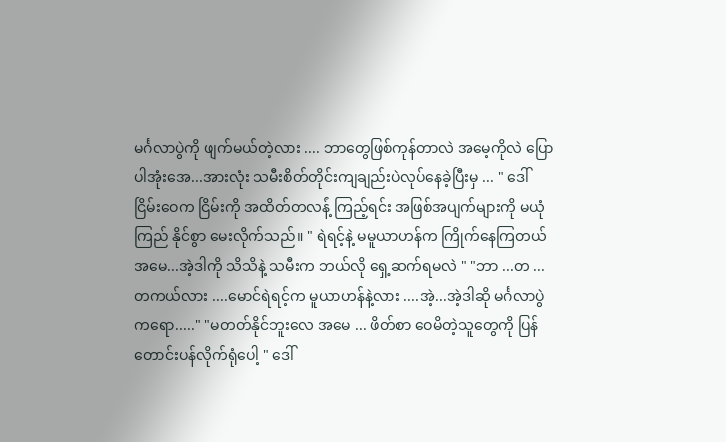မင်္ဂလာပွဲကို ဖျက်မယ်တဲ့လား .... ဘာတွေဖြစ်ကုန်တာလဲ အမေ့ကိုလဲ ပြောပါအုံးအေ...အားလုံး သမီးစိတ်တိုင်းကျချည်းပဲလုပ်နေခဲ့ပြီးမှ ... " ဒေါ်ငြိမ်းဝေက ငြိမ်းကို အထိတ်တလန်ံ့ ကြည့်ရင်း အဖြစ်အပျက်များကို မယုံကြည် နိုင်စွာ မေးလိုက်သည်။ " ရဲရင့်နဲ့ မမူယာဟန်က ကြိုက်နေကြတယ် အမေ...အဲ့ဒါကို သိသိနဲ့ သမီးက ဘယ်လို ရှေ့ဆက်ရမလဲ " "ဘာ ...တ ...တကယ်လား ....မောင်ရဲရင့်က မူယာဟန်နဲ့လား ....အဲ့...အဲ့ဒါဆို မင်္ဂလာပွဲကရော....." "မတတ်နိုင်ဘူးလေ အမေ ... ဖိတ်စာ ဝေမိတဲ့သူတွေကို ပြန်တောင်းပန်လိုက်ရုံပေါ့ " ဒေါ်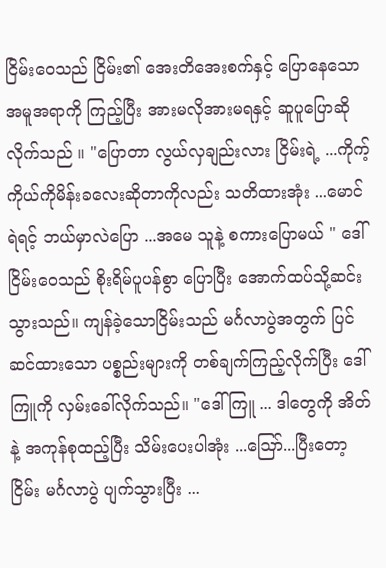ငြိမ်းဝေသည် ငြိမ်း၏ အေးတိအေးစက်နှင့် ပြောနေသော အမူအရာကို ကြည့်ပြီး အားမလိုအားမရနှင့် ဆူပူပြောဆို လိုက်သည် ။ "ပြောတာ လွယ်လှချည်းလား ငြိမ်းရဲ့ ...ကိုက့်ကိုယ်ကိုမိန်းခလေးဆိုတာကိုလည်း သတိထားအုံး ...မောင်ရဲရင့် ဘယ်မှာလဲပြော ...အမေ သူနဲ့ စကားပြောမယ် " ဒေါ်ငြိမ်းဝေသည် စိုးရိမ်ပူပန်စွာ ပြောပြီး အောက်ထပ်သို့ဆင်းသွားသည်။ ကျန်ခဲ့သောငြိမ်းသည် မင်္ဂလာပွဲအတွက် ပြင်ဆင်ထားသော ပစ္စည်းများကို တစ်ချက်ကြည့်လိုက်ပြီး ဒေါ်ကြူကို လှမ်းခေါ်လိုက်သည်။ "ဒေါ်ကြူ ... ဒါတွေကို အိတ်နဲ့ အကုန်စုထည့်ပြီး သိမ်းပေးပါအုံး ...ဪ...ပြီးတော့ ငြိမ်း မင်္ဂလာပွဲ ပျက်သွားပြီး ...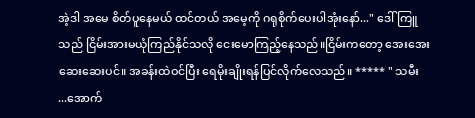အဲ့ဒါ အမေ စိတ်ပူနေမယ် ထင်တယ် အမေ့ကို ဂရုစိုက်ပေးပါအုံးနော်..." ဒေါ်ကြူသည် ငြိမ်းအားမယုံကြည်နိုင်သလို ငေးမောကြည့်နေသည်။ငြိမ်းကတော့ အေးအေးဆေးဆေးပင်။ အခန်းထဲဝင်ပြီး ရေမိုးချိုးရန်ပြင်လိုက်လေသည်။ ***** " သမီး ...အောက်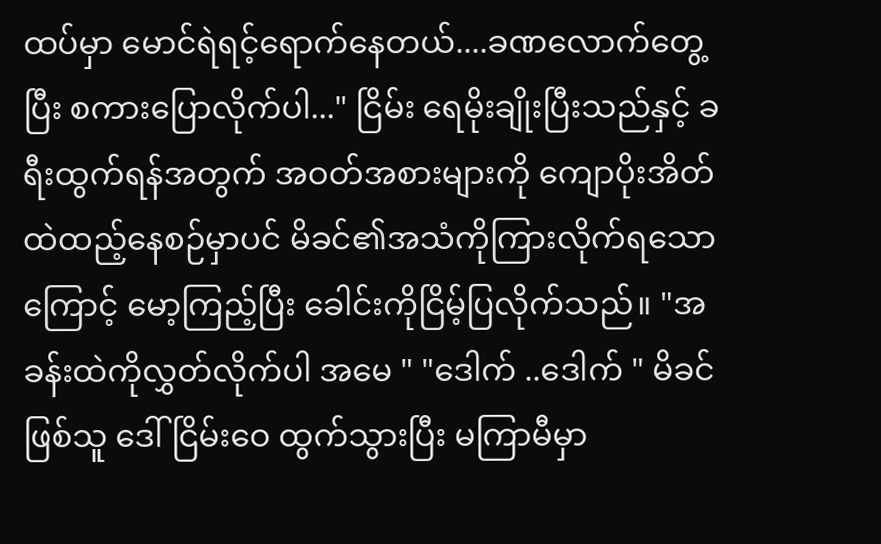ထပ်မှာ မောင်ရဲရင့်ရောက်နေတယ်....ခဏလောက်တွေ့ပြီး စကားပြောလိုက်ပါ..." ငြိမ်း ရေမိုးချိုးပြီးသည်နှင့် ခရီးထွက်ရန်အတွက် အဝတ်အစားများကို ကျောပိုးအိတ်ထဲထည့်နေစဉ်မှာပင် မိခင်၏အသံကိုကြားလိုက်ရသောကြောင့် မော့ကြည့်ပြီး ခေါင်းကိုငြိမ့်ပြလိုက်သည်။ "အခန်းထဲကိုလွှတ်လိုက်ပါ အမေ " "ဒေါက် ..ဒေါက် " မိခင်ဖြစ်သူ ဒေါ်ငြိမ်းဝေ ထွက်သွားပြီး မကြာမီမှာ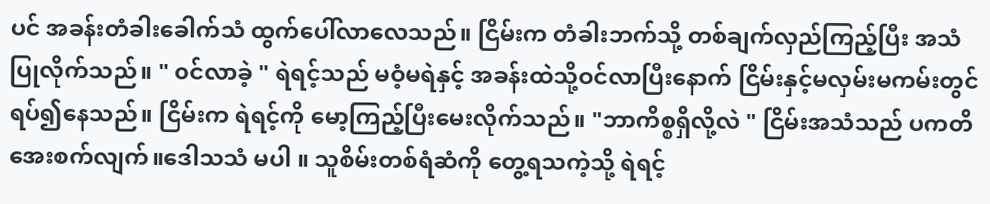ပင် အခန်းတံခါးခေါက်သံ ထွက်ပေါ်လာလေသည်။ ငြိမ်းက တံခါးဘက်သို့ တစ်ချက်လှည်ကြည့်ပြီး အသံပြုလိုက်သည်။ " ၀င်လာခဲ့ " ရဲရင့်သည် မဝံ့မရဲနှင့် အခန်းထဲသို့ဝင်လာပြီးနောက် ငြိမ်းနှင့်မလှမ်းမကမ်းတွင် ရပ်၍နေသည်။ ငြိမ်းက ရဲရင့်ကို မော့ကြည့်ပြီးမေးလိုက်သည်။ "ဘာကိစ္စရှိလို့လဲ " ငြိမ်းအသံသည် ပကတိ အေးစက်လျက်။ဒေါသသံ မပါ ။ သူစိမ်းတစ်ရံဆံကို တွေ့ရသကဲ့သို့ ရဲရင့်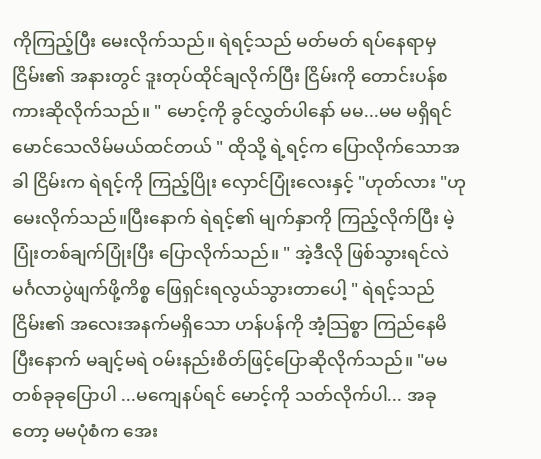ကိုကြည့်ပြီး မေးလိုက်သည်။ ရဲရင့်သည် မတ်မတ် ရပ်နေရာမှ ငြိမ်း၏ အနားတွင် ဒူးတုပ်ထိုင်ချလိုက်ပြီး ငြိမ်းကို တောင်းပန်စကားဆိုလိုက်သည်။ " မောင့်ကို ခွင်လွှတ်ပါနော် မမ...မမ မရှိရင် မောင်သေလိမ်မယ်ထင်တယ် " ထိုသို့ ရဲ့ရင့်က ပြောလိုက်သောအခါ ငြိမ်းက ရဲရင့်ကို ကြည့်ပြိုး လှောင်ပြုံးလေးနှင့် "ဟုတ်လား "ဟု မေးလိုက်သည်။ပြီးနောက် ရဲရင့်၏ မျက်နှာကို ကြည့်လိုက်ပြီး မဲ့ပြုံးတစ်ချက်ပြုံးပြီး ပြောလိုက်သည်။ " အဲ့ဒီလို ဖြစ်သွားရင်လဲ မင်္ဂလာပွဲဖျက်ဖို့ကိစ္စ ဖြေရှင်းရလွယ်သွားတာပေါ့ " ရဲရင့်သည် ငြိမ်း၏ အလေးအနက်မရှိသော ဟန်ပန်ကို အံ့သြစ္စာ ကြည်နေမိပြီးနောက် မချင့်မရဲ ဝမ်းနည်းစိတ်ဖြင့်ပြောဆိုလိုက်သည်။ "မမ တစ်ခုခုပြောပါ ...မကျေနပ်ရင် မောင့်ကို သတ်လိုက်ပါ... အခုတော့ မမပုံစံက အေး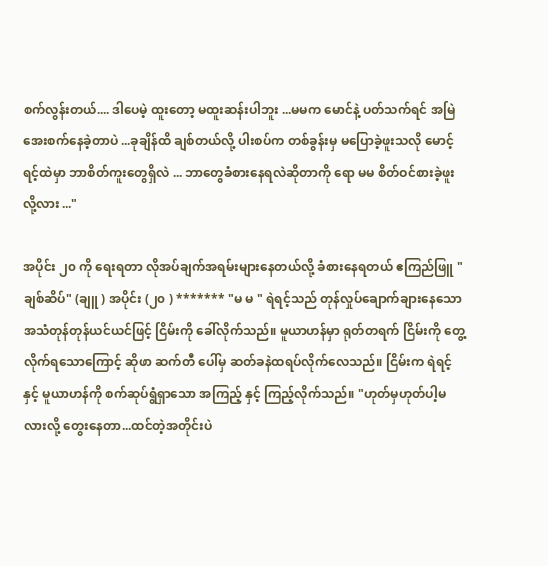စက်လွန်းတယ်.... ဒါပေမဲ့ ထူးတော့ မထူးဆန်းပါဘူး ...မမက မောင်နဲ့ ပတ်သက်ရင် အမြဲအေးစက်နေခဲ့တာပဲ ...ခုချိန်ထိ ချစ်တယ်လို့ ပါးစပ်က တစ်ခွန်းမှ မပြောခဲ့ဖူးသလို မောင့်ရင့်ထဲမှာ ဘာစိတ်ကူးတွေရှိလဲ ... ဘာတွေခံစားနေရလဲဆိုတာကို ရော မမ စိတ်ဝင်စားခဲ့ဖူးလို့လား ..."

အပိုင်း ၂၀ ကို ရေးရတာ လိုအပ်ချက်အရမ်းများနေတယ်လို့ ခံစားနေရတယ် ဧကြည်ဖြူ " ချစ်ဆိပ်" (ချူ ) အပိုင်း (၂၀ ) ******* "မ မ " ရဲရင့်သည် တုန်လှုပ်ချောက်ချားနေသော အသံတုန်တုန်ယင်ယင်ဖြင့် ငြိမ်းကို ခေါ်လိုက်သည်။ မူယာဟန်မှာ ရုတ်တရက် ငြိမ်းကို တွေ့လိုက်ရသောကြောင့် ဆိုဖာ ဆက်တီ ပေါ်မှ ဆတ်ခနဲထရပ်လိုက်လေသည်။ ငြိမ်းက ရဲရင့်နှင့် မူယာဟန်ကို စက်ဆုပ်ရွံရှာသော အကြည့် နှင့် ကြည့်လိုက်သည်။ "ဟုတ်မှဟုတ်ပါ့မလားလို့ တွေးနေတာ...ထင်တဲ့အတိုင်းပဲ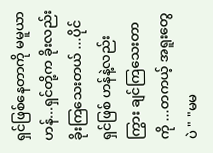ရှင်ဖြစ်နေတာကို မမူယာဟန်...ရှင်တို့က ခိုးလည်းခိုးကြသေးတယ် ...ပိုင်ရှင်ဖြစ် ဟန်နဲ့လည်း ကြွား ချင်ကြသေးတာကို ...တကယ့် အရူးတွေပဲ " "မမ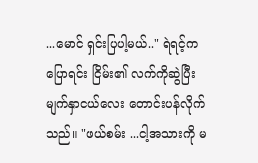...မောင် ရှင်းပြပါ့မယ်.." ရဲရင့်က ပြောရင်း ငြိမ်း၏ လက်ကိုဆွဲပြီး မျက်နှာငယ်လေး တောင်းပန်လိုက်သည်။ "ဖယ်စမ်း ...ငါ့အသားကို မ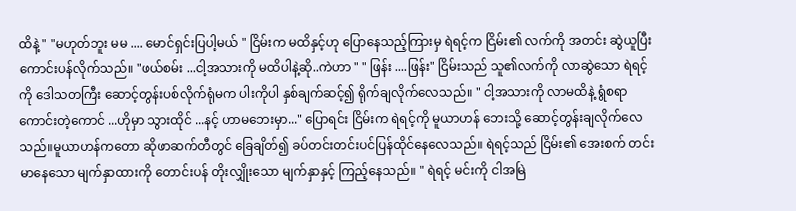ထိနဲ့ " "မဟုတ်ဘူး မမ .... မောင်ရှင်းပြပါ့မယ် " ငြိမ်းက မထိနှင့်ဟု ပြောနေသည့်ကြားမှ ရဲရင့်က ငြိမ်း၏ လက်ကို အတင်း ဆွဲယူပြီး ကောင်းပန်လိုက်သည်။ "ဖယ်စမ်း ...ငါ့အသားကို မထိပါနဲ့ဆို..ကဲဟာ " " ဖြန်း ....ဖြန်း" ငြိမ်းသည် သူ၏လက်ကို လာဆွဲသော ရဲရင့်ကို ဒေါသတကြီး ဆောင့်တွန်းပစ်လိုက်ရုံမက ပါးကိုပါ နှစ်ချက်ဆင့်၍ ရိုက်ချလိုက်လေသည်။ " ငါ့အသားကို လာမထိနဲ့ ရွံစရာကောင်းတဲ့ကောင် ...ဟိုမှာ သွားထိုင် ...နင့် ဟာမဘေးမှာ..." ပြောရင်း ငြိမ်းက ရဲရင့်ကို မူယာဟန် ဘေးသို့ ဆောင့်တွန်းချလိုက်လေသည်။မူယာဟန်ကတော ဆိုဖာဆက်တီတွင် ခြေချိတ်၍ ခပ်တင်းတင်းပင်ပြန်ထိုင်နေလေသည်။ ရဲရင့်သည် ငြိမ်း၏ အေးစက် တင်းမာနေသော မျက်နှာထားကို တောင်းပန် တိုးလျှိုးသော မျက်နှာနှင့် ကြည့်နေသည်။ " ရဲရင့် မင်းကို ငါအမြဲ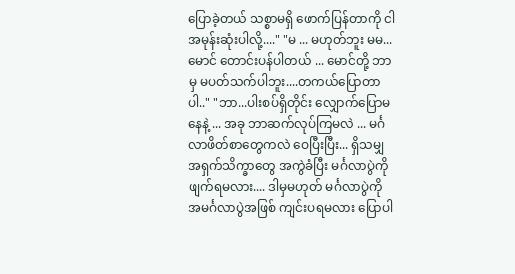ပြောခဲ့တယ် သစ္စာမရှိ ဖောက်ပြန်တာကို ငါအမုန်းဆုံးပါလို့...." "မ ... မဟုတ်ဘူး မမ...မောင် တောင်းပန်ပါတယ် ... မောင်တို့ ဘာမှ မပတ်သက်ပါဘူး....တကယ်ပြောတာပါ.." "ဘာ...ပါးစပ်ရှိတိုင်း လျှောက်ပြောမနေနဲ့ ... အခု ဘာဆက်လုပ်ကြမလဲ ... မင်္ဂလာဖိတ်စာတွေကလဲ ဝေပြီးပြီး... ရှိသမျှ အရှက်သိက္ခာတွေ အကွဲခံပြီး မင်္ဂလာပွဲကို ဖျက်ရမလား.... ဒါမှမဟုတ် မင်္ဂလာပွဲကို အမင်္ဂလာပွဲအဖြစ် ကျင်းပရမလား ပြောပါ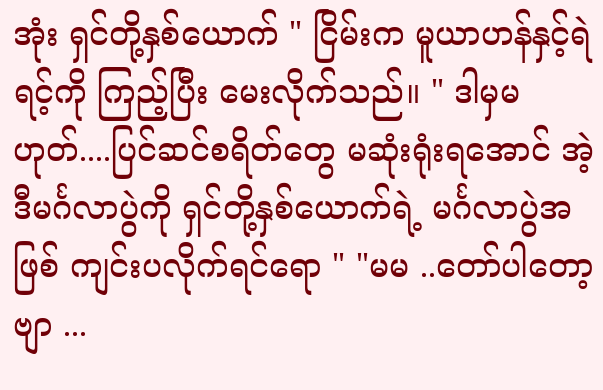အုံး ရှင်တို့နှစ်ယောက် " ငြိမ်းက မူယာဟန်နှင့်ရဲရင့်ကို ကြည့်ပြီး မေးလိုက်သည်။ " ဒါမှမဟုတ်....ပြင်ဆင်စရိတ်တွေ မဆုံးရုံးရအောင် အဲ့ဒီမင်္ဂလာပွဲကို ရှင်တို့နှစ်ယောက်ရဲ့ မင်္ဂလာပွဲအဖြစ် ကျင်းပလိုက်ရင်ရော " "မမ ..တော်ပါတော့ဗျာ ...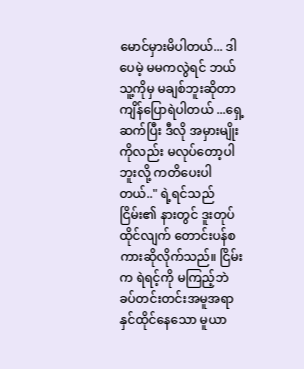မောင်မှားမိပါတယ်... ဒါပေမဲ့ မမကလွဲရင် ဘယ်သူ့ကိုမှ မချစ်ဘူးဆိုတာ ကျိန်ပြောရဲပါတယ် ...ရှေ့ဆက်ပြီး ဒီလို အမှားမျိုးကိုလည်း မလုပ်တော့ပါဘူးလို့ ကတိပေးပါတယ်.." ရဲ့ရင်သည် ငြိမ်း၏ နားတွင် ဒူးတုပ်ထိုင်လျက် တောင်းပန်စကားဆိုလိုက်သည်။ ငြိမ်းက ရဲရင့်ကို မကြည့်ဘဲ ခပ်တင်းတင်းအမူအရာနှင်ထိုင်နေသော မူယာ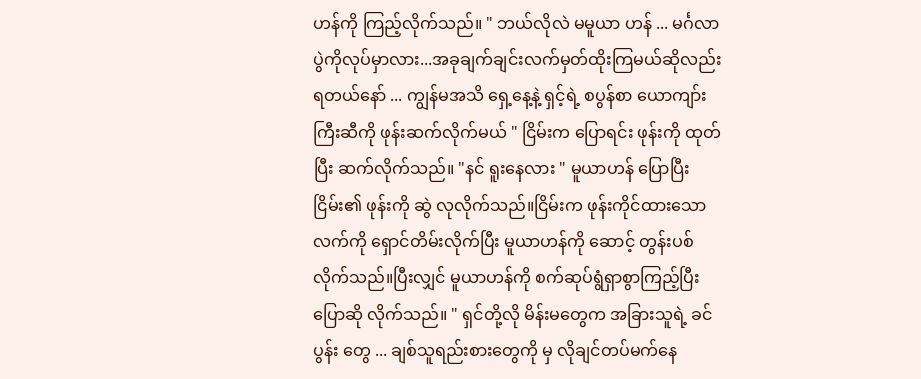ဟန်ကို ကြည့်လိုက်သည်။ " ဘယ်လိုလဲ မမူယာ ဟန် ... မင်္ဂလာပွဲကိုလုပ်မှာလား...အခုချက်ချင်းလက်မှတ်ထိုးကြမယ်ဆိုလည်း ရတယ်နော် ... ကျွန်မအသိ ရှေ့နေ့နဲ့ ရှင့်ရဲ့ စပွန်စာ ယောကျာ်းကြီးဆီကို ဖုန်းဆက်လိုက်မယ် " ငြိမ်းက ပြောရင်း ဖုန်းကို ထုတ်ပြီး ဆက်လိုက်သည်။ "နင် ရူးနေလား " မူယာဟန် ပြောပြီး ငြိမ်း၏ ဖုန်းကို ဆွဲ လုလိုက်သည်။ငြိမ်းက ဖုန်းကိုင်ထားသော လက်ကို ရှောင်တိမ်းလိုက်ပြီး မူယာဟန်ကို ဆောင့် တွန်းပစ်လိုက်သည်။ပြီးလျှင် မူယာဟန်ကို စက်ဆုပ်ရွံရှာစွာကြည့်ပြီး ပြောဆို လိုက်သည်။ " ရှင်တို့လို မိန်းမတွေက အခြားသူရဲ့ ခင်ပွန်း တွေ ... ချစ်သူရည်းစားတွေကို မှ လိုချင်တပ်မက်နေ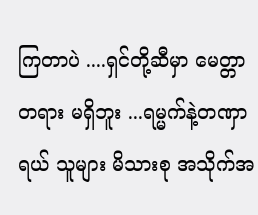ကြတာပဲ ....ရှင်တို့ဆီမှာ မေတ္တာတရား မရှိဘူး ...ရမ္မက်နဲ့တဏှာရယ် သူများ မိသားစု အသိုက်အ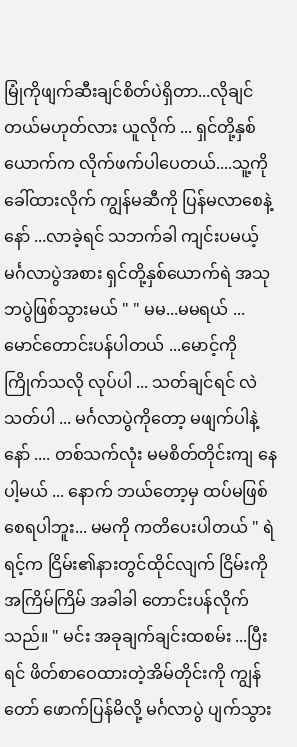မြုံကိုဖျက်ဆီးချင်စိတ်ပဲရှိတာ...လိုချင်တယ်မဟုတ်လား ယူလိုက် ... ရှင်တို့နှစ်ယောက်က လိုက်ဖက်ပါပေတယ်....သူ့ကို ခေါ်ထားလိုက် ကျွန်မဆီကို ပြန်မလာစေနဲ့နော် ...လာခဲ့ရင် သဘက်ခါ ကျင်းပမယ့် မင်္ဂလာပွဲအစား ရှင်တို့နှစ်ယောက်ရဲ အသုဘပွဲဖြစ်သွားမယ် " " မမ...မမရယ် ...မောင်တောင်းပန်ပါတယ် ...မောင့်ကို ကြိုက်သလို လုပ်ပါ ... သတ်ချင်ရင် လဲသတ်ပါ ... မင်္ဂလာပွဲကိုတော့ မဖျက်ပါနဲ့ နော် .... တစ်သက်လုံး မမစိတ်တိုင်းကျ နေပါ့မယ် ... နောက် ဘယ်တော့မှ ထပ်မဖြစ်စေရပါဘူး... မမကို ကတိပေးပါတယ် " ရဲရင့်က ငြိမ်း၏နားတွင်ထိုင်လျက် ငြိမ်းကို အကြိမ်ကြိမ် အခါခါ တောင်းပန်လိုက်သည်။ " မင်း အခုချက်ချင်းထစမ်း ...ပြီးရင် ဖိတ်စာဝေထားတဲ့အိမ်တိုင်းကို ကျွန်တော် ဖောက်ပြန်မိလို့ မင်္ဂလာပွဲ ပျက်သွား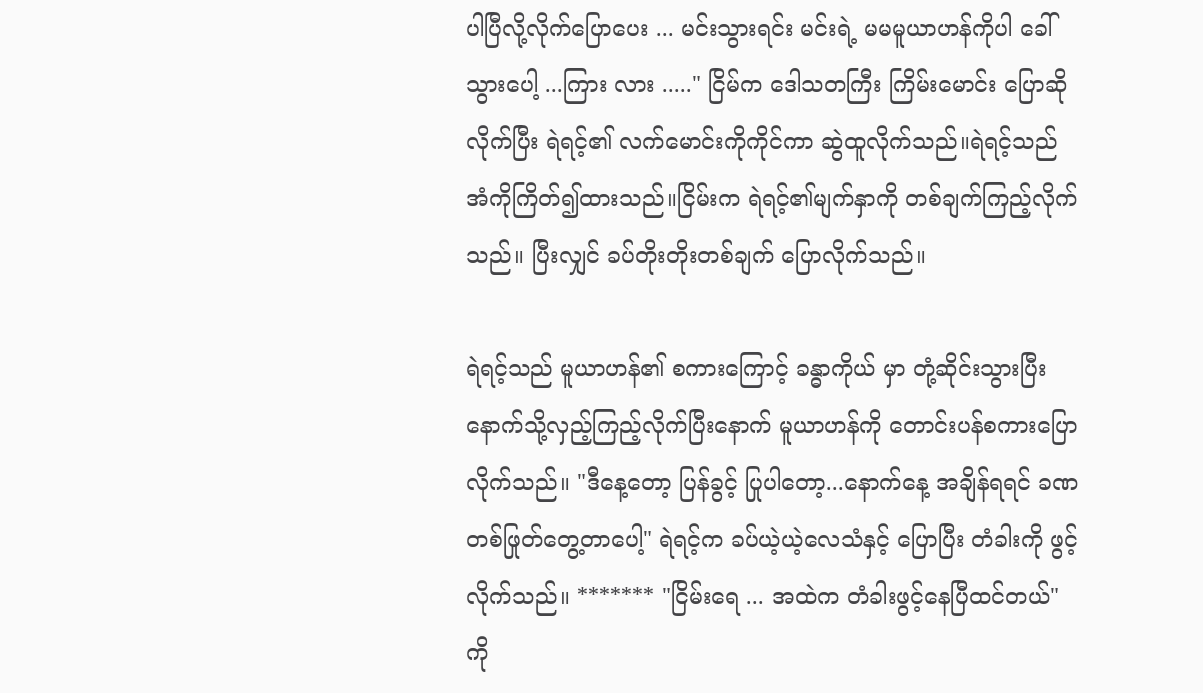ပါပြီလို့လိုက်ပြောပေး ... မင်းသွားရင်း မင်းရဲ့ မမမူယာဟန်ကိုပါ ခေါ်သွားပေါ့ ...ကြား လား ....." ငြိမ်က ဒေါသတကြီး ကြိမ်းမောင်း ပြောဆိုလိုက်ပြီး ရဲရင့်၏ လက်မောင်းကိုကိုင်ကာ ဆွဲထူလိုက်သည်။ရဲရင့်သည် အံကိုကြိတ်၍ထားသည်။ငြိမ်းက ရဲရင့်၏မျက်နှာကို တစ်ချက်ကြည့်လိုက်သည်။ ပြီးလျှင် ခပ်တိုးတိုးတစ်ချက် ပြောလိုက်သည်။

ရဲရင့်သည် မူယာဟန်၏ စကားကြောင့် ခန္ဓာကိုယ် မှာ တုံ့ဆိုင်းသွားပြီး နောက်သို့လှည့်ကြည့်လိုက်ပြီးနောက် မူယာဟန်ကို တောင်းပန်စကားပြောလိုက်သည်။ "ဒီနေ့တော့ ပြန်ခွင့် ပြုပါတော့...နောက်နေ့ အချိန်ရရင် ခဏတစ်ဖြုတ်တွေ့တာပေါ့" ရဲရင့်က ခပ်ယဲ့ယဲ့လေသံနှင့် ပြောပြီး တံခါးကို ဖွင့်လိုက်သည်။ ******* "ငြိမ်းရေ ... အထဲက တံခါးဖွင့်နေပြီထင်တယ်" ကို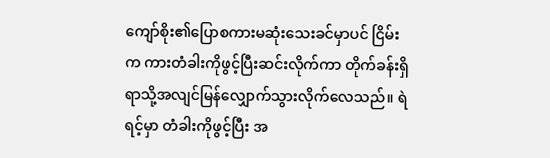ကျော်စိုး၏ပြောစကားမဆုံးသေးခင်မှာပင် ငြိမ်းက ကားတံခါးကိုဖွင့်ပြီးဆင်းလိုက်ကာ တိုက်ခန်းရှိရာသို့အလျင်မြန်လျှောက်သွားလိုက်လေသည်။ ရဲရင့်မှာ တံခါးကိုဖွင့်ပြီး အ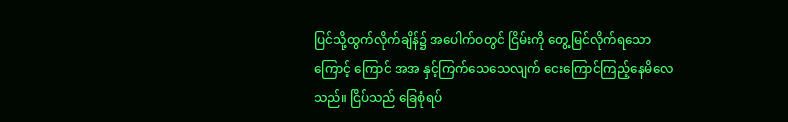ပြင်သို့ထွက်လိုက်ချိန်၌ အပေါက်ဝတွင် ငြိမ်းကို တွေ့မြင်လိုက်ရသောကြောင့် ကြောင် အအ နှင့်ကြက်သေသေလျက် ငေးကြောင်ကြည့်နေမိလေသည်။ ငြိပ်သည် ခြေစုံရပ်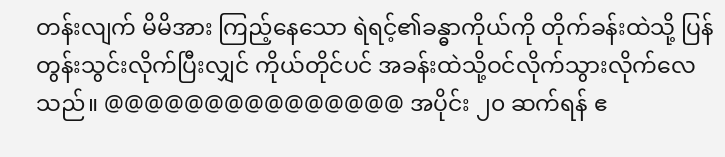တန်းလျက် မိမိအား ကြည့်နေသော ရဲရင့်၏ခန္ဓာကိုယ်ကို တိုက်ခန်းထဲသို့ ပြန်တွန်းသွင်းလိုက်ပြီးလျှင် ကိုယ်တိုင်ပင် အခန်းထဲသို့ဝင်လိုက်သွားလိုက်လေသည်။ @@@@@@@@@@@@@@@ အပိုင်း ၂၀ ဆက်ရန် ဧ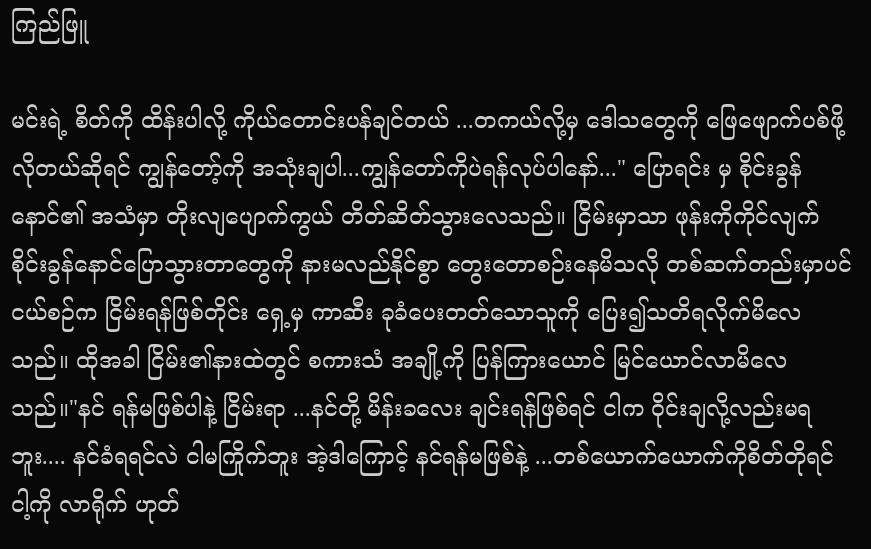ကြည်ဖြူ

မင်းရဲ့ စိတ်ကို ထိန်းပါလို့ ကိုယ်တောင်းပန်ချင်တယ် ...တကယ်လို့မှ ဒေါသတွေကို ဖြေဖျောက်ပစ်ဖို့လိုတယ်ဆိုရင် ကျွန်တော့်ကို အသုံးချပါ...ကျွန်တော်ကိုပဲရန်လုပ်ပါနော်..." ပြောရင်း မှ စိုင်းခွန် နောင်၏ အသံမှာ တိုးလျပျောက်ကွယ် တိတ်ဆိတ်သွားလေသည်။ ငြိမ်းမှာသာ ဖုန်းကိုကိုင်လျက် စိုင်းခွန်နောင်ပြောသွားတာတွေကို နားမလည်နိုင်စွာ တွေးတောစဉ်းနေမိသလို တစ်ဆက်တည်းမှာပင် ငယ်စဉ်က ငြိမ်းရန်ဖြစ်တိုင်း ရှေ့မှ ကာဆီး ခုခံပေးတတ်သောသူကို ပြေး၍သတိရလိုက်မိလေသည်။ ထိုအခါ ငြိမ်း၏နားထဲတွင် စကားသံ အချို့ကို ပြန်ကြားယောင် မြင်ယောင်လာမိလေသည်။"နင် ရန်မဖြစ်ပါနဲ့ ငြိမ်းရာ ...နင်တို့ မိန်းခလေး ချင်းရန်ဖြစ်ရင် ငါက ဝိုင်းချလို့လည်းမရဘူး.... နင်ခံရရင်လဲ ငါမကြိုက်ဘူး အဲ့ဒါကြောင့် နင်ရန်မဖြစ်နဲ့ ...တစ်ယောက်ယောက်ကိုစိတ်တိုရင် ငါ့ကို လာရိုက် ဟုတ်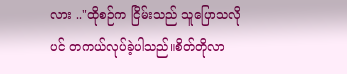လား .."ထိုစဉ်က ငြိမ်းသည် သူပြောသလိုပင် တကယ်လုပ်ခဲ့ပါသည်။စိတ်တိုလာ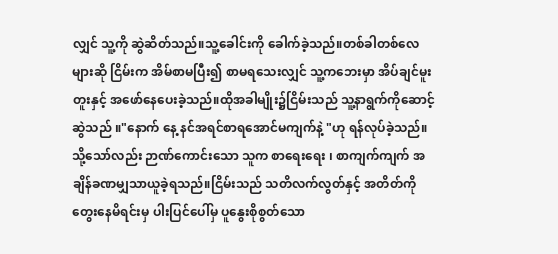လျှင် သူ့ကို ဆွဲဆိတ်သည်။သူ့ခေါင်းကို ခေါက်ခဲ့သည်။တစ်ခါတစ်လေများဆို ငြိမ်းက အိမ်စာမပြီး၍ စာမရသေးလျှင် သူ့ကဘေးမှာ အိပ်ချင်မူးတူးနှင့် အဖော်နေပေးခဲ့သည်။ထိုအခါမျိုး၌ငြိမ်းသည် သူ့နာရွက်ကိုဆောင့်ဆွဲသည် ။"နောက် နေ့ နင်အရင်စာရအောင်မကျက်နဲ့ "ဟု ရန်လုပ်ခဲ့သည်။သို့သော်လည်း ဉာဏ်ကောင်းသော သူက စာရေးရေး ၊ စာကျက်ကျက် အချိန်ခဏမျှသာယူခဲ့ရသည်။ငြိမ်းသည် သတိလက်လွတ်နှင့် အတိတ်ကို တွေးနေမိရင်းမှ ပါးပြင်ပေါ်မှ ပူနွေးစိုစွတ်သော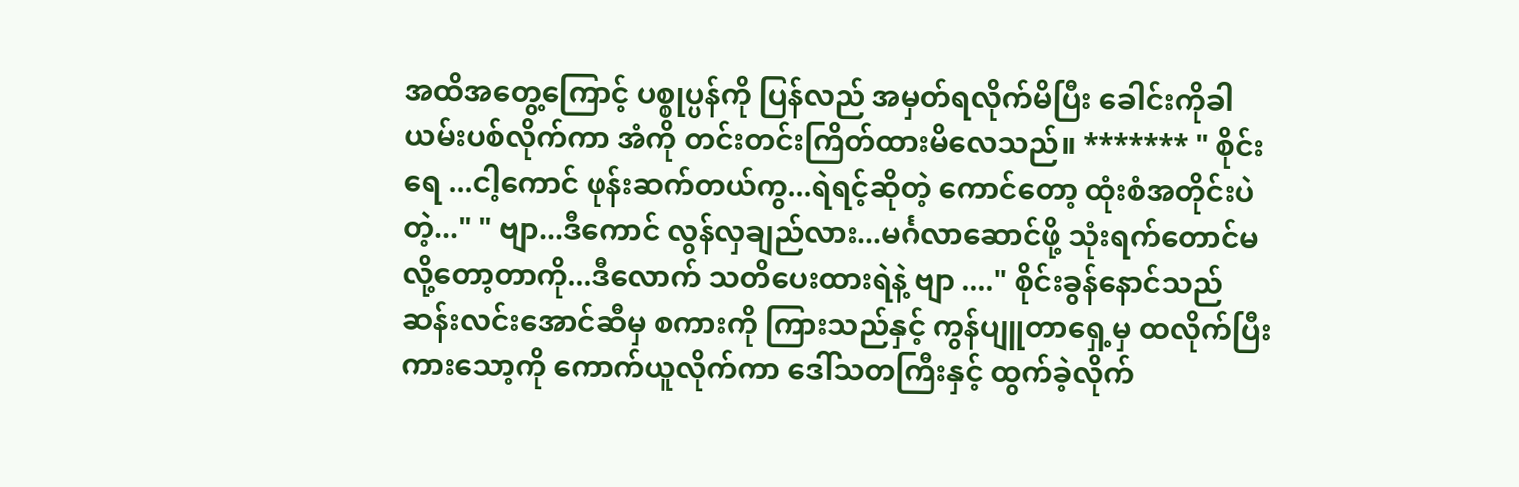အထိအတွေ့ကြောင့် ပစ္စုပ္ပန်ကို ပြန်လည် အမှတ်ရလိုက်မိပြီး ခေါင်းကိုခါယမ်းပစ်လိုက်ကာ အံကို တင်းတင်းကြိတ်ထားမိလေသည်။ ******* " စိုင်းရေ ...ငါ့ကောင် ဖုန်းဆက်တယ်ကွ...ရဲရင့်ဆိုတဲ့ ကောင်တော့ ထုံးစံအတိုင်းပဲတဲ့..." " ဗျာ...ဒီကောင် လွန်လှချည်လား...မင်္ဂလာဆောင်ဖို့ သုံးရက်တောင်မလို့တော့တာကို...ဒီလောက် သတိပေးထားရဲနဲ့ ဗျာ ...." စိုင်းခွန်နောင်သည် ဆန်းလင်းအောင်ဆီမှ စကားကို ကြားသည်နှင့် ကွန်ပျူတာရှေ့မှ ထလိုက်ပြီး ကားသော့ကို ကောက်ယူလိုက်ကာ ဒေါ်သတကြီးနှင့် ထွက်ခဲ့လိုက်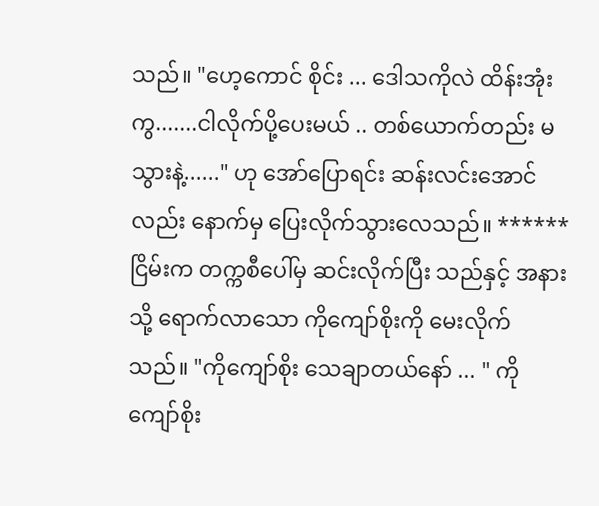သည်။ "ဟေ့ကောင် စိုင်း ... ဒေါသကိုလဲ ထိန်းအုံးကွ.......ငါလိုက်ပို့ပေးမယ် .. တစ်ယောက်တည်း မသွားနဲ့......" ဟု အော်ပြောရင်း ဆန်းလင်းအောင်လည်း နောက်မှ ပြေးလိုက်သွားလေသည်။ ****** ငြိမ်းက တက္ကစီပေါ်မှ ဆင်းလိုက်ပြီး သည်နှင့် အနားသို့ ရောက်လာသော ကိုကျော်စိုးကို မေးလိုက်သည်။ "ကိုကျော်စိုး သေချာတယ်နော် ... " ကိုကျော်စိုး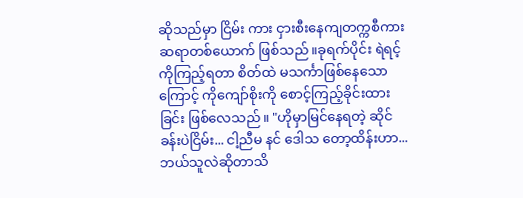ဆိုသည်မှာ ငြိမ်း ကား ငှားစီးနေကျတက္ကစီကားဆရာတစ်ယောက် ဖြစ်သည်။ခုရက်ပိုင်း ရဲရင့်ကိုကြည့်ရတာ စိတ်ထဲ မသင်္ကာဖြစ်နေသောကြောင့် ကိုကျော်စိုးကို စောင့်ကြည့်ခိုင်းထားခြင်း ဖြစ်လေသည်။ "ဟိုမှာမြင်နေရတဲ့ ဆိုင်ခန်းပဲငြိမ်း... ငါ့ညီမ နင် ဒေါသ တော့ထိန်းဟာ... ဘယ်သူလဲဆိုတာသိ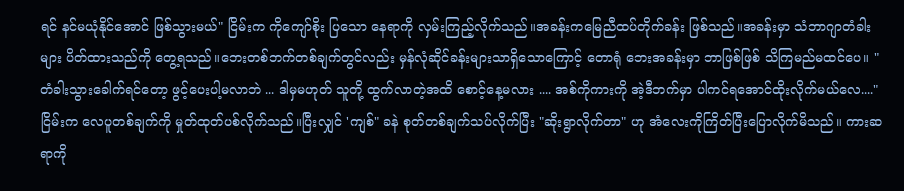ရင် နင်မယုံနိုင်အောင် ဖြစ်သွားမယ်" ငြိမ်းက ကိုကျော်စိုး ပြသော နေရာကို လှမ်းကြည့်လိုက်သည်။အခန်းကမြေညီထပ်တိုက်ခန်း ဖြစ်သည်။အခန်းမှာ သံဘာဂျာတံခါးများ ပိတ်ထားသည်ကို တွေ့ရသည်။ဘေးတစ်ဘက်တစ်ချက်တွင်လည်း မှန်လုံဆိုင်ခန်းများသာရှိသောကြောင့် တောရုံ ဘေးအခန်းမှာ ဘာဖြစ်ဖြစ် သိကြမည်မထင်ပေ။ "တံခါးသွားခေါက်ရင်တော့ ဖွင့်ပေးပါ့မလာဘဲ ... ဒါမှမဟုတ် သူတို့ ထွက်လာတဲ့အထိ စောင့်နေ့မလား .... အစ်ကိုကားကို အဲ့ဒီဘက်မှာ ပါကင်ရအောင်ထိုးလိုက်မယ်လေ...." ငြိမ်းက လေပူတစ်ချက်ကို မှုတ်ထုတ်ပစ်လိုက်သည်။ပြီးလျှင် 'ကျစ်" ခနဲ စုတ်တစ်ချက်သပ်လိုက်ပြီး "ဆိုးရွာလိုက်တာ" ဟု အံလေးကိုကြိတ်ပြီးပြောလိုက်မိသည်။ ကားဆရာကို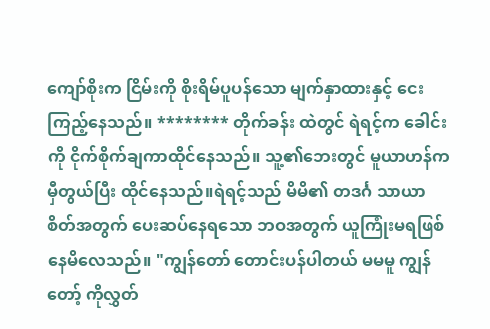ကျော်စိုးက ငြိမ်းကို စိုးရိမ်ပူပန်သော မျက်နှာထားနှင့် ငေးကြည့်နေသည်။ ******** တိုက်ခန်း ထဲတွင် ရဲရင့်က ခေါင်းကို ငိုက်စိုက်ချကာထိုင်နေသည်။ သူ့၏ဘေးတွင် မူယာဟန်က မှီတွယ်ပြီး ထိုင်နေသည်။ရဲရင့်သည် မိမိ၏ တဒင်္ဂ သာယာစိတ်အတွက် ပေးဆပ်နေရသော ဘဝအတွက် ယူကြုံးမရဖြစ်နေမိလေသည်။ "ကျွန်တော် တောင်းပန်ပါတယ် မမမူ ကျွန်တော့် ကိုလွှတ်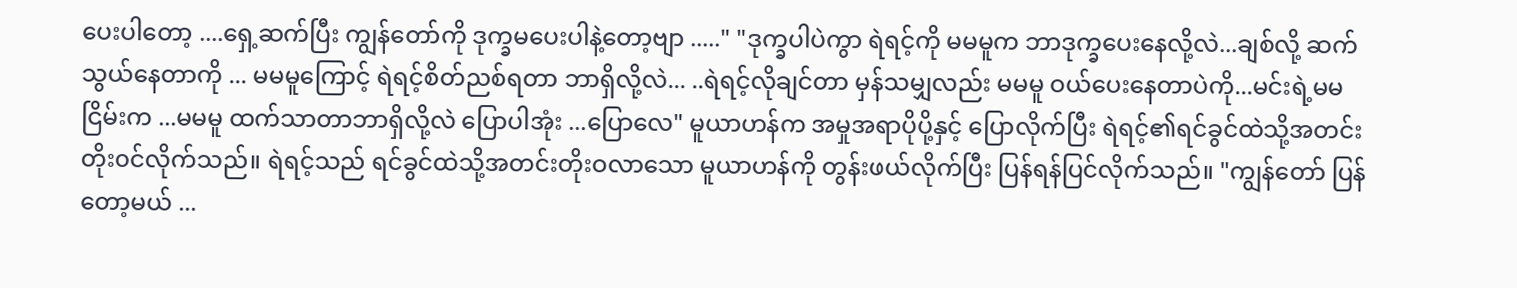ပေးပါတော့ ....ရှေ့ဆက်ပြီး ကျွန်တော်ကို ဒုက္ခမပေးပါနဲ့တော့ဗျာ ....." "ဒုက္ခပါပဲကွာ ရဲရင့်ကို မမမူက ဘာဒုက္ခပေးနေလို့လဲ...ချစ်လို့ ဆက်သွယ်နေတာကို ... မမမူကြောင့် ရဲရင့်စိတ်ညစ်ရတာ ဘာရှိလို့လဲ... ..ရဲရင့်လိုချင်တာ မှန်သမျှလည်း မမမူ ဝယ်ပေးနေတာပဲကို...မင်းရဲ့မမငြိမ်းက ...မမမူ ထက်သာတာဘာရှိလို့လဲ ပြောပါအုံး ...ပြောလေ" မူယာဟန်က အမှုအရာပိုပို့နှင့် ပြောလိုက်ပြီး ရဲရင့်၏ရင်ခွင်ထဲသို့အတင်းတိုး၀င်လိုက်သည်။ ရဲရင့်သည် ရင်ခွင်ထဲသို့အတင်းတိုးဝလာသော မူယာဟန်ကို တွန်းဖယ်လိုက်ပြီး ပြန်ရန်ပြင်လိုက်သည်။ "ကျွန်တော် ပြန်တော့မယ် ...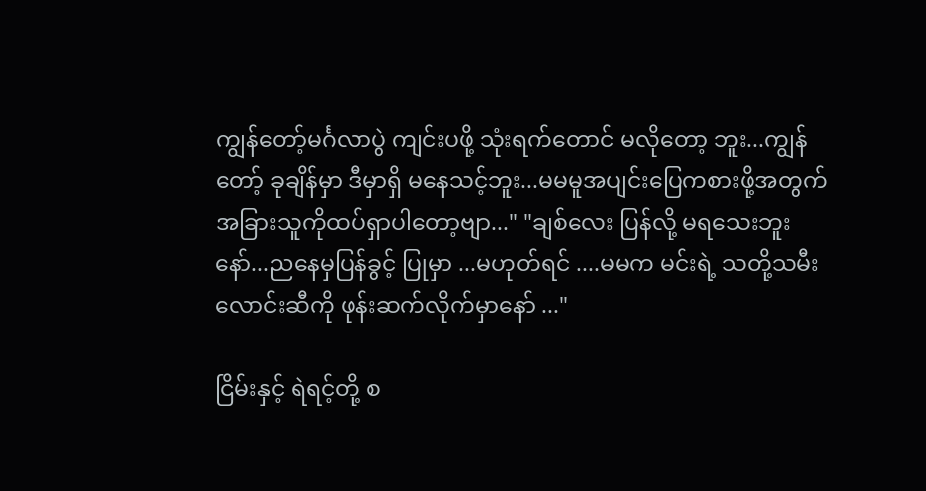ကျွန်တော့်မင်္ဂလာပွဲ ကျင်းပဖို့ သုံးရက်တောင် မလိုတော့ ဘူး...ကျွန်တော့် ခုချိန်မှာ ဒီမှာရှိ မနေသင့်ဘူး...မမမူအပျင်းပြေကစားဖို့အတွက် အခြားသူကိုထပ်ရှာပါတော့ဗျာ..." "ချစ်လေး ပြန်လို့ မရသေးဘူးနော်...ညနေမှပြန်ခွင့် ပြုမှာ ...မဟုတ်ရင် ....မမက မင်းရဲ့ သတို့သမီးလောင်းဆီကို ဖုန်းဆက်လိုက်မှာနော် ..."

ငြိမ်းနှင့် ရဲရင့်တို့ စ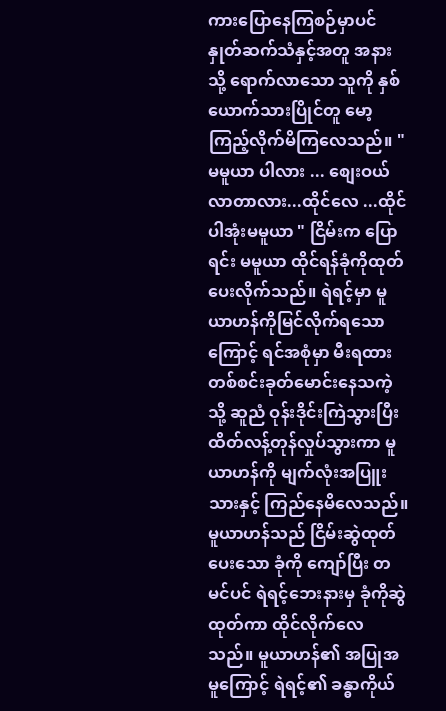ကားပြောနေကြစဉ်မှာပင် နှုတ်ဆက်သံနှင့်အတူ အနားသို့ ရောက်လာသော သူကို နှစ်ယောက်သားပြိုင်တူ မော့ကြည့်လိုက်မိကြလေသည်။ "မမူယာ ပါလား ... စျေးဝယ်လာတာလား...ထိုင်လေ ...ထိုင်ပါအုံးမမူယာ " ငြိမ်းက ပြောရင်း မမူယာ ထိုင်ရန်ခုံကိုထုတ်ပေးလိုက်သည်။ ရဲရင့်မှာ မူယာဟန်ကိုမြင်လိုက်ရသောကြောင့် ရင်အစုံမှာ မီးရထား တစ်စင်းခုတ်မောင်းနေသကဲ့သို့ ဆူညံ ဝုန်းဒိုင်းကြဲသွားပြီး ထိတ်လန့်တုန်လှုပ်သွားကာ မူယာဟန်ကို မျက်လုံးအပြူးသားနှင့် ကြည်နေမိလေသည်။ မူယာဟန်သည် ငြိမ်းဆွဲထုတ်ပေးသော ခုံကို ကျော်ပြီး တမင်ပင် ရဲရင့်ဘေးနားမှ ခုံကိုဆွဲထုတ်ကာ ထိုင်လိုက်လေသည်။ မူယာဟန်၏ အပြုအမူကြောင့် ရဲရင့်၏ ခန္ဓာကိုယ်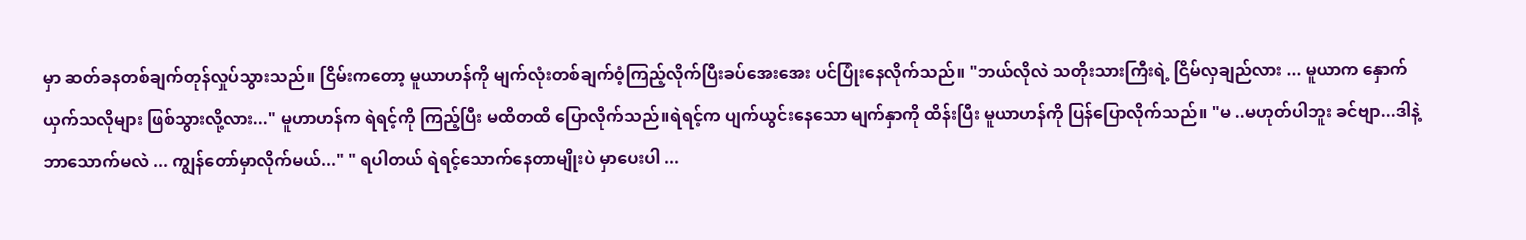မှာ ဆတ်ခနတစ်ချက်တုန်လှုပ်သွားသည်။ ငြိမ်းကတော့ မူယာဟန်ကို မျက်လုံးတစ်ချက်ဝံ့ကြည့်လိုက်ပြီးခပ်အေးအေး ပင်ပြုံးနေလိုက်သည်။ "ဘယ်လိုလဲ သတိုးသားကြီးရဲ့ ငြိမ်လှချည်လား ... မူယာက နှောက်ယှက်သလိုများ ဖြစ်သွားလို့လား..." မူဟာဟန်က ရဲရင့်ကို ကြည့်ပြီး မထိတထိ ပြောလိုက်သည်။ရဲရင့်က ပျက်ယွင်းနေသော မျက်နှာကို ထိန်းပြီး မူယာဟန်ကို ပြန်ပြောလိုက်သည်။ "မ ..မဟုတ်ပါဘူး ခင်ဗျာ...ဒါနဲ့ ဘာသောက်မလဲ ... ကျွန်တော်မှာလိုက်မယ်..." " ရပါတယ် ရဲရင့်သောက်နေတာမျိုးပဲ မှာပေးပါ ...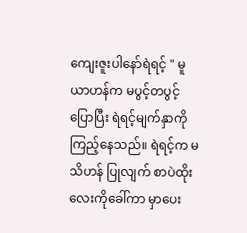ကျေးဇူးပါနော်ရဲရင့် " မူယာဟန်က မပွင့်တပွင့်ပြောပြီး ရဲရင့်မျက်နှာကိုကြည့်နေသည်။ ရဲရင့်က မသိဟန် ပြုလျက် စာပဲထိုးလေးကိုခေါ်ကာ မှာပေး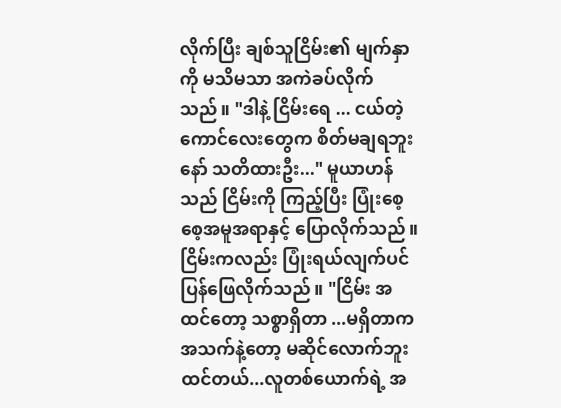လိုက်ပြီး ချစ်သူငြိမ်း၏ မျက်နှာကို မသိမသာ အကဲခပ်လိုက်သည်။ "ဒါနဲ့ ငြိမ်းရေ ... ငယ်တဲ့ကောင်လေးတွေက စိတ်မချရဘူးနော် သတိထားဦး..." မူယာဟန်သည် ငြိမ်းကို ကြည့်ပြီး ပြုံးစေ့စေ့အမူအရာနှင့် ပြောလိုက်သည်။ ငြိမ်းကလည်း ပြုံးရယ်လျက်ပင် ပြန်ဖြေလိုက်သည်။ "ငြိမ်း အထင်တော့ သစ္စာရှိတာ ...မရှိတာက အသက်နဲ့တော့ မဆိုင်လောက်ဘူးထင်တယ်...လူတစ်ယောက်ရဲ့ အ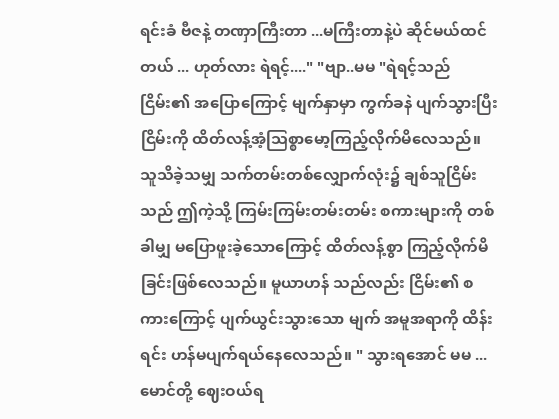ရင်းခံ ဗီဇနဲ့ တဏှာကြီးတာ ...မကြီးတာနဲ့ပဲ ဆိုင်မယ်ထင်တယ် ... ဟုတ်လား ရဲရင့်...." "ဗျာ..မမ "ရဲရင့်သည် ငြိမ်း၏ အပြောကြောင့် မျက်နှာမှာ ကွက်ခနဲ ပျက်သွားပြီး ငြိမ်းကို ထိတ်လန့်အံ့သြစ္စာမော့ကြည့်လိုက်မိလေသည်။ သူသိခဲ့သမျှ သက်တမ်းတစ်လျှောက်လုံး၌ ချစ်သူငြိမ်းသည် ဤကဲ့သို့ ကြမ်းကြမ်းတမ်းတမ်း စကားများကို တစ်ခါမျှ မပြောဖူးခဲ့သောကြောင့် ထိတ်လန့်စွာ ကြည့်လိုက်မိခြင်းဖြစ်လေသည်။ မူယာဟန် သည်လည်း ငြိမ်း၏ စကားကြောင့် ပျက်ယွင်းသွားသော မျက် အမူအရာကို ထိန်းရင်း ဟန်မပျက်ရယ်နေလေသည်။ " သွားရအောင် မမ ...မောင်တို့ ဈေးဝယ်ရ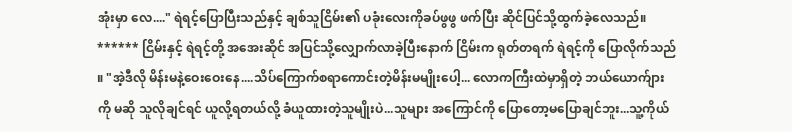အုံးမှာ လေ...." ရဲရင့်ပြောပြီးသည်နှင့် ချစ်သူငြိမ်း၏ ပခုံးလေးကိုခပ်ဖွဖွ ဖက်ပြီး ဆိုင်ပြင်သို့ထွက်ခဲ့လေသည်။ ****** ငြိမ်းနှင့် ရဲရင့်တို့ အအေးဆိုင် အပြင်သို့လျှောက်လာခဲ့ပြီးနောက် ငြိမ်းက ရုတ်တရက် ရဲရင့်ကို ပြောလိုက်သည် ။ "အဲ့ဒီလို မိန်းမနဲ့ဝေးဝေးနေ....သိပ်ကြောက်စရာကောင်းတဲ့မိန်းမမျိုးပေါ့... လောကကြီးထဲမှာရှိတဲ့ ဘယ်ယောက်ျားကို မဆို သူလိုချင်ရင် ယူလို့ရတယ်လို့ ခံယူထားတဲ့သူမျိုးပဲ...သူများ အကြောင်ကို ပြောတော့မပြောချင်ဘူး...သူ့ကိုယ်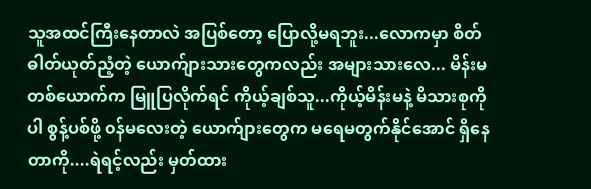သူအထင်ကြီးနေတာလဲ အပြစ်တော့ ပြောလို့မရဘူး...လောကမှာ စိတ်ဓါတ်ယုတ်ညံ့တဲ့ ယောက်ျားသားတွေကလည်း အများသားလေ... မိန်းမတစ်ယောက်က မြူပြလိုက်ရင် ကိုယ့်ချစ်သူ...ကိုယ့်မိန်းမနဲ့ မိသားစုကိုပါ စွန့်ပစ်ဖို့ ၀န်မလေးတဲ့ ယောက်ျားတွေက မရေမတွက်နိုင်အောင် ရှိနေတာကို....ရဲရင့်လည်း မှတ်ထား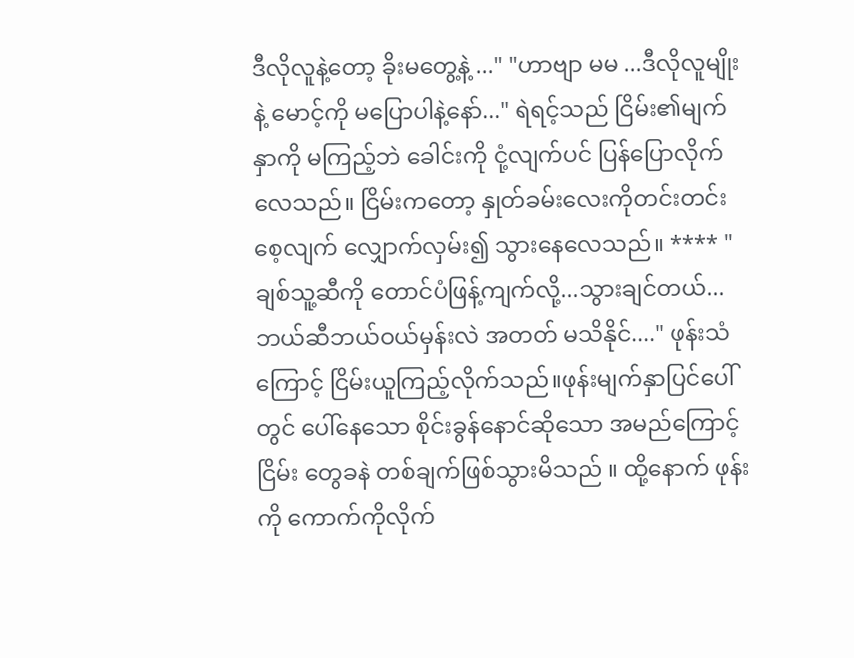ဒီလိုလူနဲ့တော့ ခိုးမတွေ့နဲ့ ..." "ဟာဗျာ မမ ...ဒီလိုလူမျိုးနဲ့ မောင့်ကို မပြောပါနဲ့နော်..." ရဲရင့်သည် ငြိမ်း၏မျက်နှာကို မကြည့်ဘဲ ခေါင်းကို ငုံ့လျက်ပင် ပြန်ပြောလိုက်လေသည်။ ငြိမ်းကတော့ နှုတ်ခမ်းလေးကိုတင်းတင်းစေ့လျက် လျှောက်လှမ်း၍ သွားနေလေသည်။ **** "ချစ်သူ့ဆီကို တောင်ပံဖြန့်ကျက်လို့...သွားချင်တယ်...ဘယ်ဆီဘယ်ဝယ်မှန်းလဲ အတတ် မသိနိုင်...." ဖုန်းသံကြောင့် ငြိမ်းယူကြည့်လိုက်သည်။ဖုန်းမျက်နှာပြင်ပေါ်တွင် ပေါ်နေသော စိုင်းခွန်နောင်ဆိုသော အမည်ကြောင့် ငြိမ်း တွေခနဲ တစ်ချက်ဖြစ်သွားမိသည် ။ ထို့နောက် ဖုန်းကို ကောက်ကိုလိုက်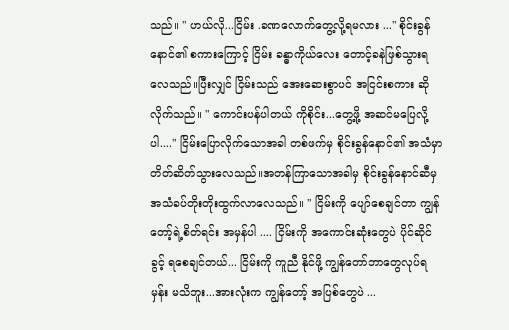သည်။ " ဟယ်လို...ငြိမ်း .ခဏလောက်တွေ့လို့ရမလား ..." စိုင်းခွန်နောင်၏ စကားကြောင့် ငြိမ်း ခန္ဓာကိုယ်လေး တောင့်ခနဲဖြစ်သွားရလေသည်။ပြီးလျှင် ငြိမ်းသည် အေးဆေးစွာပင် အငြင်းစကား ဆိုလိုက်သည်။ " ကောင်းပန်ပါတယ် ကိုစိုင်း...တွေ့ဖို့ အဆင်မပြေလို့ပါ...." ငြိမ်းပြောလိုက်သောအခါ တစ်ဖက်မှ စိုင်းခွန်နောင်၏ အသံမှာ တိတ်ဆိတ်သွားလေသည်။အတန်ကြာသောအခါမှ စိုင်းခွန်နောင်ဆီမှ အသံခပ်တိုးတိုးထွက်လာလေသည်။ " ငြိမ်းကို ပျော်စေချင်တာ ကျွန်တော့်ရဲ့စိတ်ရင်း အမှန်ပါ .... ငြိမ်းကို အကောင်းဆုံးတွေပဲ ပိုင်ဆိုင်ခွင့် ရစေချင်တယ်... ငြိမ်းကို ကူညီ နိုင်ဖို့ ကျွန်တော်ဘာတွေလုပ်ရမှန်း မသိဘူး...အားလုံးက ကျွန်တော့် အပြစ်တွေပဲ ...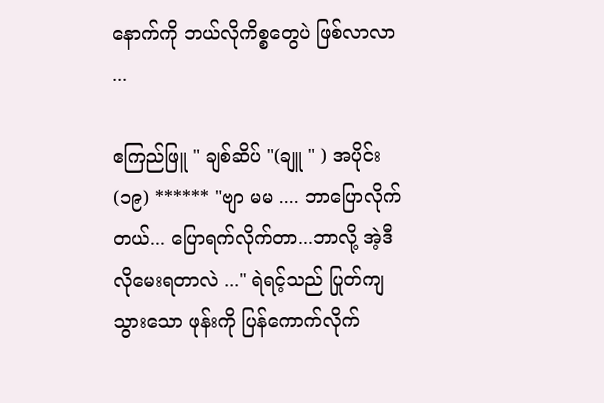နောက်ကို ဘယ်လိုကိစ္စတွေပဲ ဖြစ်လာလာ ...

ဧကြည်ဖြူ " ချစ်ဆိပ် "(ချူ " ) အပိုင်း (၁၉) ****** "ဗျာ မမ .... ဘာပြောလိုက်တယ်... ပြောရက်လိုက်တာ...ဘာလို့ အဲ့ဒီလိုမေးရတာလဲ ..." ရဲရင့်သည် ပြုတ်ကျသွားသော ဖုန်းကို ပြန်ကောက်လိုက်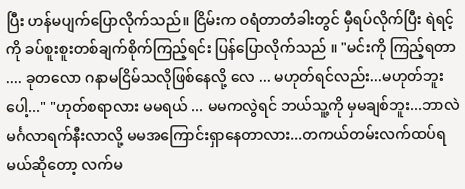ပြီး ဟန်မပျက်ပြောလိုက်သည်။ ငြိမ်းက ဝရံတာတံခါးတွင် မှီရပ်လိုက်ပြီး ရဲရင့်ကို ခပ်စူးစူးတစ်ချက်စိုက်ကြည့်ရင်း ပြန်ပြောလိုက်သည် ။ "မင်းကို ကြည့်ရတာ .... ခုတလော ဂနာမငြိမ်သလိုဖြစ်နေလို့ လေ ... မဟုတ်ရင်လည်း...မဟုတ်ဘူးပေါ့..." "ဟုတ်စရာလား မမရယ် ... မမကလွဲရင် ဘယ်သူ့ကို မှမချစ်ဘူး...ဘာလဲ မင်္ဂလာရက်နီးလာလို့ မမအကြောင်းရှာနေတာလား...တကယ်တမ်းလက်ထပ်ရမယ်ဆိုတော့ လက်မ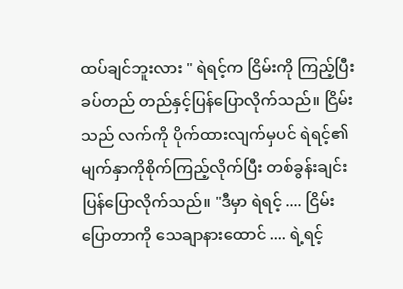ထပ်ချင်ဘူးလား " ရဲရင့်က ငြိမ်းကို ကြည့်ပြီး ခပ်တည် တည်နှင့်ပြန်ပြောလိုက်သည်။ ငြိမ်းသည် လက်ကို ပိုက်ထားလျက်မှပင် ရဲရင့်၏မျက်နှာကိုစိုက်ကြည့်လိုက်ပြီး တစ်ခွန်းချင်းပြန်ပြောလိုက်သည်။ "ဒီမှာ ရဲရင့် .... ငြိမ်းပြောတာကို သေချာနားထောင် .... ရဲ့ရင့်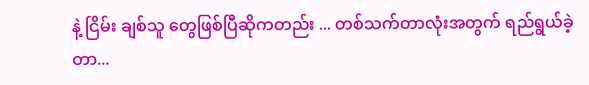နဲ့ ငြိမ်း ချစ်သူ တွေဖြစ်ပြီဆိုကတည်း ... တစ်သက်တာလုံးအတွက် ရည်ရွယ်ခဲ့တာ...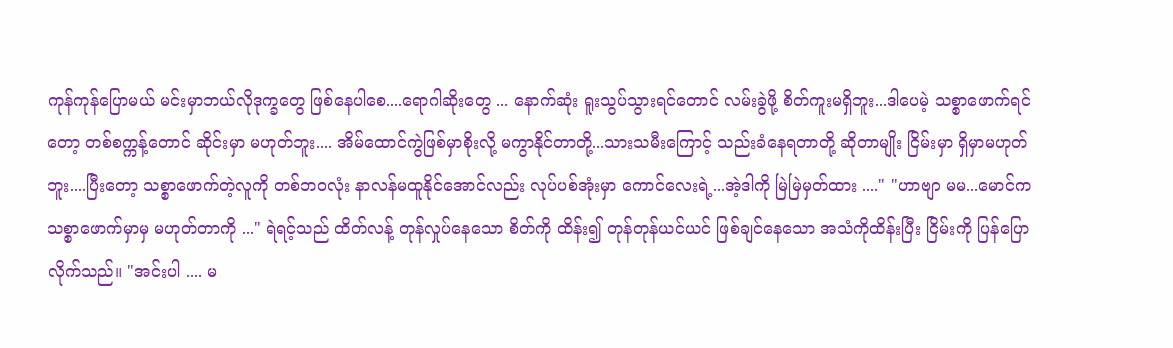ကုန်ကုန်ပြောမယ် မင်းမှာဘယ်လိုဒုက္ခတွေ ဖြစ်နေပါစေ....ရောဂါဆိုးတွေ ... နောက်ဆုံး ရူးသွပ်သွားရင်တောင် လမ်းခွဲဖို့ စိတ်ကူးမရှိဘူး...ဒါပေမဲ့ သစ္စာဖောက်ရင်တော့ တစ်စက္ကန့်တောင် ဆိုင်းမှာ မဟုတ်ဘူး.... အိမ်ထောင်ကွဲဖြစ်မှာစိုးလို့ မကွာနိုင်တာတို့...သားသမီးကြောင့် သည်းခံနေရတာတို့ ဆိုတာမျိုး ငြိမ်းမှာ ရှိမှာမဟုတ်ဘူး....ပြီးတော့ သစ္စာဖောက်တဲ့လူကို တစ်ဘ၀လုံး နာလန်မထူနိုင်အောင်လည်း လုပ်ပစ်အုံးမှာ ကောင်လေးရဲ့...အဲ့ဒါကို မြဲမြဲမှတ်ထား ...." "ဟာဗျာ မမ...မောင်က သစ္စာဖောက်မှာမှ မဟုတ်တာကို ..." ရဲရင့်သည် ထိတ်လန့် တုန်လှုပ်နေသော စိတ်ကို ထိန်း၍ တုန်တုန်ယင်ယင် ဖြစ်ချင်နေသော အသံကိုထိန်းပြီး ငြိမ်းကို ပြန်ပြောလိုက်သည်။ "အင်းပါ .... မ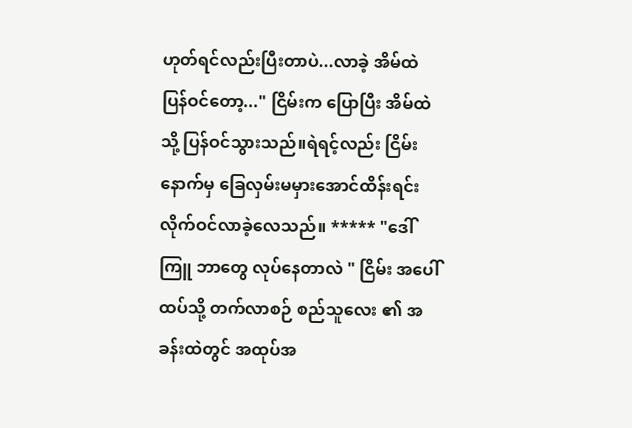ဟုတ်ရင်လည်းပြီးတာပဲ...လာခဲ့ အိမ်ထဲပြန်ဝင်တော့..." ငြိမ်းက ပြောပြီး အိမ်ထဲသို့ ပြန်ဝင်သွားသည်။ရဲရင့်လည်း ငြိမ်း နောက်မှ ခြေလှမ်းမမှားအောင်ထိန်းရင်း လိုက်ဝင်လာခဲ့လေသည်။ ***** "ဒေါ်ကြူ ဘာတွေ လုပ်နေတာလဲ " ငြိမ်း အပေါ်ထပ်သို့ တက်လာစဉ် စည်သူလေး ၏ အခန်းထဲတွင် အထုပ်အ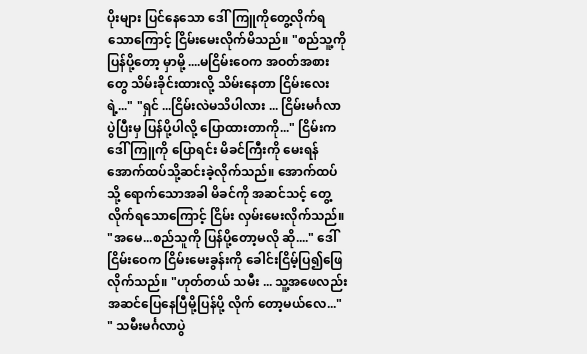ပိုးများ ပြင်နေသော ဒေါ်ကြူကိုတွေ့လိုက်ရသောကြောင့် ငြိမ်းမေးလိုက်မိသည်။ "စည်သူ့ကို ပြန်ပို့တော့ မှာမို့ ....မငြိမ်းဝေက အဝတ်အစားတွေ သိမ်းခိုင်းထားလို့ သိမ်းနေတာ ငြိမ်းလေးရဲ့..." "ရှင် ...ငြိမ်းလဲမသိပါလား ... ငြိမ်းမင်္ဂလာပွဲပြီးမှ ပြန်ပို့ပါလို့ ပြောထားတာကို..." ငြိမ်းက ဒေါ်ကြူကို ပြောရင်း မိခင်ကြီးကို မေးရန် အောက်ထပ်သို့ဆင်းခဲ့လိုက်သည်။ အောက်ထပ်သို့ ရောက်သောအခါ မိခင်ကို အဆင်သင့် တွေ့လိုက်ရသောကြောင့် ငြိမ်း လှမ်းမေးလိုက်သည်။ "အမေ...စည်သူကို ပြန်ပို့တော့မလို ဆို...." ဒေါ်ငြိမ်းဝေက ငြိမ်းမေးခွန်းကို ခေါင်းငြိမ့်ပြ၍ဖြေလိုက်သည်။ "ဟုတ်တယ် သမီး ... သူ့အဖေလည်း အဆင်ပြေနေပြီမို့ပြန်ပို့ လိုက် တော့မယ်လေ..." " သမီးမင်္ဂလာပွဲ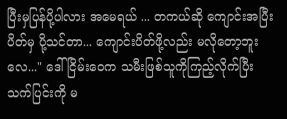ပြီးမှပြန်ပို့ပါလား အမေရယ် ... တကယ်ဆို ကျောင်းအပြီးပိတ်မှ ပို့သင်တာ... ကျောင်းပိတ်ဖို့လည်း မလိုတော့ဘူးလေ..." ဒေါ်ငြိမ်းဝေက သမီးဖြစ်သူကိုကြည့်လိုက်ပြီး သက်ပြင်းကို မ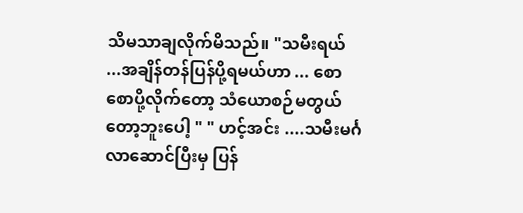သိမသာချလိုက်မိသည်။ "သမီးရယ် ...အချိန်တန်ပြန်ပို့ရမယ်ဟာ ... စောစောပို့လိုက်တော့ သံယောစဉ်မတွယ်တော့ဘူးပေါ့ " " ဟင့်အင်း ....သမီးမင်္ဂလာဆောင်ပြီးမှ ပြန်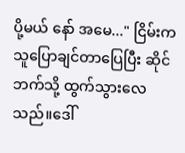ပို့မယ် နော် အမေ..." ငြိမ်းက သူပြောချင်တာပြေပြီး ဆိုင်ဘက်သို့ ထွက်သွားလေသည်။ဒေါ်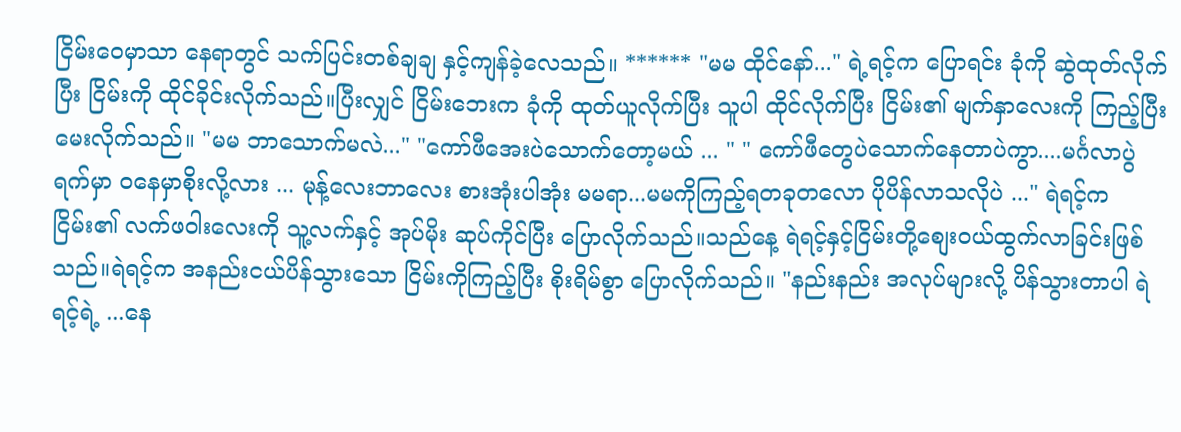ငြိမ်းဝေမှာသာ နေရာတွင် သက်ပြင်းတစ်ချချ နှင့်ကျန်ခဲ့လေသည်။ ****** "မမ ထိုင်နော်..." ရဲ့ရင့်က ပြောရင်း ခုံကို ဆွဲထုတ်လိုက်ပြီး ငြိမ်းကို ထိုင်ခိုင်းလိုက်သည်။ပြီးလျှင် ငြိမ်းဘေးက ခုံကို ထုတ်ယူလိုက်ပြီး သူပါ ထိုင်လိုက်ပြီး ငြိမ်း၏ မျက်နှာလေးကို ကြည့်ပြီး မေးလိုက်သည်။ "မမ ဘာသောက်မလဲ..." "ကော်ဖီအေးပဲသောက်တော့မယ် ... " " ကော်ဖီတွေပဲသောက်နေတာပဲကွာ....မင်္ဂလာပွဲရက်မှာ ၀နေမှာစိုးလို့လား ... မုန့်လေးဘာလေး စားအုံးပါအုံး မမရာ...မမကိုကြည့်ရတခုတလော ပိုပိန်လာသလိုပဲ ..." ရဲရင့်က ငြိမ်း၏ လက်ဖဝါးလေးကို သူ့လက်နှင့် အုပ်မိုး ဆုပ်ကိုင်ပြီး ပြောလိုက်သည်။သည်နေ့ ရဲရင့်နှင့်ငြိမ်းတို့စျေးဝယ်ထွက်လာခြင်းဖြစ်သည်။ရဲရင့်က အနည်းငယ်ပိန်သွားသော ငြိမ်းကိုကြည့်ပြီး စိုးရိမ်စွာ ပြောလိုက်သည်။ "နည်းနည်း အလုပ်များလို့ ပိန်သွားတာပါ ရဲရင့်ရဲ့ ...နေ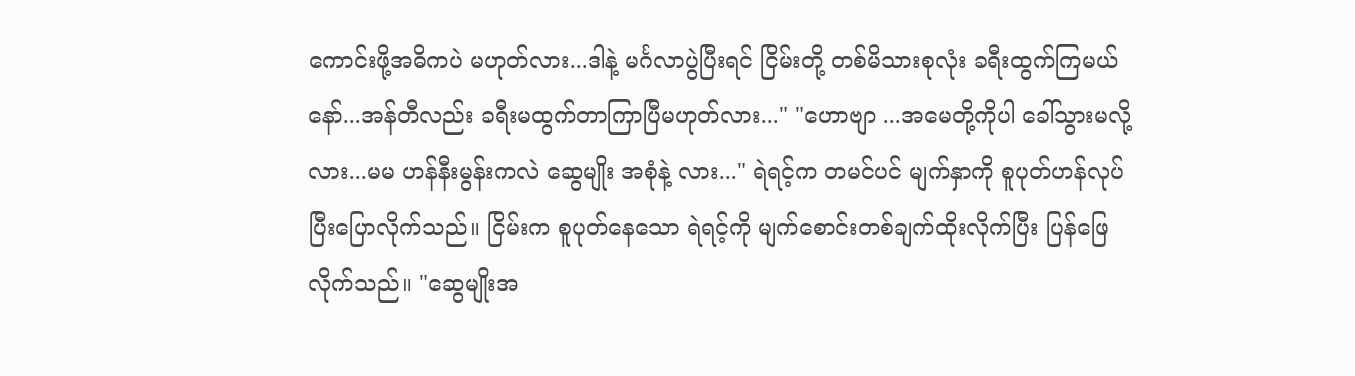ကောင်းဖို့အဓိကပဲ မဟုတ်လား...ဒါနဲ့ မင်္ဂလာပွဲပြီးရင် ငြိမ်းတို့ တစ်မိသားစုလုံး ခရီးထွက်ကြမယ်နော်...အန်တီလည်း ခရီးမထွက်တာကြာပြီမဟုတ်လား..." "ဟောဗျာ ...အမေတို့ကိုပါ ခေါ်သွားမလို့လား...မမ ဟန်နီးမွန်းကလဲ ဆွေမျိုး အစုံနဲ့ လား..." ရဲရင့်က တမင်ပင် မျက်နှာကို စူပုတ်ဟန်လုပ်ပြီးပြောလိုက်သည်။ ငြိမ်းက စူပုတ်နေသော ရဲရင့်ကို မျက်စောင်းတစ်ချက်ထိုးလိုက်ပြီး ပြန်ဖြေလိုက်သည်။ "ဆွေမျိုးအ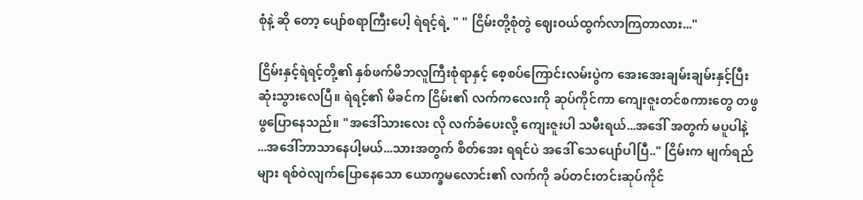စုံနဲ့ ဆို တော့ ပျော်စရာကြီးပေါ့ ရဲရင့်ရဲ့ " " ငြိမ်းတို့စုံတွဲ ဈေးဝယ်ထွက်လာကြတာလား..."

ငြိမ်းနှင့်ရဲရင့်တို့၏ နှစ်ဖက်မိဘလူကြီးစုံရာနှင့် စေ့စပ်ကြောင်းလမ်းပွဲက အေးအေးချမ်းချမ်းနှင့်ပြီးဆုံးသွားလေပြီ။ ရဲရင့်၏ မိခင်က ငြိမ်း၏ လက်ကလေးကို ဆုပ်ကိုင်ကာ ကျေးဇူးတင်စကားတွေ တဖွဖွပြောနေသည်။ "အဒေါ်သားလေး လို လက်ခံပေးလို့ ကျေးဇူးပါ သမီးရယ်...အဒေါ် အတွက် မပူပါနဲ့ ...အဒေါ်ဘာသာနေပါ့မယ်...သားအတွက် စိတ်အေး ရရင်ပဲ အဒေါ် သေပျော်ပါပြီ.." ငြိမ်းက မျက်ရည်များ ရစ်ဝဲလျက်ပြောနေသော ယောက္ခမလောင်း၏ လက်ကို ခပ်တင်းတင်းဆုပ်ကိုင်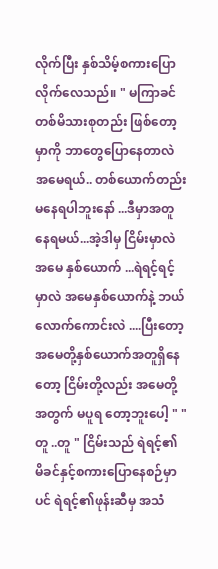လိုက်ပြီး နှစ်သိမ့်စကားပြောလိုက်လေသည်။ " မကြာခင် တစ်မိသားစုတည်း ဖြစ်တော့မှာကို ဘာတွေပြောနေတာလဲ အမေရယ်.. တစ်ယောက်တည်းမနေရပါဘူးနော် ...ဒီမှာအတူနေရမယ်...အဲ့ဒါမှ ငြိမ်းမှာလဲ အမေ နှစ်ယောက် ...ရဲရင့်ရင့်မှာလဲ အမေနှစ်ယောက်နဲ့ ဘယ်လောက်ကောင်းလဲ ....ပြီးတော့ အမေတို့နှစ်ယောက်အတူရှိနေတော့ ငြိမ်းတို့လည်း အမေတို့အတွက် မပူရ တော့ဘူးပေါ့ " "တူ ..တူ " ငြိမ်းသည် ရဲရင့်၏ မိခင်နှင့်စကားပြောနေစဉ်မှာပင် ရဲရင့်၏ဖုန်းဆီမှ အသံ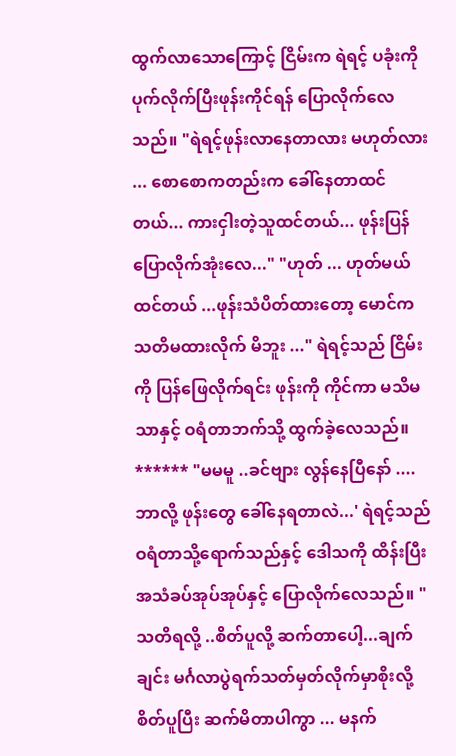ထွက်လာသောကြောင့် ငြိမ်းက ရဲရင့် ပခုံးကို ပုက်လိုက်ပြီးဖုန်းကိုင်ရန် ပြောလိုက်လေသည်။ "ရဲရင့်ဖုန်းလာနေတာလား မဟုတ်လား ... စောစောကတည်းက ခေါ်နေတာထင်တယ်... ကားငှါးတဲ့သူထင်တယ်... ဖုန်းပြန်ပြောလိုက်အုံးလေ..." "ဟုတ် ... ဟုတ်မယ်ထင်တယ် ...ဖုန်းသံပိတ်ထားတော့ မောင်က သတိမထားလိုက် မိဘူး ..." ရဲရင့်သည် ငြိမ်းကို ပြန်ဖြေလိုက်ရင်း ဖုန်းကို ကိုင်ကာ မသိမသာနှင့် ဝရံတာဘက်သို့ ထွက်ခဲ့လေသည်။ ****** "မမမူ ..ခင်ဗျား လွန်နေပြီနော် ....ဘာလို့ ဖုန်းတွေ ခေါ်နေရတာလဲ...' ရဲရင့်သည် ဝရံတာသို့ရောက်သည်နှင့် ဒေါသကို ထိန်းပြီး အသံခပ်အုပ်အုပ်နှင့် ပြောလိုက်လေသည်။ "သတိရလို့ ..စိတ်ပူလို့ ဆက်တာပေါ့...ချက်ချင်း မင်္ဂလာပွဲရက်သတ်မှတ်လိုက်မှာစိုးလို့ စိတ်ပူပြီး ဆက်မိတာပါကွာ ... မနက်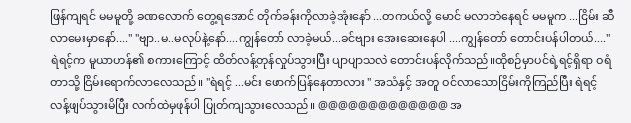ဖြန်ကျရင် မမမူတို့ ခဏလောက် တွေ့ရအောင် တိုက်ခန်းကိုလာခဲ့အုံးနော် ...တကယ်လို့ မောင် မလာဘဲနေရင် မမမူက ...ငြိမ်း ဆီလာမေးမှာနော်...." "ဗျာ..မ..မလုပ်နဲ့နော်....ကျွန်တော် လာခဲ့မယ်...ခင်ဗျား အေးဆေးနေပါ ....ကျွန်တော် တောင်းပန်ပါတယ်...." ရဲရင့်က မူယာဟန်၏ စကားကြောင့် ထိတ်လန့်တုန်လှုပ်သွားပြီး ပျာပျာသလဲ တောင်းပန်လိုက်သည်။ထိုစဉ်မှာပင်ရဲ့ရင့်ရှိရာ ဝရံတာသို့ ငြိမ်းရောက်လာလေသည်။ "ရဲရင့် ...မင်း ဖောက်ပြန်နေတာလား " အသံနှင့် အတူ ဝင်လာသောငြိမ်းကိုကြည်ပြီး ရဲရင့် လန့်ဖျပ်သွားမိပြီး လက်ထဲမှဖုန်ပါ ပြုတ်ကျသွားလေသည်။ @@@@@@@@@@@@@ အ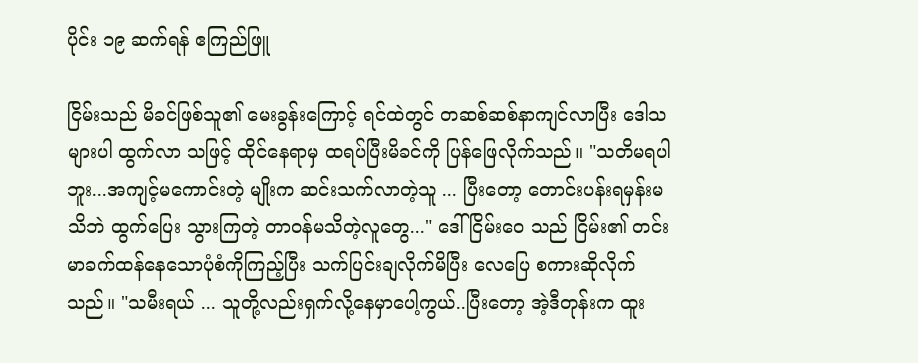ပိုင်း ၁၉ ဆက်ရန် ဧကြည်ဖြူ

ငြိမ်းသည် မိခင်ဖြစ်သူ၏ မေးခွန်းကြောင့် ရင်ထဲတွင် တဆစ်ဆစ်နာကျင်လာပြီး ဒေါသများပါ ထွက်လာ သဖြင့် ထိုင်နေရာမှ ထရပ်ပြီးမိခင်ကို ပြန်ဖြေလိုက်သည်။ "သတိမရပါဘူး...အကျင့်မကောင်းတဲ့ မျိုးက ဆင်းသက်လာတဲ့သူ ... ပြီးတော့ တောင်းပန်းရမှန်းမသိဘဲ ထွက်ပြေး သွားကြတဲ့ တာဝန်မသိတဲ့လူတွေ..." ဒေါ်ငြိမ်းဝေ သည် ငြိမ်း၏ တင်းမာခက်ထန်နေသောပုံစံကိုကြည့်ပြီး သက်ပြင်းချလိုက်မိပြီး လေပြေ စကားဆိုလိုက်သည်။ "သမီးရယ် ... သူတို့လည်းရှက်လို့နေမှာပေါ့ကွယ်..ပြီးတော့ အဲ့ဒီတုန်းက ထူး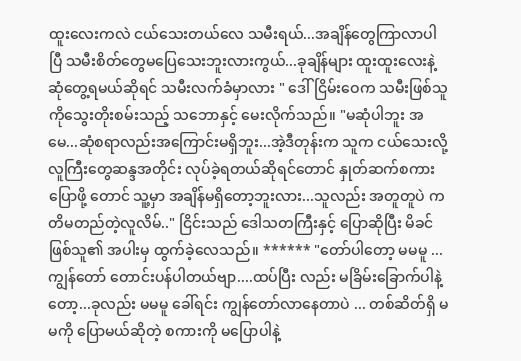ထူးလေးကလဲ ငယ်သေးတယ်လေ သမီးရယ်...အချိန်တွေကြာလာပါပြီ သမီးစိတ်တွေမပြေသေးဘူးလားကွယ်...ခုချိန်များ ထူးထူးလေးနဲ့ ဆုံတွေ့ရမယ်ဆိုရင် သမီးလက်ခံမှာလား " ဒေါ်ငြိမ်းဝေက သမီးဖြစ်သူ ကိုသွေးတိုးစမ်းသည့် သဘောနှင့် မေးလိုက်သည်။ "မဆုံပါဘူး အမေ...ဆုံစရာလည်းအကြောင်းမရှိဘူး...အဲ့ဒီတုန်းက သူက ငယ်သေးလို့ လူကြီးတွေဆန္ဒအတိုင်း လုပ်ခဲ့ရတယ်ဆိုရင်တောင် နှုတ်ဆက်စကားပြောဖို့ တောင် သူ့မှာ အချိန်မရှိတော့ဘူးလား...သူလည်း အတူတူပဲ ကတိမတည်တဲ့လူလိမ်.." ငြိင်းသည် ဒေါသတကြီးနှင့် ပြောဆိုပြီး မိခင်ဖြစ်သူ၏ အပါးမှ ထွက်ခဲ့လေသည်။ ****** "တော်ပါတော့ မမမူ ... ကျွန်တော် တောင်းပန်ပါတယ်ဗျာ....ထပ်ပြီး လည်း မခြိမ်းခြောက်ပါနဲ့တော့...ခုလည်း မမမူ ခေါ်ရင်း ကျွန်တော်လာနေတာပဲ ... တစ်ဆိတ်ရှိ မမကို ပြောမယ်ဆိုတဲ့ စကားကို မပြောပါနဲ့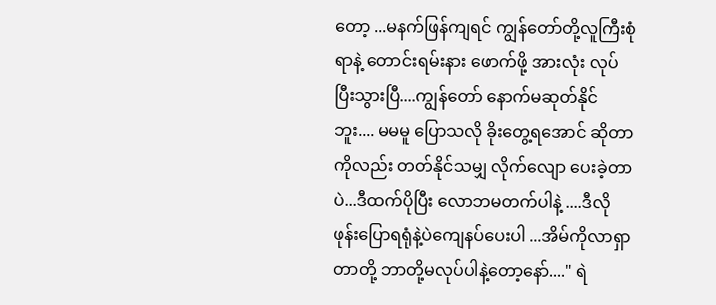တော့ ...မနက်ဖြန်ကျရင် ကျွန်တော်တို့လူကြီးစုံရာနဲ့ တောင်းရမ်းနား ဖောက်ဖို့ အားလုံး လုပ်ပြီးသွားပြီ....ကျွန်တော် နောက်မဆုတ်နိုင်ဘူး.... မမမူ ပြောသလို ခိုးတွေ့ရအောင် ဆိုတာကိုလည်း တတ်နိုင်သမျှ လိုက်လျော ပေးခဲ့တာပဲ...ဒီထက်ပိုပြီး လောဘမတက်ပါနဲ့ ....ဒီလိုဖုန်းပြောရရုံနဲ့ပဲကျေနပ်ပေးပါ ...အိမ်ကိုလာရှာတာတို့ ဘာတို့မလုပ်ပါနဲ့တော့နော်...." ရဲ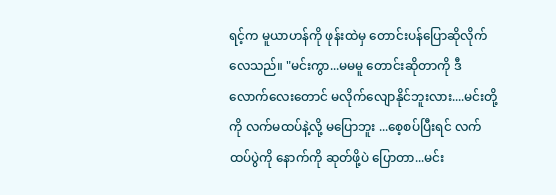ရင့်က မူယာဟန်ကို ဖုန်းထဲမှ တောင်းပန်ပြောဆိုလိုက်လေသည်။ "မင်းကွာ...မမမူ တောင်းဆိုတာကို ဒီလောက်လေးတောင် မလိုက်လျောနိုင်ဘူးလား....မင်းတို့ကို လက်မထပ်နဲ့လို့ မပြောဘူး ...စေ့စပ်ပြီးရင် လက်ထပ်ပွဲကို နောက်ကို ဆုတ်ဖို့ပဲ ပြောတာ...မင်း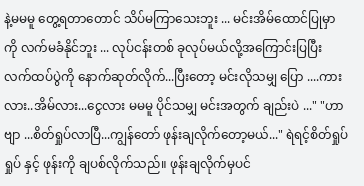နဲ့မမမူ တွေ့ရတာတောင် သိပ်မကြာသေးဘူး ... မင်းအိမ်ထောင်ပြုမှာကို လက်မခံနိုင်ဘူး ... လုပ်ငန်းတစ် ခုလုပ်မယ်လို့အကြောင်းပြပြီး လက်ထပ်ပွဲကို နောက်ဆုတ်လိုက်...ပြီးတော့ မင်းလိုသမျှ ပြော ....ကားလား..အိမ်လား...ငွေလား မမမူ ပိုင်သမျှ မင်းအတွက် ချည်းပဲ ..." "ဟာဗျာ ...စိတ်ရှုပ်လာပြီ...ကျွန်တော် ဖုန်းချလိုက်တော့မယ်..." ရဲရင့်စိတ်ရှုပ်ရှုပ် နှင့် ဖုန်းကို ချပစ်လိုက်သည်။ ဖုန်းချလိုက်မှပင်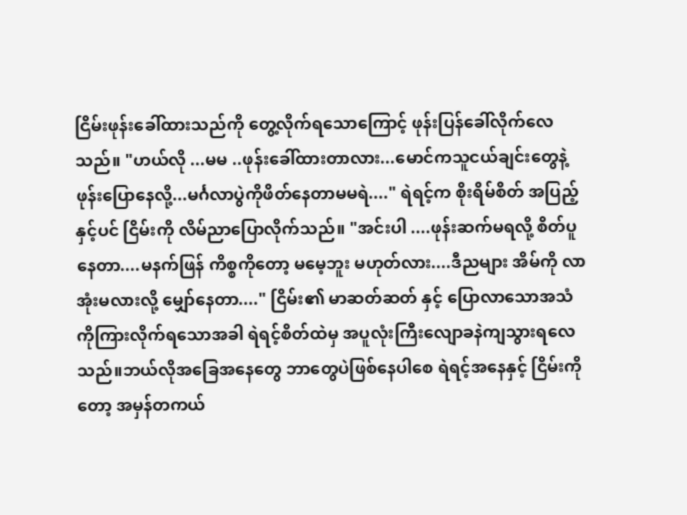ငြိမ်းဖုန်းခေါ်ထားသည်ကို တွေ့လိုက်ရသောကြောင့် ဖုန်းပြန်ခေါ်လိုက်လေသည်။ "ဟယ်လို ...မမ ..ဖုန်းခေါ်ထားတာလား...မောင်ကသူငယ်ချင်းတွေနဲ့ ဖုန်းပြောနေလို့...မင်္ဂလာပွဲကိုဖိတ်နေတာမမရဲ...." ရဲရင့်က စိုးရိမ်စိတ် အပြည့်နှင့်ပင် ငြိမ်းကို လိမ်ညာပြောလိုက်သည်။ "အင်းပါ ....ဖုန်းဆက်မရလို့ စိတ်ပူနေတာ....မနက်ဖြန် ကိစ္စကိုတော့ မမေ့ဘူး မဟုတ်လား....ဒီညများ အိမ်ကို လာအုံးမလားလို့ မျှော်နေတာ...." ငြိမ်း၏ မာဆတ်ဆတ် နှင့် ပြောလာသောအသံကိုကြားလိုက်ရသောအခါ ရဲရင့်စိတ်ထဲမှ အပူလုံးကြီးလျောခနဲကျသွားရလေသည်။ဘယ်လိုအခြေအနေတွေ ဘာတွေပဲဖြစ်နေပါစေ ရဲရင့်အနေနှင့် ငြိမ်းကိုတော့ အမှန်တကယ်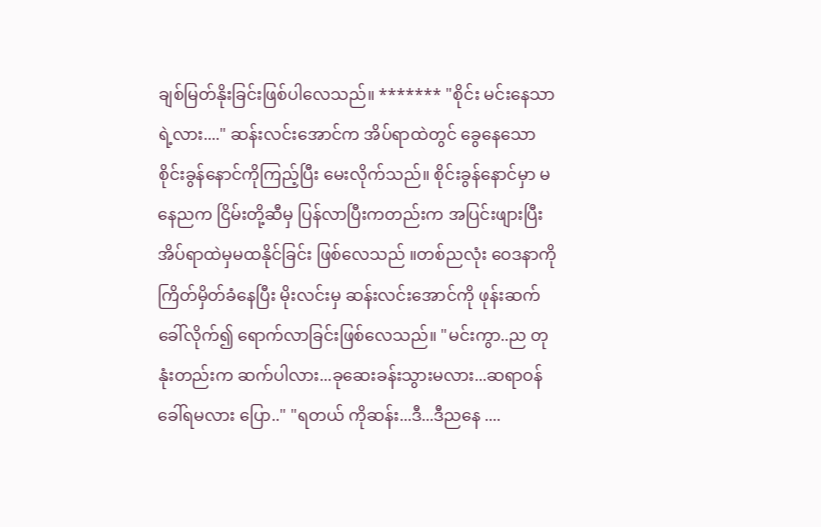ချစ်မြတ်နိုးခြင်းဖြစ်ပါလေသည်။ ******* "စိုင်း မင်းနေသာရဲ့လား...." ဆန်းလင်းအောင်က အိပ်ရာထဲတွင် ခွေနေသောစိုင်းခွန်နောင်ကိုကြည့်ပြီး မေးလိုက်သည်။ စိုင်းခွန်နောင်မှာ မနေညက ငြိမ်းတို့ဆီမှ ပြန်လာပြီးကတည်းက အပြင်းဖျားပြီး အိပ်ရာထဲမှမထနိုင်ခြင်း ဖြစ်လေသည် ။တစ်ညလုံး ဝေဒနာကို ကြိတ်မှိတ်ခံနေပြီး မိုးလင်းမှ ဆန်းလင်းအောင်ကို ဖုန်းဆက်ခေါ်လိုက်၍ ရောက်လာခြင်းဖြစ်လေသည်။ "မင်းကွာ..ည တုနုံးတည်းက ဆက်ပါလား...ခုဆေးခန်းသွားမလား...ဆရာဝန်ခေါ်ရမလား ပြော.." "ရတယ် ကိုဆန်း...ဒီ...ဒီညနေ ....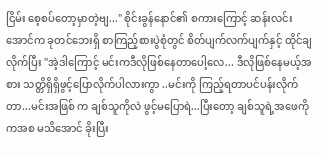ငြိမ်း စေ့စပ်တော့မှာတဲ့ဗျ..." စိုင်းခွန်နောင်၏ စကားကြောင့် ဆန်းလင်းအောင်က ခုတင်ဘေးရှိ စာကြည့်စားပွဲစုံတွင် စိတ်ပျက်လက်ပျက်နှင့် ထိုင်ချလိုက်ပြီး "အဲ့ဒါကြောင့် မင်းကဒီလိုဖြစ်နေတာပေါ့လေ... ဒီလိုဖြစ်နေမယ့်အစား သတ္တိရှိရှိဖွင့်ပြောလိုက်ပါလားကွာ ..မင်းကို ကြည့်ရတာပင်ပန်းလိုက် တာ...မင်းအဖြစ် က ချစ်သူကိုလဲ ဖွင့်မပြောရဲ...ပြီးတော့ ချစ်သူရဲ့အဖေကိုကအစ မသိအောင် ခိုးပြီး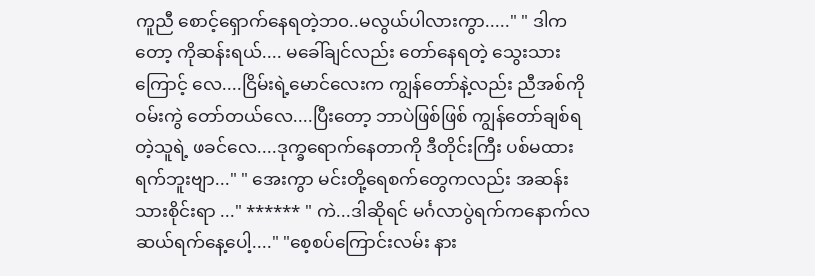ကူညီ စောင့်ရှောက်နေရတဲ့ဘ၀..မလွယ်ပါလားကွာ....." " ဒါကတော့ ကိုဆန်းရယ်.... မခေါ်ချင်လည်း တော်နေရတဲ့ သွေးသားကြောင့် လေ....ငြိမ်းရဲ့မောင်လေးက ကျွန်တော်နဲ့လည်း ညီအစ်ကိုဝမ်းကွဲ တော်တယ်လေ....ပြီးတော့ ဘာပဲဖြစ်ဖြစ် ကျွန်တော်ချစ်ရတဲ့သူရဲ့ ဖခင်လေ....ဒုက္ခရောက်နေတာကို ဒီတိုင်းကြီး ပစ်မထားရက်ဘူးဗျာ..." " အေးကွာ မင်းတို့ရေစက်တွေကလည်း အဆန်းသားစိုင်းရာ ..." ****** " ကဲ...ဒါဆိုရင် မင်္ဂလာပွဲရက်ကနောက်လ ဆယ်ရက်နေ့ပေါ့...." "စေ့စပ်ကြောင်းလမ်း နား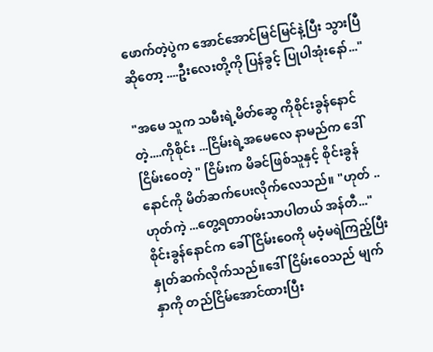ဖောက်တဲ့ပွဲက အောင်အောင်မြင်မြင်နဲ့ပြီး သွားပြီဆိုတော့ ....ဦးလေးတို့ကို ပြန်ခွင့် ပြုပါအုံးနော်..."

"အမေ သူက သမီးရဲ့မိတ်ဆွေ ကိုစိုင်းခွန်နောင်တဲ့....ကိုစိုင်း ...ငြိမ်းရဲ့အမေလေ နာမည်က ဒေါ်ငြိမ်းဝေတဲ့ " ငြိမ်းက မိခင်ဖြစ်သူနှင့် စိုင်းခွန်နောင်ကို မိတ်ဆက်ပေးလိုက်လေသည်။ "ဟုတ် ..ဟုတ်ကဲ့ ...တွေ့ရတာဝမ်းသာပါတယ် အန်တီ..." စိုင်းခွန်နောင်က ခေါ် ငြိမ်းဝေကို မဝံ့မရဲကြည့်ပြီး နှုတ်ဆက်လိုက်သည်။ဒေါ်ငြိမ်းဝေသည် မျက်နှာကို တည်ငြိမ်အောင်ထားပြီး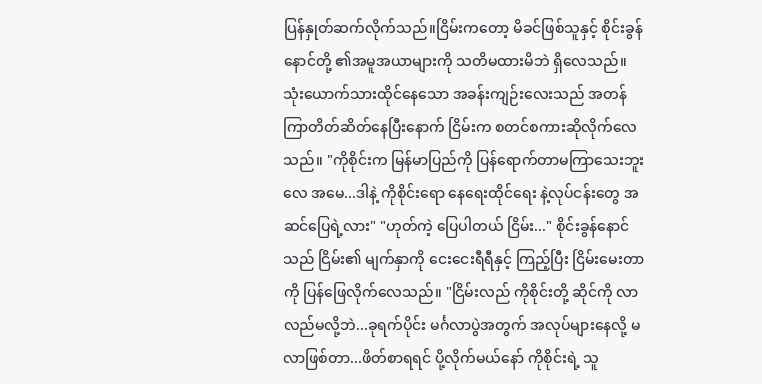ပြန်နှုတ်ဆက်လိုက်သည်။ငြိမ်းကတော့ မိခင်ဖြစ်သူနှင့် စိုင်းခွန်နောင်တို့ ၏အမူအယာများကို သတိမထားမိဘဲ ရှိလေသည်။ သုံးယောက်သားထိုင်နေသော အခန်းကျဉ်းလေးသည် အတန်ကြာတိတ်ဆိတ်နေပြီးနောက် ငြိမ်းက စတင်စကားဆိုလိုက်လေသည်။ "ကိုစိုင်းက မြန်မာပြည်ကို ပြန်ရောက်တာမကြာသေးဘူးလေ အမေ...ဒါနဲ့ ကိုစိုင်းရော နေရေးထိုင်ရေး နဲ့လုပ်ငန်းတွေ အဆင်ပြေရဲ့လား" "ဟုတ်ကဲ့ ပြေပါတယ် ငြိမ်း..." စိုင်းခွန်နောင်သည် ငြိမ်း၏ မျက်နှာကို ငေးငေးရီရီနှင့် ကြည့်ပြီး ငြိမ်းမေးတာကို ပြန်ဖြေလိုက်လေသည်။ "ငြိမ်းလည် ကိုစိုင်းတို့ ဆိုင်ကို လာလည်မလို့ဘဲ...ခုရက်ပိုင်း မင်္ဂလာပွဲအတွက် အလုပ်များနေလို့ မလာဖြစ်တာ...ဖိတ်စာရရင် ပို့လိုက်မယ်နော် ကိုစိုင်းရဲ့ သူ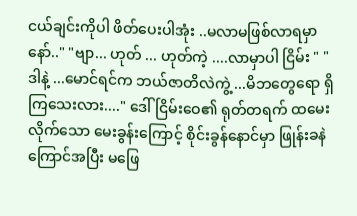ငယ်ချင်းကိုပါ ဖိတ်ပေးပါအုံး ..မလာမဖြစ်လာရမှာနော်.." "ဗျာ... ဟုတ် ... ဟုတ်ကဲ့ ....လာမှာပါ ငြိမ်း " "ဒါနဲ့ ...မောင်ရင်က ဘယ်ဇာတိလဲကွဲ့ ...မိဘတွေရော ရှိကြသေးလား...." ဒေါ်ငြိမ်းဝေ၏ ရုတ်တရက် ထမေးလိုက်သော မေးခွန်းကြောင့် စိုင်းခွန်နောင်မှာ ဖြုန်းခနဲ ကြောင်အပြီး မဖြေ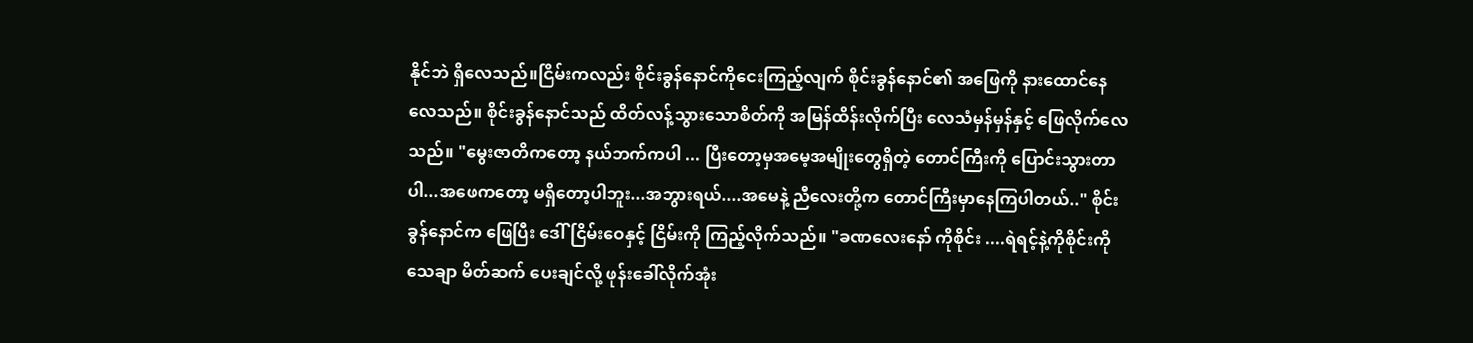နိုင်ဘဲ ရှိလေသည်။ငြိမ်းကလည်း စိုင်းခွန်နောင်ကိုငေးကြည့်လျက် စိုင်းခွန်နောင်၏ အဖြေကို နားထောင်နေလေသည်။ စိုင်းခွန်နောင်သည် ထိတ်လန့်သွားသောစိတ်ကို အမြန်ထိန်းလိုက်ပြီး လေသံမှန်မှန်နှင့် ဖြေလိုက်လေသည်။ "မွေးဇာတိကတော့ နယ်ဘက်ကပါ ... ပြီးတော့မှအမေ့အမျိုးတွေရှိတဲ့ တောင်ကြီးကို ပြောင်းသွားတာပါ...အဖေကတော့ မရှိတော့ပါဘူး...အဘွားရယ်....အမေနဲ့ ညီလေးတို့က တောင်ကြီးမှာနေကြပါတယ်.." စိုင်းခွန်နောင်က ဖြေပြီး ဒေါ်ငြိမ်းဝေနှင့် ငြိမ်းကို ကြည့်လိုက်သည်။ "ခဏလေးနော် ကိုစိုင်း ....ရဲရင့်နဲ့ကိုစိုင်းကို သေချာ မိတ်ဆက် ပေးချင်လို့ ဖုန်းခေါ်လိုက်အုံး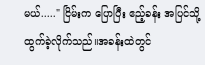မယ်....." ငြိမ်းက ပြောပြီး ဧည့်ခန်း အပြင်သို့ ထွက်ခဲ့လိုက်သည်။အခန်းထဲတွင်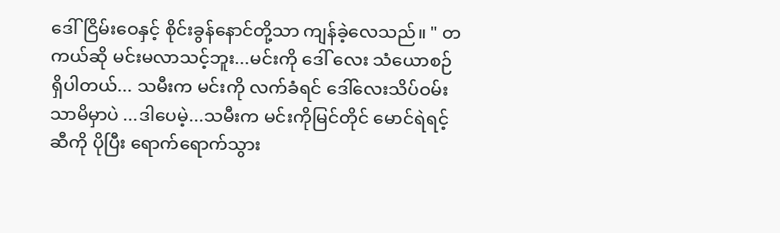ဒေါ်ငြိမ်းဝေနှင့် စိုင်းခွန်နောင်တို့သာ ကျန်ခဲ့လေသည်။ " တကယ်ဆို မင်းမလာသင့်ဘူး...မင်းကို ဒေါ် လေး သံယောစဉ် ရှိပါတယ်... သမီးက မင်းကို လက်ခံရင် ဒေါ်လေးသိပ်ဝမ်းသာမိမှာပဲ ...ဒါပေမဲ့...သမီးက မင်းကိုမြင်တိုင် မောင်ရဲရင့်ဆီကို ပိုပြီး ရောက်ရောက်သွား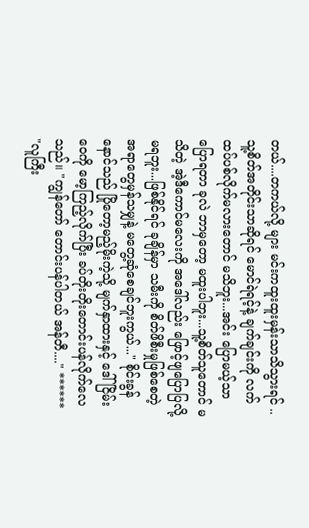တယ်....တကယ်လို့ များ မင်းကထူးထူးမှန်းသာသိသွားရင် ..သူ့စိတ်အတိုင်းသာဆိုရင် မောင်ရဲရင့်နဲ့ ချက်ချင်းကို လက်ထပ်ပစ်လိုက်မလားတောင် မသိဘူး...အင်း ပြောမယ့်သာ ပြောရတာ ခုလဲ ဘာမှတော့ မထူးပါဘူး...သူ့စိတ်သူတောင် မသိတဲ့ အဲ့ဒီကောင်မလေးကို အဒေါ်လည်း ဖြောင့်ဖျပြောပြလို့မရဘူး...ဖြစ်နိုင်ရင် ခုချိန်မှာ သမီးကို စိတ်ဖိစီးမှုဖြစ်စေတဲ့ အရာတွေမှန်သမျှနဲ့ မတွေ့ဆုံစေချင်ဘူးကွယ်..." စိုင်းခွန်နောင်သည် ပြိုတော့မည့်မိုးကဲ့သို့ မျက်နှာထားနှင့် ဒေါ်ငြိမ်းဝေကို မော့ကြည့်လိုက်ပြီး ခပ်တိုးတိုးတောင်းပန်လိုက်လေသည်။ "ကျွန်တော် တောင်းပန်ပါတယ် အန်တီ...." ****** "လူကြီး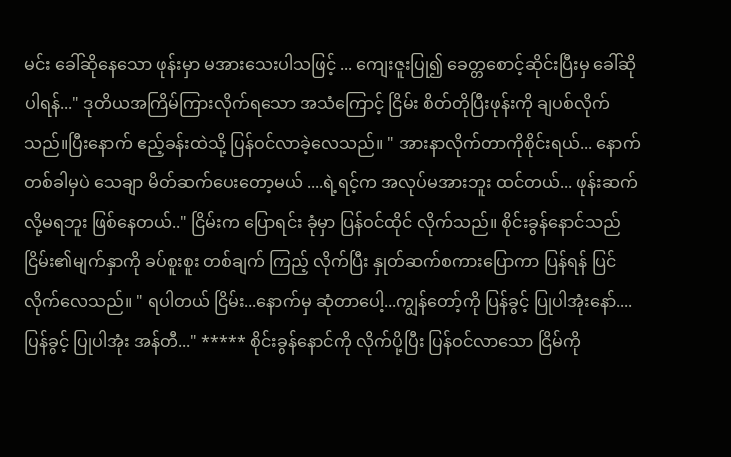မင်း ခေါ်ဆိုနေသော ဖုန်းမှာ မအားသေးပါသဖြင့် ... ကျေးဇူးပြု၍ ခေတ္တစောင့်ဆိုင်းပြီးမှ ခေါ်ဆိုပါရန်..." ဒုတိယအကြိမ်ကြားလိုက်ရသော အသံကြောင့် ငြိမ်း စိတ်တိုပြီးဖုန်းကို ချပစ်လိုက်သည်။ပြီးနောက် ဧည့်ခန်းထဲသို့ ပြန်ဝင်လာခဲ့လေသည်။ " အားနာလိုက်တာကိုစိုင်းရယ်... နောက်တစ်ခါမှပဲ သေချာ မိတ်ဆက်ပေးတော့မယ် ....ရဲ့ရင့်က အလုပ်မအားဘူး ထင်တယ်... ဖုန်းဆက်လို့မရဘူး ဖြစ်နေတယ်.." ငြိမ်းက ပြောရင်း ခုံမှာ ပြန်ဝင်ထိုင် လိုက်သည်။ စိုင်းခွန်နောင်သည် ငြိမ်း၏မျက်နှာကို ခပ်စူးစူး တစ်ချက် ကြည့် လိုက်ပြီး နှုတ်ဆက်စကားပြောကာ ပြန်ရန် ပြင်လိုက်လေသည်။ " ရပါတယ် ငြိမ်း...နောက်မှ ဆုံတာပေါ့...ကျွန်တော့်ကို ပြန်ခွင့် ပြုပါအုံးနော်....ပြန်ခွင့် ပြုပါအုံး အန်တီ..." ***** စိုင်းခွန်နောင်ကို လိုက်ပို့ပြီး ပြန်ဝင်လာသော ငြိမ်ကို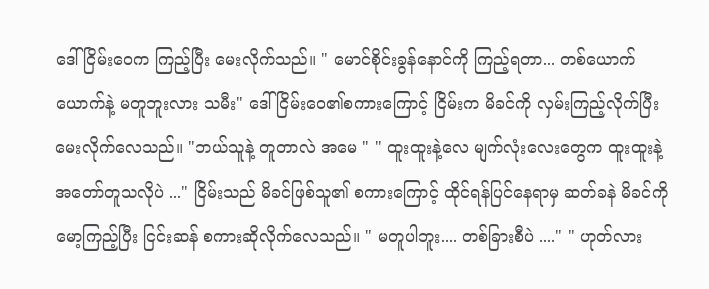ဒေါ်ငြိမ်းဝေက ကြည့်ပြီး မေးလိုက်သည်။ " မောင်စိုင်းခွန်နောင်ကို ကြည့်ရတာ... တစ်ယောက်ယောက်နဲ့ မတူဘူးလား သမီး" ဒေါ်ငြိမ်းဝေ၏စကားကြောင့် ငြိမ်းက မိခင်ကို လှမ်းကြည့်လိုက်ပြီး မေးလိုက်လေသည်။ "ဘယ်သူနဲ့ တူတာလဲ အမေ " " ထူးထူးနဲ့လေ မျက်လုံးလေးတွေက ထူးထူးနဲ့အတော်တူသလိုပဲ ..." ငြိမ်းသည် မိခင်ဖြစ်သူ၏ စကားကြောင့် ထိုင်ရန်ပြင်နေရာမှ ဆတ်ခနဲ မိခင်ကို မော့ကြည့်ပြီး ငြင်းဆန် စကားဆိုလိုက်လေသည်။ " မတူပါဘူး.... တစ်ခြားစီပဲ ...." " ဟုတ်လား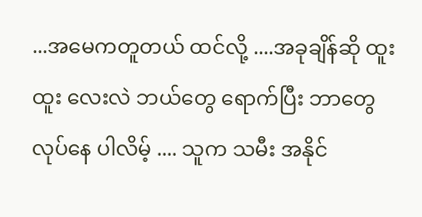...အမေကတူတယ် ထင်လို့ ....အခုချိန်ဆို ထူးထူး လေးလဲ ဘယ်တွေ ရောက်ပြီး ဘာတွေ လုပ်နေ ပါလိမ့် .... သူက သမီး အနိုင်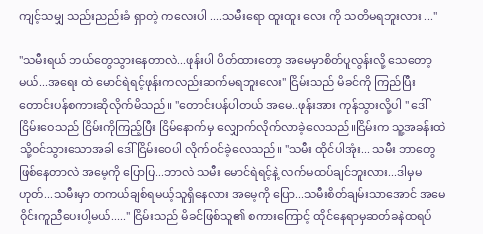ကျင့်သမျှ သည်းညည်းခံ ရှာတဲ့ ကလေးပါ ....သမီးရော ထူးထူး လေး ကို သတိမရဘူးလား ..."

"သမီးရယ် ဘယ်တွေသွားနေတာလဲ...ဖုန်းပါ ပိတ်ထားတော့ အမေမှာစိတ်ပူလွန်းလို့ သေတော့မယ်...အရေး ထဲ မောင်ရဲရင့်ဖုန်းကလည်းဆက်မရဘူးလေး" ငြိမ်းသည် မိခင်ကို ကြည်ပြီး တောင်းပန်စကားဆိုလိုက်မိသည်။ "တောင်းပန်ပါတယ် အမေ..ဖုန်းအား ကုန်သွားလို့ပါ " ဒေါ်ငြိမ်းဝေသည် ငြိမ်းကိုကြည့်ပြီး ငြိမ်နောက်မှ လျှောက်လိုက်လာခဲ့လေသည်။ငြိမ်းက သူ့အခန်းထဲသို့ဝင်သွားသောအခါ ဒေါ်ငြိမ်းဝေပါ လိုက်ဝင်ခဲ့လေသည်။ "သမီး ထိုင်ပါအုံး... သမီး ဘာတွေဖြစ်နေတာလဲ အမေ့ကို ပြောပြ...ဘာလဲ သမီး မောင်ရဲရင့်နဲ့ လက်မထပ်ချင်ဘူးလား...ဒါမှမဟုတ်...သမီးမှာ တကယ်ချစ်ရမယ့်သူရှိနေလား အမေ့ကို ပြော...သမီးစိတ်ချမ်းသာအောင် အမေ ဝိုင်းကူညီပေးပါ့မယ်....." ငြိမ်းသည် မိခင်ဖြစ်သူ၏ စကားကြောင့် ထိုင်နေရာမှဆတ်ခနဲထရပ်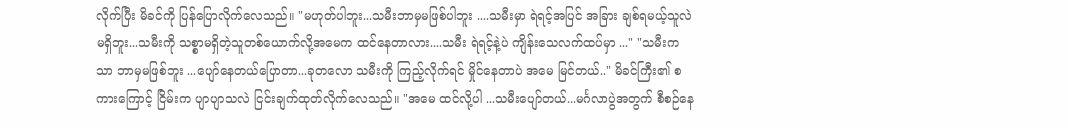လိုက်ပြီး မိခင်ကို ပြန်ပြောလိုက်လေသည်။ "မဟုတ်ပါဘူး...သမီးဘာမှမဖြစ်ပါဘူး ....သမီးမှာ ရဲရင့်အပြင် အခြား ချစ်ရမယ့်သူလဲမရှိဘူး...သမီးကို သစ္စာမရှိတဲ့သူတစ်ယောက်လို့အမေက ထင်နေတာလား....သမီး ရဲရင့်နဲ့ပဲ ကျိန်းသေလက်ထပ်မှာ ..." "သမီးကသာ ဘာမှမဖြစ်ဘူး ...ပျော်နေတယ်ပြောတာ...ခုတလော သမီးကို ကြည့်လိုက်ရင် မှိုင်နေတာပဲ အမေ မြင်တယ်.." မိခင်ကြီး၏ စကားကြောင့် ငြိမ်းက ပျာပျာသလဲ ငြင်းချက်ထုတ်လိုက်လေသည်။ "အမေ ထင်လို့ပါ ...သမီးပျော်တယ်...မင်္ဂလာပွဲအတွက် စီစဉ်နေ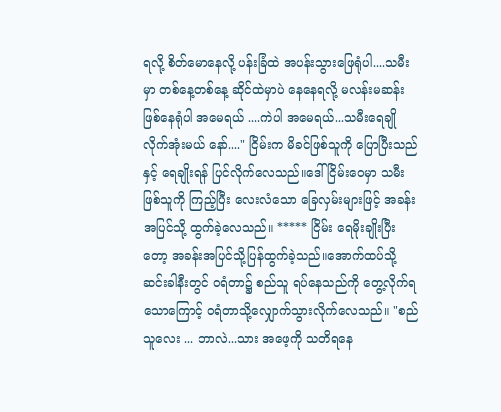ရလို့ စိတ်မောနေလို့ ပန်းခြံထဲ အပန်းသွားဖြေရုံပါ....သမီးမှာ တစ်နေ့တစ်နေ့ ဆိုင်ထဲမှာပဲ နေနေရလို့ မလန်းမဆန်း ဖြစ်နေရုံပါ အမေရယ် ....ကဲပါ အမေရယ်...သမီးရေချိုလိုက်အုံးမယ် နော်...." ငြိမ်းက မိခင်ဖြစ်သူကို ပြောပြီးသည်နှင့် ရေချိုးရန် ပြင်လိုက်လေသည်။ဒေါ်ငြိမ်းဝေမှာ သမီးဖြစ်သူကို ကြည့်ပြီး လေးလံသော ခြေလှမ်းများဖြင့် အခန်းအပြင်သို့ ထွက်ခဲ့လေသည်။ ***** ငြိမ်း ရေမိုးချိုးပြီးတော့ အခန်းအပြင်သို့ပြန်ထွက်ခဲ့သည်။အောက်ထပ်သို့ ဆင်းခါနီးတွင် ဝရံတာ၌ စည်သူ ရပ်နေသည်ကို တွေ့လိုက်ရသောကြောင့် ဝရံတာသို့လျှောက်သွားလိုက်လေသည်။ "စည်သူလေး ... ဘာလဲ...သား အဖေ့ကို သတိရနေ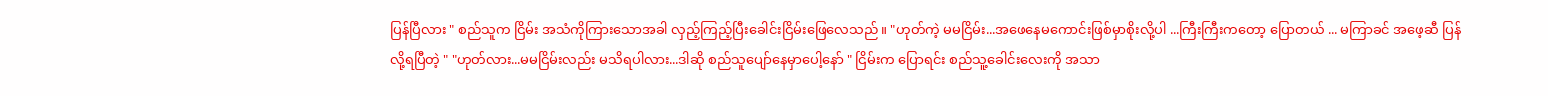ပြန်ပြီလား " စည်သူက ငြိမ်း အသံကိုကြားသောအခါ လှည့်ကြည့်ပြီးခေါင်းငြိမ်းဖြေလေသည်။ "ဟုတ်ကဲ့ မမငြိမ်း...အဖေနေမကောင်းဖြစ်မှာစိုးလို့ပါ ...ကြီးကြီးကတော့ ပြောတယ် ... မကြာခင် အဖေ့ဆီ ပြန်လို့ရပြီတဲ့ " "ဟုတ်လား...မမငြိမ်းလည်း မသိရပါလား...ဒါဆို စည်သူပျော်နေမှာပေါ့နော် " ငြိမ်းက ပြောရင်း စည်သူ့ခေါင်းလေးကို အသာ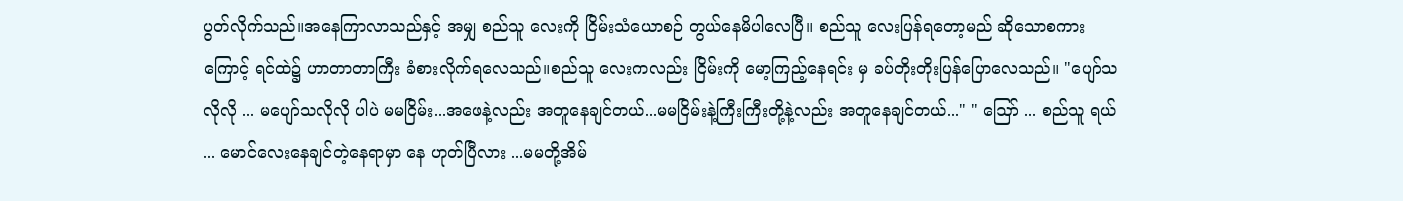ပွတ်လိုက်သည်။အနေကြာလာသည်နှင့် အမျှ စည်သူ လေးကို ငြိမ်းသံယောစဉ် တွယ်နေမိပါလေပြီ။ စည်သူ လေးပြန်ရတော့မည် ဆိုသောစကားကြောင့် ရင်ထဲ၌ ဟာတာတာကြီး ခံစားလိုက်ရလေသည်။စည်သူ လေးကလည်း ငြိမ်းကို မော့ကြည့်နေရင်း မှ ခပ်တိုးတိုးပြန်ပြောလေသည်။ "ပျော်သလိုလို ... မပျော်သလိုလို ပါပဲ မမငြိမ်း...အဖေနဲ့လည်း အတူနေချင်တယ်...မမငြိမ်းနဲ့ကြီးကြီးတို့နဲ့လည်း အတူနေချင်တယ်..." " ဪ ... စည်သူ ရယ် ... မောင်လေးနေချင်တဲ့နေရာမှာ နေ ဟုတ်ပြီလား ...မမတို့အိမ်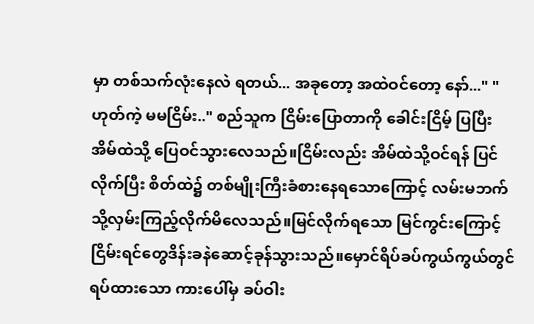မှာ တစ်သက်လုံးနေလဲ ရတယ်... အခုတော့ အထဲဝင်တော့ နော်..." "ဟုတ်ကဲ့ မမငြိမ်း.." စည်သူက ငြိမ်းပြောတာကို ခေါင်းငြိမ့် ပြပြီး အိမ်ထဲသို့ ပြေဝင်သွားလေသည်။ငြိမ်းလည်း အိမ်ထဲသို့ဝင်ရန် ပြင်လိုက်ပြီး စိတ်ထဲ၌ တစ်မျိုးကြီးခံစားနေရသောကြောင့် လမ်းမဘက်သို့လှမ်းကြည့်လိုက်မိလေသည်။မြင်လိုက်ရသော မြင်ကွင်းကြောင့် ငြိမ်းရင်တွေဒိန်းခနဲဆောင့်ခုန်သွားသည်။မှောင်ရိပ်ခပ်ကွယ်ကွယ်တွင် ရပ်ထားသော ကားပေါ်မှ ခပ်ဝါး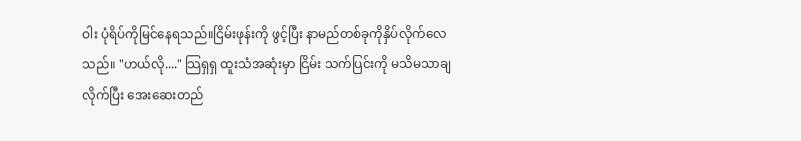ဝါး ပုံရိပ်ကိုမြင်နေရသည်။ငြိမ်းဖုန်းကို ဖွင့်ပြီး နာမည်တစ်ခုကိုနှိပ်လိုက်လေသည်။ "ဟယ်လို...." သြရှရှ ထူးသံအဆုံးမှာ ငြိမ်း သက်ပြင်းကို မသိမသာချလိုက်ပြီး အေးဆေးတည်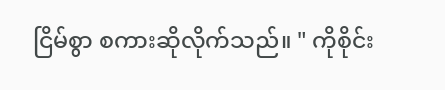ငြိမ်စွာ စကားဆိုလိုက်သည်။ " ကိုစိုင်း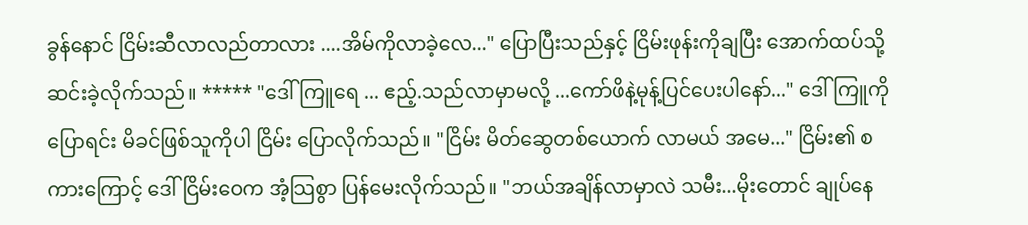ခွန်နောင် ငြိမ်းဆီလာလည်တာလား ....အိမ်ကိုလာခဲ့လေ..." ပြောပြီးသည်နှင့် ငြိမ်းဖုန်းကိုချပြီး အောက်ထပ်သို့ဆင်းခဲ့လိုက်သည်။ ***** "ဒေါ်ကြူရေ ... ဧည့်.သည်လာမှာမလို့ ...ကော်ဖိနဲ့မုန့်ပြင်ပေးပါနော်..." ဒေါ်ကြူကို ပြောရင်း မိခင်ဖြစ်သူကိုပါ ငြိမ်း ပြောလိုက်သည်။ "ငြိမ်း မိတ်ဆွေတစ်ယောက် လာမယ် အမေ..." ငြိမ်း၏ စကားကြောင့် ဒေါ်ငြိမ်းဝေက အံ့သြစွာ ပြန်မေးလိုက်သည်။ "ဘယ်အချိန်လာမှာလဲ သမီး...မိုးတောင် ချုပ်နေ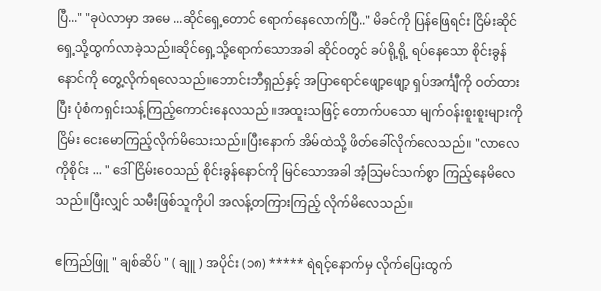ပြီ..." "ခုပဲလာမှာ အမေ ...ဆိုင်ရှေ့တောင် ရောက်နေလောက်ပြီ.." မိခင်ကို ပြန်ဖြေရင်း ငြိမ်းဆိုင် ရှေ့သို့ထွက်လာခဲ့သည်။ဆိုင်ရှေ့သို့ရောက်သောအခါ ဆိုင်ဝတွင် ခပ်ရို့ရို့ ရပ်နေသော စိုင်းခွန်နောင်ကို တွေ့လိုက်ရလေသည်။ဘောင်းဘီရှည်နှင့် အပြာရောင်ဖျော့ဖျော့ ရှပ်အင်္ကျီကို ဝတ်ထားပြီး ပုံစံကရှင်းသန့်ကြည့်ကောင်းနေလသည် ။အထူးသဖြင့် တောက်ပသော မျက်ဝန်းစူးစူးများကို ငြိမ်း ငေးမောကြည့်လိုက်မိသေးသည်။ပြီးနောက် အိမ်ထဲသို့ ဖိတ်ခေါ်လိုက်လေသည်။ "လာလေ ကိုစိုင်း ... " ဒေါ်ငြိမ်းဝေသည် စိုင်းခွန်နောင်ကို မြင်သောအခါ အံ့သြမင်သက်စွာ ကြည့်နေမိလေသည်။ပြီးလျှင် သမီးဖြစ်သူကိုပါ အလန့်တကြားကြည့် လိုက်မိလေသည်။

ဧကြည်ဖြူ " ချစ်ဆိပ် " ( ချူ ) အပိုင်း (၁၈) ***** ရဲရင့်နောက်မှ လိုက်ပြေးထွက်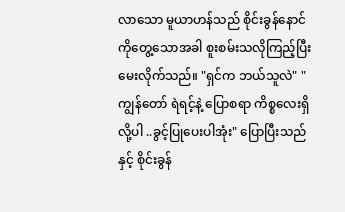လာသော မူယာဟန်သည် စိုင်းခွန်နောင်ကိုတွေ့သောအခါ စူးစမ်းသလိုကြည့်ပြီးမေးလိုက်သည်။ "ရှင်က ဘယ်သူလဲ" " ကျွန်တော် ရဲရင့်နဲ့ ပြောစရာ ကိစ္စလေးရှိလို့ပါ ..ခွင့်ပြုပေးပါအုံး" ပြောပြီးသည်နှင့် စိုင်းခွန်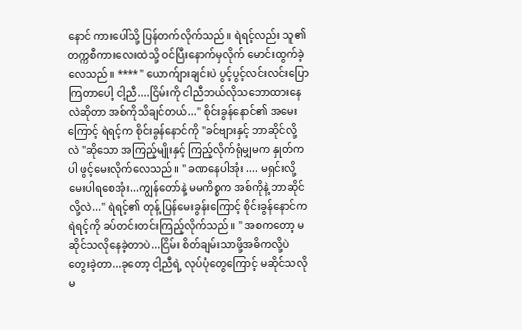နောင် ကားပေါ်သို့ ပြန်တက်လိုက်သည်။ ရဲရင့်လည်း သူ၏ တက္ကစီကားလေးထဲသို့ ဝင်ပြီးနောက်မှလိုက် မောင်းထွက်ခဲ့လေသည်။ **** " ယောက်ျားချင်းပဲ ပွင့်ပွင့်လင်းလင်းပြောကြတာပေါ့ ငါ့ညီ....ငြိမ်းကို ငါညီဘယ်လိုသဘောထားနေလဲဆိုတာ အစ်ကိုသိချင်တယ်..." စိုင်းခွန်နောင်၏ အမေးကြောင့် ရဲရင့်က စိုင်းခွန်နောင်ကို "ခင်ဗျားနှင့် ဘာဆိုင်လို့ လဲ "ဆိုသော အကြည့်မျိုးနှင့် ကြည့်လိုက်ရုံမျှမက နှုတ်ကပါ ဖွင့်မေးလိုက်လေသည်။ " ခဏနေပါအုံး .... မရှင်းလို့ မေးပါရစေအုံး...ကျွန်တော်နဲ့ မမကိစ္စက အစ်ကိုနဲ့ ဘာဆိုင်လို့လဲ..." ရဲရင့်၏ တုန့် ပြန်မေးခွန်းကြောင့် စိုင်းခွန်နောင်ကရဲရင့်ကို ခပ်တင်းတင်းကြည့်လိုက်သည်။ " အစကတော့ မဆိုင်သလိုနေခဲ့တာပဲ...ငြိမ်း စိတ်ချမ်းသာဖို့အဓိကလို့ပဲ တွေးခဲ့တာ...ခုတော့ ငါ့ညီရဲ့ လုပ်ပုံတွေကြောင့် မဆိုင်သလိုမ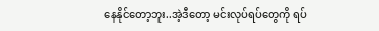နေနိုင်တော့ဘူး..အဲ့ဒီတော့ မင်းလုပ်ရပ်တွေကို ရပ်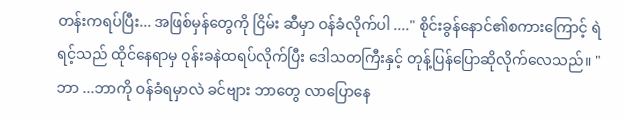တန်းကရပ်ပြီး... အဖြစ်မှန်တွေကို ငြိမ်း ဆီမှာ ဝန်ခံလိုက်ပါ ...." စိုင်းခွန်နောင်၏စကားကြောင့် ရဲရင့်သည် ထိုင်နေရာမှ ဝုန်းခနဲထရပ်လိုက်ပြီး ဒေါသတကြီးနှင့် တုန့်ပြန်ပြောဆိုလိုက်လေသည်။ "ဘာ ...ဘာကို ဝန်ခံရမှာလဲ ခင်ဗျား ဘာတွေ လာပြောနေ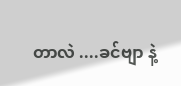တာလဲ ....ခင်ဗျာ နဲ့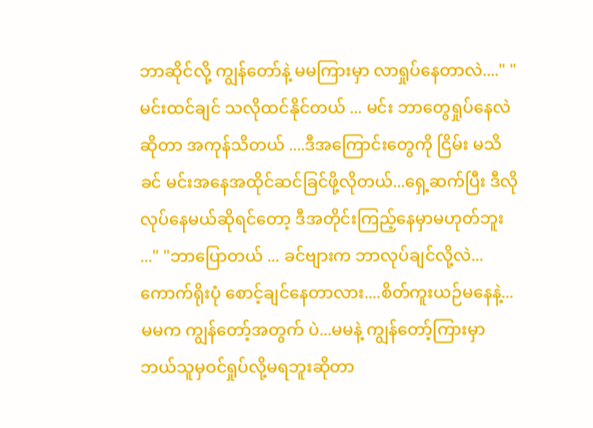ဘာဆိုင်လို့ ကျွန်တော်နဲ့ မမကြားမှာ လာရှုပ်နေတာလဲ...." "မင်းထင်ချင် သလိုထင်နိုင်တယ် ... မင်း ဘာတွေရှုပ်နေလဲဆိုတာ အကုန်သိတယ် ....ဒီအကြောင်းတွေကို ငြိမ်း မသိခင် မင်းအနေအထိုင်ဆင်ခြင်ဖို့လိုတယ်...ရှေ့ဆက်ပြီး ဒီလိုလုပ်နေမယ်ဆိုရင်တော့ ဒီအတိုင်းကြည့်နေမှာမဟုတ်ဘူး ..." "ဘာပြောတယ် ... ခင်ဗျားက ဘာလုပ်ချင်လို့လဲ...ကောက်ရိုးပုံ စောင့်ချင်နေတာလား....စိတ်ကူးယဉ်မနေနဲ့...မမက ကျွန်တော့်အတွက် ပဲ...မမနဲ့ ကျွန်တော့်ကြားမှာ ဘယ်သူမှဝင်ရှုပ်လို့မရဘူးဆိုတာ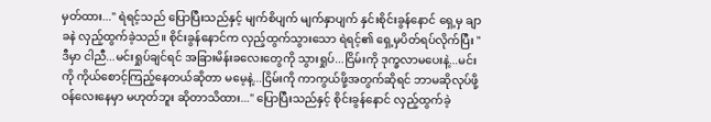မှတ်ထား..." ရဲရင့်သည် ပြောပြီးသည်နှင့် မျက်စိပျက် မျက်နှာပျက် နှင်းစိုင်းခွန်နောင် ရှေ့မှ ချာခနဲ လှည့်ထွက်ခဲ့သည်။ စိုင်းခွန်နောင်က လှည့်ထွက်သွားသော ရဲရင့်၏ ရှေ့မှပိတ်ရပ်လိုက်ပြီး "ဒီမှာ ငါညီ...မင်းရှုပ်ချင်ရင် အခြားမိန်းခလေးတွေကို သွားရှုပ်...ငြိမ်းကို ဒုက္ခလာမပေးနဲ့...မင်းကို ကိုယ်စောင့်ကြည့်နေတယ်ဆိုတာ မမေ့နဲ့...ငြိမ်းကို ကာကွယ်ဖို့အတွက်ဆိုရင် ဘာမဆိုလုပ်ဖို့ ဝန်လေးနေမှာ မဟုတ်ဘူး ဆိုတာသိထား..." ပြောပြီးသည်နှင့် စိုင်းခွန်နောင် လှည့်ထွက်ခဲ့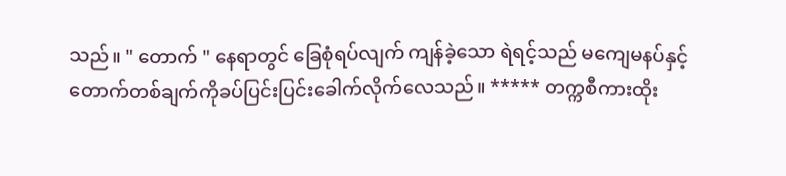သည်။ " တောက် " နေရာတွင် ခြေစုံရပ်လျက် ကျန်ခဲ့သော ရဲရင့်သည် မကျေမနပ်နှင့် တောက်တစ်ချက်ကိုခပ်ပြင်းပြင်းခေါက်လိုက်လေသည်။ ***** တက္ကစီကားထိုး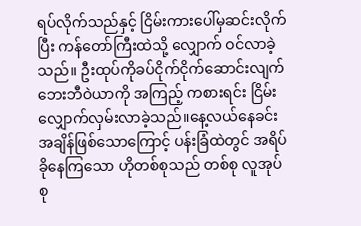ရပ်လိုက်သည်နှင့် ငြိမ်းကားပေါ်မှဆင်းလိုက်ပြီး ကန်တော်ကြီးထဲသို့ လျှောက် ဝင်လာခဲ့သည်။ ဦးထုပ်ကိုခပ်ငိုက်ငိုက်ဆောင်းလျက် ဘေးဘီဝဲယာကို အကြည့် ကစားရင်း ငြိမ်းလျှောက်လှမ်းလာခဲ့သည်။နေ့လယ်နေခင်း အချိန်ဖြစ်သောကြောင့် ပန်းခြံထဲတွင် အရိပ်ခိုနေကြသော ဟိုတစ်စုသည် တစ်စု လူအုပ်စု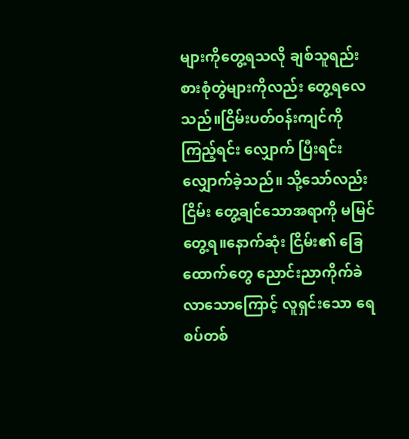များကိုတွေ့ရသလို ချစ်သူရည်းစားစုံတွဲများကိုလည်း တွေ့ရလေသည်။ငြိမ်းပတ်ဝန်းကျင်ကို ကြည့်ရင်း လျှောက် ပြီးရင်း လျှောက်ခဲ့သည်။ သို့သော်လည်း ငြိမ်း တွေ့ချင်သောအရာကို မမြင်တွေ့ရ။နောက်ဆုံး ငြိမ်း၏ ခြေထောက်တွေ ညောင်းညာကိုက်ခဲလာသောကြောင့် လူရှင်းသော ရေစပ်တစ်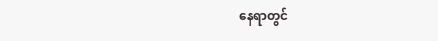နေရာတွင်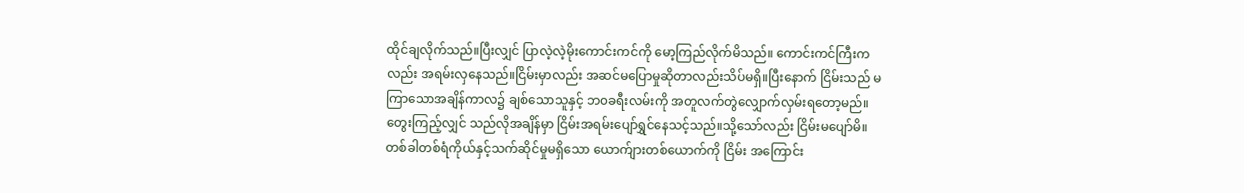ထိုင်ချလိုက်သည်။ပြီးလျှင် ပြာလဲ့လဲ့မိုးကောင်းကင်ကို မော့ကြည်လိုက်မိသည်။ ကောင်းကင်ကြီးကလည်း အရမ်းလှနေသည်။ငြိမ်းမှာလည်း အဆင်မပြောမှုဆိုတာလည်းသိပ်မရှိ။ပြီးနောက် ငြိမ်းသည် မကြာသောအချိန်ကာလ၌ ချစ်သောသူနှင့် ဘ၀ခရီးလမ်းကို အတူလက်တွဲလျှောက်လှမ်းရတော့မည်။ တွေးကြည့်လျှင် သည်လိုအချိန်မှာ ငြိမ်းအရမ်းပျော်ရွှင်နေသင့်သည်။သို့သော်လည်း ငြိမ်းမပျော်မိ။တစ်ခါတစ်ရံကိုယ်နှင့်သက်ဆိုင်မှုမရှိသော ယောက်ျားတစ်ယောက်ကို ငြိမ်း အကြောင်း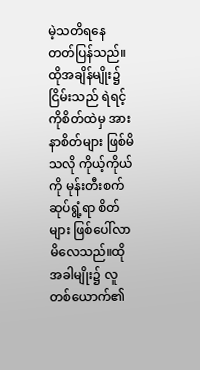မဲ့သတိရနေ တတ်ပြန်သည်။ထိုအချိန်မျိုး၌ငြိမ်းသည် ရဲရင့်ကိုစိတ်ထဲမှ အားနာစိတ်များ ဖြစ်မိသလို ကိုယ့်ကိုယ်ကို မုန်းတီးစက်ဆုပ်ရွံ့ရာ စိတ်များ ဖြစ်ပေါ်လာမိလေသည်။ထိုအခါမျိုး၌ လူတစ်ယောက်၏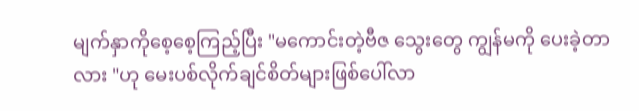မျက်နှာကိုစေ့စေ့ကြည့်ပြီး "မကောင်းတဲ့ဗီဇ သွေးတွေ ကျွန်မကို ပေးခဲ့တာလား "ဟု မေးပစ်လိုက်ချင်စိတ်များဖြစ်ပေါ်လာ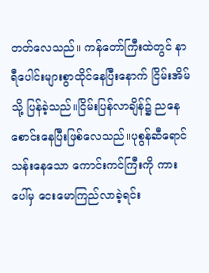တတ်လေသည်။ ကန်တော်ကြီးထဲတွင် နာရီပေါင်းများစွာထိုင်နေပြီးနောက် ငြိမ်းအိမ်သို့ ပြန်ခဲ့သည်။ငြိမ်းပြန်လာချိန်၌ ညနေစောင်းနေပြီးဖြစ်လေသည်။ပုစွန်ဆီရောင်သန်းနေသော ကောင်းကင်ကြီးကို ကားပေါ်မှ ငေးမောကြည်လာခဲ့ရင်း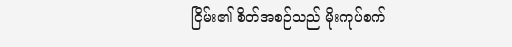ငြိမ်း၏ စိတ်အစဉ်သည် မိုးကုပ်စက်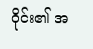ဝိုင်း၏ အ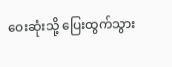ဝေးဆုံးသို့ ပြေးထွက်သွား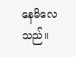နေမိလေသည်။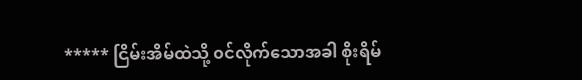***** ငြိမ်းအိမ်ထဲသို့ ၀င်လိုက်သောအခါ စိုးရိမ်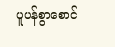ပူပန်စွာစောင်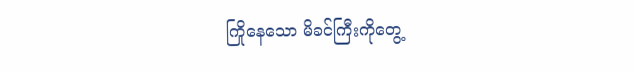ကြိုနေသော မိခင်ကြီးကိုတွေ့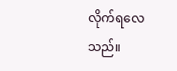လိုက်ရလေသည်။